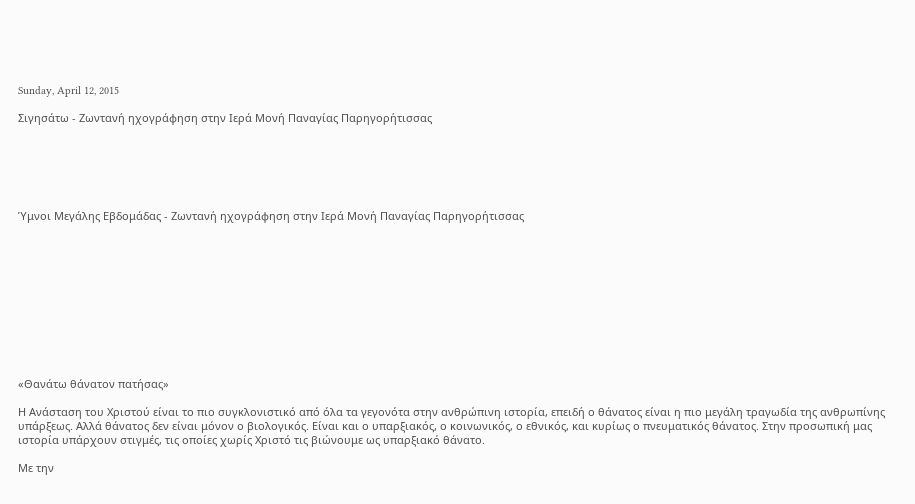Sunday, April 12, 2015

Σιγησάτω - Ζωντανή ηχογράφηση στην Ιερά Μονή Παναγίας Παρηγορήτισσας






Ύμνοι Μεγάλης Εβδομάδας - Ζωντανή ηχογράφηση στην Ιερά Μονή Παναγίας Παρηγορήτισσας











«Θανάτω θάνατον πατήσας»

Η Ανάσταση του Χριστού είναι το πιο συγκλονιστικό από όλα τα γεγονότα στην ανθρώπινη ιστορία, επειδή ο θάνατος είναι η πιο μεγάλη τραγωδία της ανθρωπίνης υπάρξεως. Αλλά θάνατος δεν είναι μόνον ο βιολογικός. Είναι και ο υπαρξιακός, ο κοινωνικός, ο εθνικός, και κυρίως ο πνευματικός θάνατος. Στην προσωπική μας ιστορία υπάρχουν στιγμές, τις οποίες χωρίς Χριστό τις βιώνουμε ως υπαρξιακό θάνατο.

Με την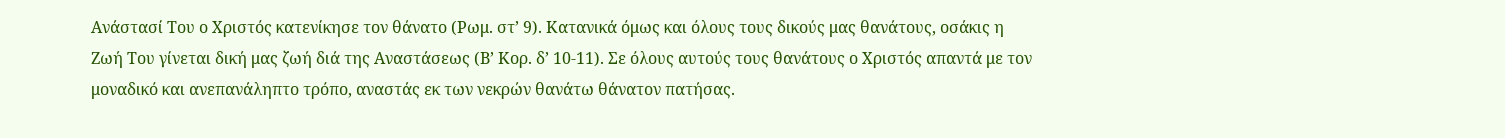Ανάστασί Του ο Χριστός κατενίκησε τον θάνατο (Ρωμ. στ’ 9). Κατανικά όμως και όλους τους δικούς μας θανάτους, οσάκις η Ζωή Του γίνεται δική μας ζωή διά της Αναστάσεως (Β’ Κορ. δ’ 10-11). Σε όλους αυτούς τους θανάτους ο Χριστός απαντά με τον μοναδικό και ανεπανάληπτο τρόπο, αναστάς εκ των νεκρών θανάτω θάνατον πατήσας.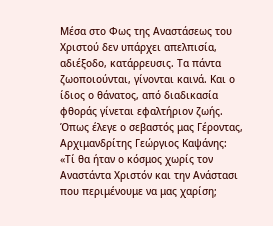Μέσα στο Φως της Αναστάσεως του Χριστού δεν υπάρχει απελπισία, αδιέξοδο, κατάρρευσις. Τα πάντα ζωοποιούνται, γίνονται καινά. Και ο ίδιος ο θάνατος, από διαδικασία φθοράς γίνεται εφαλτήριον ζωής. Όπως έλεγε ο σεβαστός μας Γέροντας, Αρχιμανδρίτης Γεώργιος Καψάνης: «Τί θα ήταν ο κόσμος χωρίς τον Αναστάντα Χριστόν και την Ανάστασι που περιμένουμε να μας χαρίση;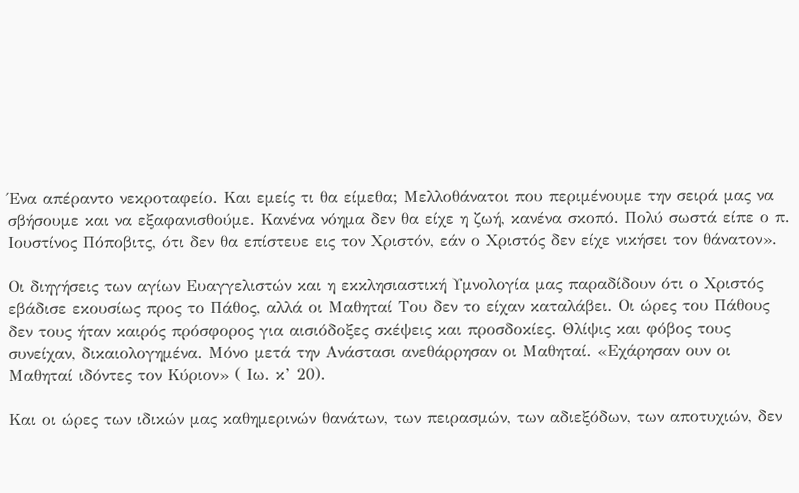Ένα απέραντο νεκροταφείο. Και εμείς τι θα είμεθα; Μελλοθάνατοι που περιμένουμε την σειρά μας να σβήσουμε και να εξαφανισθούμε. Κανένα νόημα δεν θα είχε η ζωή, κανένα σκοπό. Πολύ σωστά είπε ο π. Ιουστίνος Πόποβιτς, ότι δεν θα επίστευε εις τον Χριστόν, εάν ο Χριστός δεν είχε νικήσει τον θάνατον».

Οι διηγήσεις των αγίων Ευαγγελιστών και η εκκλησιαστική Υμνολογία μας παραδίδουν ότι ο Χριστός εβάδισε εκουσίως προς το Πάθος, αλλά οι Μαθηταί Του δεν το είχαν καταλάβει. Οι ώρες του Πάθους δεν τους ήταν καιρός πρόσφορος για αισιόδοξες σκέψεις και προσδοκίες. Θλίψις και φόβος τους συνείχαν, δικαιολογημένα. Μόνο μετά την Ανάστασι ανεθάρρησαν οι Μαθηταί. «Εχάρησαν ουν οι Μαθηταί ιδόντες τον Κύριον» ( Ιω. κ’ 20).

Και οι ώρες των ιδικών μας καθημερινών θανάτων, των πειρασμών, των αδιεξόδων, των αποτυχιών, δεν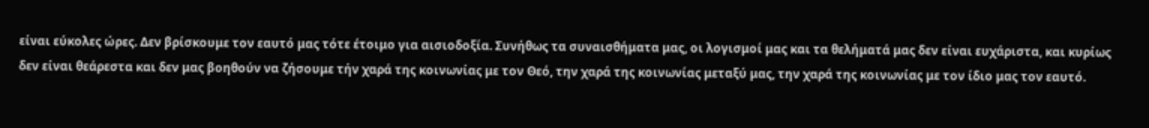είναι εύκολες ώρες. Δεν βρίσκουμε τον εαυτό μας τότε έτοιμο για αισιοδοξία. Συνήθως τα συναισθήματα μας, οι λογισμοί μας και τα θελήματά μας δεν είναι ευχάριστα, και κυρίως δεν είναι θεάρεστα και δεν μας βοηθούν να ζήσουμε τήν χαρά της κοινωνίας με τον Θεό, την χαρά της κοινωνίας μεταξύ μας, την χαρά της κοινωνίας με τον ίδιο μας τον εαυτό.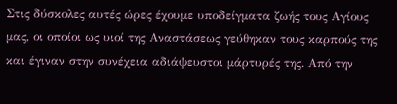Στις δύσκολες αυτές ώρες έχουμε υποδείγματα ζωής τους Αγίους μας, οι οποίοι ως υιοί της Αναστάσεως γεύθηκαν τους καρπούς της και έγιναν στην συνέχεια αδιάψευστοι μάρτυρές της. Από την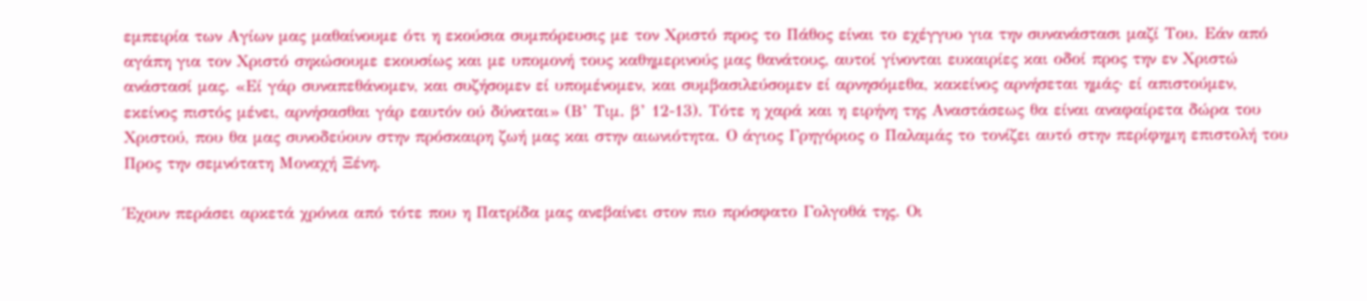εμπειρία των Αγίων μας μαθαίνουμε ότι η εκούσια συμπόρευσις με τον Χριστό προς το Πάθος είναι το εχέγγυο για την συνανάστασι μαζί Του. Εάν από αγάπη για τον Χριστό σηκώσουμε εκουσίως και με υπομονή τους καθημερινούς μας θανάτους, αυτοί γίνονται ευκαιρίες και οδοί προς την εν Χριστώ ανάστασί μας. «Εί γάρ συναπεθάνομεν, και συζήσομεν εί υπομένομεν, και συμβασιλεύσομεν εί αρνησόμεθα, κακείνος αρνήσεται ημάς· εί απιστούμεν, εκείνος πιστός μένει, αρνήσασθαι γάρ εαυτόν ού δύναται» (Β’ Τιμ. β’ 12-13). Τότε η χαρά και η ειρήνη της Αναστάσεως θα είναι αναφαίρετα δώρα του Χριστού, που θα μας συνοδεύουν στην πρόσκαιρη ζωή μας και στην αιωνιότητα. Ο άγιος Γρηγόριος ο Παλαμάς το τονίζει αυτό στην περίφημη επιστολή του Προς την σεμνότατη Μοναχή Ξένη.

Έχουν περάσει αρκετά χρόνια από τότε που η Πατρίδα μας ανεβαίνει στον πιο πρόσφατο Γολγοθά της. Οι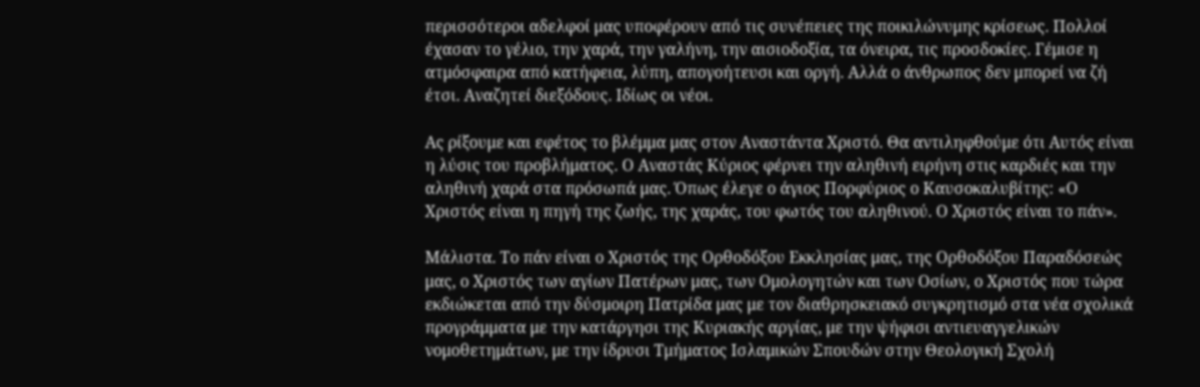περισσότεροι αδελφοί μας υποφέρουν από τις συνέπειες της ποικιλώνυμης κρίσεως. Πολλοί έχασαν το γέλιο, την χαρά, την γαλήνη, την αισιοδοξία, τα όνειρα, τις προσδοκίες. Γέμισε η ατμόσφαιρα από κατήφεια, λύπη, απογοήτευσι και οργή. Αλλά ο άνθρωπος δεν μπορεί να ζή έτσι. Αναζητεί διεξόδους. Ιδίως οι νέοι.

Ας ρίξουμε και εφέτος το βλέμμα μας στον Αναστάντα Χριστό. Θα αντιληφθούμε ότι Αυτός είναι η λύσις του προβλήματος. Ο Αναστάς Κύριος φέρνει την αληθινή ειρήνη στις καρδιές και την αληθινή χαρά στα πρόσωπά μας. Όπως έλεγε ο άγιος Πορφύριος ο Καυσοκαλυβίτης: «Ο Χριστός είναι η πηγή της ζωής, της χαράς, του φωτός του αληθινού. Ο Χριστός είναι το πάν».

Μάλιστα. Το πάν είναι ο Χριστός της Ορθοδόξου Εκκλησίας μας, της Ορθοδόξου Παραδόσεώς μας, ο Χριστός των αγίων Πατέρων μας, των Ομολογητών και των Οσίων, ο Χριστός που τώρα εκδιώκεται από την δύσμοιρη Πατρίδα μας με τον διαθρησκειακό συγκρητισμό στα νέα σχολικά προγράμματα με την κατάργησι της Κυριακής αργίας, με την ψήφισι αντιευαγγελικών νομοθετημάτων, με την ίδρυσι Τμήματος Ισλαμικών Σπουδών στην Θεολογική Σχολή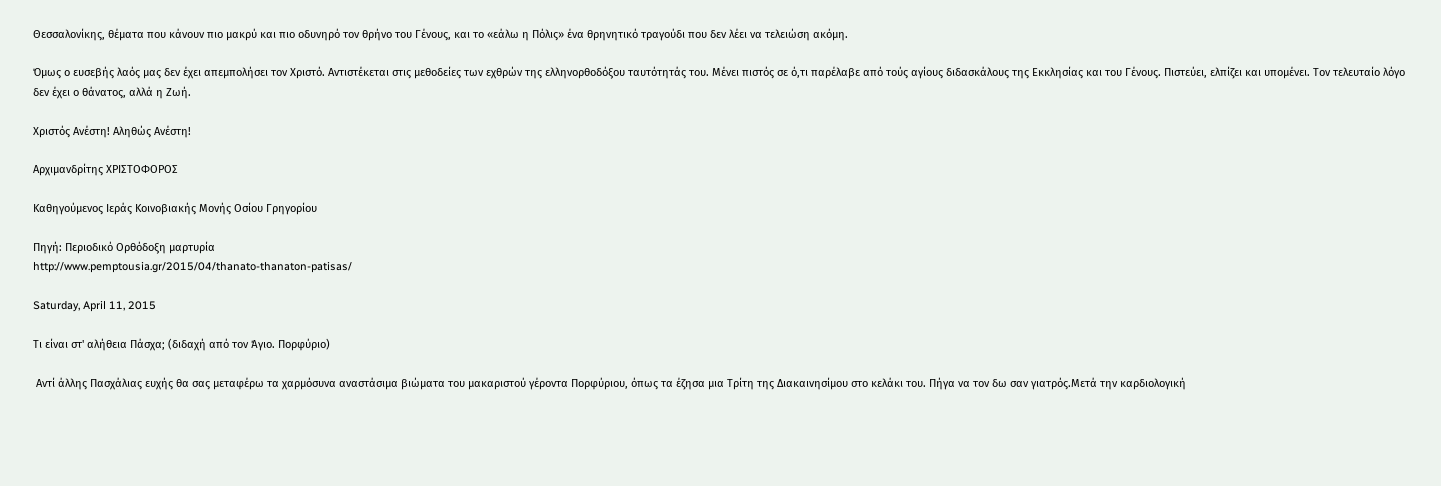Θεσσαλονίκης, θέματα που κάνουν πιο μακρύ και πιο οδυνηρό τον θρήνο του Γένους, και το «εάλω η Πόλις» ένα θρηνητικό τραγούδι που δεν λέει να τελειώση ακόμη.

Όμως ο ευσεβής λαός μας δεν έχει απεμπολήσει τον Χριστό. Αντιστέκεται στις μεθοδείες των εχθρών της ελληνορθοδόξου ταυτότητάς του. Μένει πιστός σε ό,τι παρέλαβε από τούς αγίους διδασκάλους της Εκκλησίας και του Γένους. Πιστεύει, ελπίζει και υπομένει. Τον τελευταίο λόγο δεν έχει ο θάνατος, αλλά η Ζωή.

Χριστός Ανέστη! Αληθώς Ανέστη!

Αρχιμανδρίτης ΧΡΙΣΤΟΦΟΡΟΣ

Καθηγούμενος Ιεράς Κοινοβιακής Μονής Οσίου Γρηγορίου

Πηγή: Περιοδικό Ορθόδοξη μαρτυρία
http://www.pemptousia.gr/2015/04/thanato-thanaton-patisas/

Saturday, April 11, 2015

Τι είναι στ' αλήθεια Πάσχα; (διδαχή από τον Άγιο. Πορφύριο)

 Αντί άλλης Πασχάλιας ευχής θα σας μεταφέρω τα χαρμόσυνα αναστάσιμα βιώματα του μακαριστού γέροντα Πορφύριου, όπως τα έζησα μια Τρίτη της Διακαινησίμου στο κελάκι του. Πήγα να τον δω σαν γιατρός.Μετά την καρδιολογική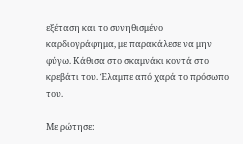εξέταση και το συνηθισμένο καρδιογράφημα, με παρακάλεσε να μην φύγω. Κάθισα στο σκαμνάκι κοντά στο κρεβάτι του. Έλαμπε από χαρά το πρόσωπο του.

Με ρώτησε: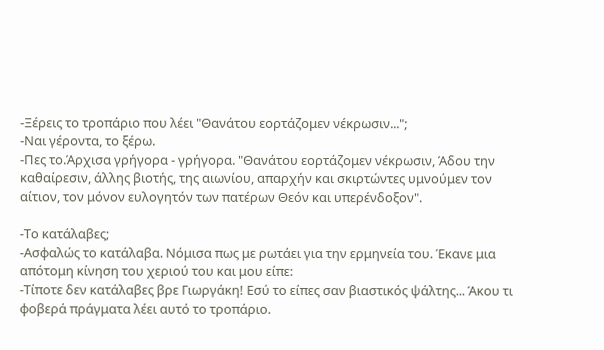-Ξέρεις το τροπάριο που λέει "Θανάτου εορτάζομεν νέκρωσιν...";
-Ναι γέροντα, το ξέρω.
-Πες το.Άρχισα γρήγορα - γρήγορα. "Θανάτου εορτάζομεν νέκρωσιν, Άδου την καθαίρεσιν, άλλης βιοτής, της αιωνίου, απαρχήν και σκιρτώντες υμνούμεν τον αίτιον, τον μόνον ευλογητόν των πατέρων Θεόν και υπερένδοξον".

-Το κατάλαβες;
-Ασφαλώς το κατάλαβα. Νόμισα πως με ρωτάει για την ερμηνεία του. Έκανε μια απότομη κίνηση του χεριού του και μου είπε:
-Τίποτε δεν κατάλαβες βρε Γιωργάκη! Εσύ το είπες σαν βιαστικός ψάλτης... Άκου τι φοβερά πράγματα λέει αυτό το τροπάριο.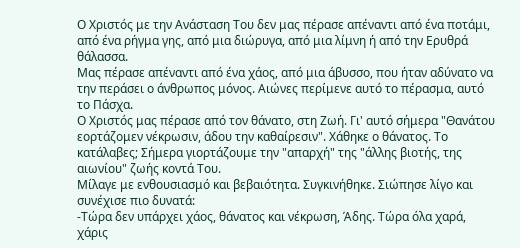Ο Χριστός με την Ανάσταση Του δεν μας πέρασε απέναντι από ένα ποτάμι, από ένα ρήγμα γης, από μια διώρυγα, από μια λίμνη ή από την Ερυθρά θάλασσα.
Μας πέρασε απέναντι από ένα χάος, από μια άβυσσο, που ήταν αδύνατο να την περάσει ο άνθρωπος μόνος. Αιώνες περίμενε αυτό το πέρασμα, αυτό το Πάσχα.
Ο Χριστός μας πέρασε από τον θάνατο, στη Ζωή. Γι' αυτό σήμερα "Θανάτου εορτάζομεν νέκρωσιν, άδου την καθαίρεσιν". Χάθηκε ο θάνατος. Το κατάλαβες; Σήμερα γιορτάζουμε την "απαρχή" της "άλλης βιοτής, της αιωνίου" ζωής κοντά Του.
Μίλαγε με ενθουσιασμό και βεβαιότητα. Συγκινήθηκε. Σιώπησε λίγο και συνέχισε πιο δυνατά:
-Τώρα δεν υπάρχει χάος, θάνατος και νέκρωση, Άδης. Τώρα όλα χαρά, χάρις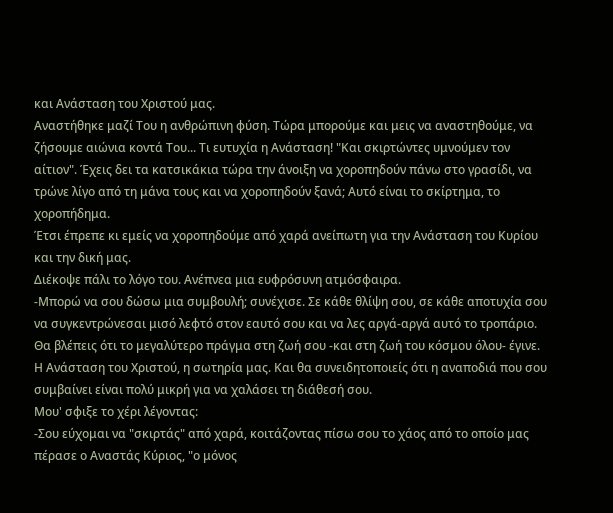και Ανάσταση του Χριστού μας.
Αναστήθηκε μαζί Του η ανθρώπινη φύση. Τώρα μπορούμε και μεις να αναστηθούμε, να ζήσουμε αιώνια κοντά Του... Τι ευτυχία η Ανάσταση! "Και σκιρτώντες υμνούμεν τον αίτιον". Έχεις δει τα κατσικάκια τώρα την άνοιξη να χοροπηδούν πάνω στο γρασίδι, να τρώνε λίγο από τη μάνα τους και να χοροπηδούν ξανά; Αυτό είναι το σκίρτημα, το χοροπήδημα.
Έτσι έπρεπε κι εμείς να χοροπηδούμε από χαρά ανείπωτη για την Ανάσταση του Κυρίου και την δική μας.
Διέκοψε πάλι το λόγο του. Ανέπνεα μια ευφρόσυνη ατμόσφαιρα.
-Μπορώ να σου δώσω μια συμβουλή; συνέχισε. Σε κάθε θλίψη σου, σε κάθε αποτυχία σου να συγκεντρώνεσαι μισό λεφτό στον εαυτό σου και να λες αργά-αργά αυτό το τροπάριο.
Θα βλέπεις ότι το μεγαλύτερο πράγμα στη ζωή σου -και στη ζωή του κόσμου όλου- έγινε. Η Ανάσταση του Χριστού, η σωτηρία μας. Και θα συνειδητοποιείς ότι η αναποδιά που σου συμβαίνει είναι πολύ μικρή για να χαλάσει τη διάθεσή σου.
Μου' σφιξε το χέρι λέγοντας:
-Σου εύχομαι να "σκιρτάς" από χαρά, κοιτάζοντας πίσω σου το χάος από το οποίο μας πέρασε ο Αναστάς Κύριος, "ο μόνος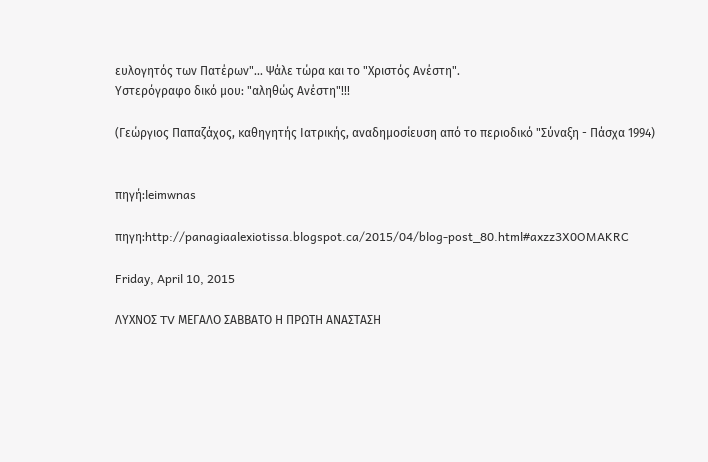ευλογητός των Πατέρων"... Ψάλε τώρα και το "Χριστός Ανέστη".
Υστερόγραφο δικό μου: "αληθώς Ανέστη"!!!

(Γεώργιος Παπαζάχος, καθηγητής Ιατρικής, αναδημοσίευση από το περιοδικό "Σύναξη - Πάσχα 1994)


πηγή:leimwnas

πηγη:http://panagiaalexiotissa.blogspot.ca/2015/04/blog-post_80.html#axzz3X0OMAKRC

Friday, April 10, 2015

ΛΥΧΝΟΣ TV ΜΕΓΑΛΟ ΣΑΒΒΑΤΟ Η ΠΡΩΤΗ ΑΝΑΣΤΑΣΗ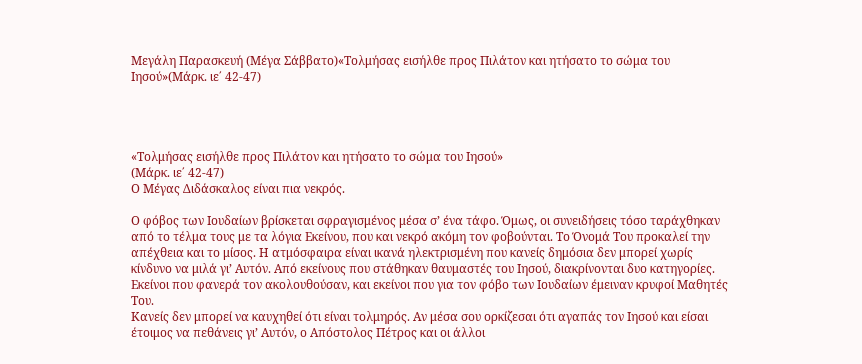Μεγάλη Παρασκευή (Μέγα Σάββατο)«Τολμήσας εισήλθε προς Πιλάτον και ητήσατο το σώμα του Ιησού»(Μάρκ. ιε΄ 42-47)




«Τολμήσας εισήλθε προς Πιλάτον και ητήσατο το σώμα του Ιησού»
(Μάρκ. ιε΄ 42-47)
Ο Μέγας Διδάσκαλος είναι πια νεκρός.

Ο φόβος των Ιουδαίων βρίσκεται σφραγισμένος μέσα σ’ ένα τάφο. Όμως, οι συνειδήσεις τόσο ταράχθηκαν από το τέλμα τους με τα λόγια Εκείνου, που και νεκρό ακόμη τον φοβούνται. Το Όνομά Του προκαλεί την απέχθεια και το μίσος. Η ατμόσφαιρα είναι ικανά ηλεκτρισμένη που κανείς δημόσια δεν μπορεί χωρίς κίνδυνο να μιλά γι’ Αυτόν. Από εκείνους που στάθηκαν θαυμαστές του Ιησού, διακρίνονται δυο κατηγορίες. Εκείνοι που φανερά τον ακολουθούσαν, και εκείνοι που για τον φόβο των Ιουδαίων έμειναν κρυφοί Μαθητές Του.
Κανείς δεν μπορεί να καυχηθεί ότι είναι τολμηρός. Αν μέσα σου ορκίζεσαι ότι αγαπάς τον Ιησού και είσαι έτοιμος να πεθάνεις γι’ Αυτόν, ο Απόστολος Πέτρος και οι άλλοι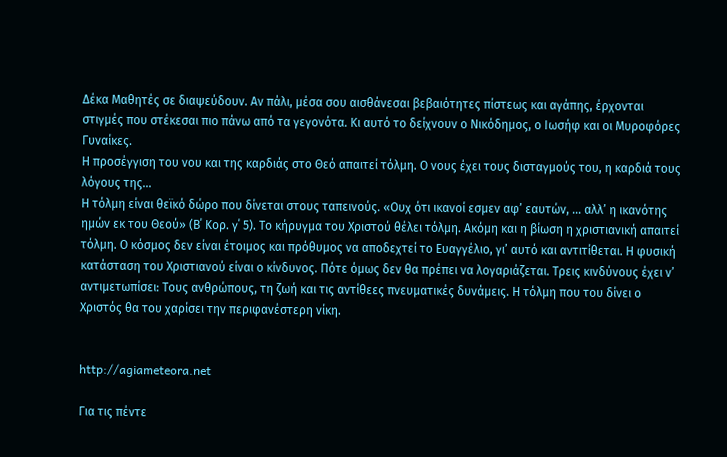Δέκα Μαθητές σε διαψεύδουν. Αν πάλι, μέσα σου αισθάνεσαι βεβαιότητες πίστεως και αγάπης, έρχονται στιγμές που στέκεσαι πιο πάνω από τα γεγονότα. Κι αυτό το δείχνουν ο Νικόδημος, ο Ιωσήφ και οι Μυροφόρες Γυναίκες.
Η προσέγγιση του νου και της καρδιάς στο Θεό απαιτεί τόλμη. Ο νους έχει τους δισταγμούς του, η καρδιά τους λόγους της…
Η τόλμη είναι θεϊκό δώρο που δίνεται στους ταπεινούς. «Ουχ ότι ικανοί εσμεν αφ’ εαυτών, … αλλ’ η ικανότης ημών εκ του Θεού» (Β΄ Κορ. γ΄ 5). Το κήρυγμα του Χριστού θέλει τόλμη. Ακόμη και η βίωση η χριστιανική απαιτεί τόλμη. Ο κόσμος δεν είναι έτοιμος και πρόθυμος να αποδεχτεί το Ευαγγέλιο, γι’ αυτό και αντιτίθεται. Η φυσική κατάσταση του Χριστιανού είναι ο κίνδυνος. Πότε όμως δεν θα πρέπει να λογαριάζεται. Τρεις κινδύνους έχει ν’ αντιμετωπίσει: Τους ανθρώπους, τη ζωή και τις αντίθεες πνευματικές δυνάμεις. Η τόλμη που του δίνει ο Χριστός θα του χαρίσει την περιφανέστερη νίκη.


http://agiameteora.net

Για τις πέντε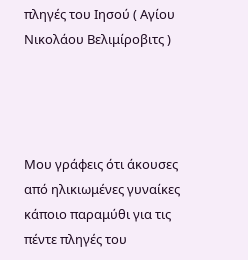πληγές του Ιησού ( Αγίου Νικολάου Βελιμίροβιτς )




Μου γράφεις ότι άκουσες από ηλικιωμένες γυναίκες κάποιο παραμύθι για τις πέντε πληγές του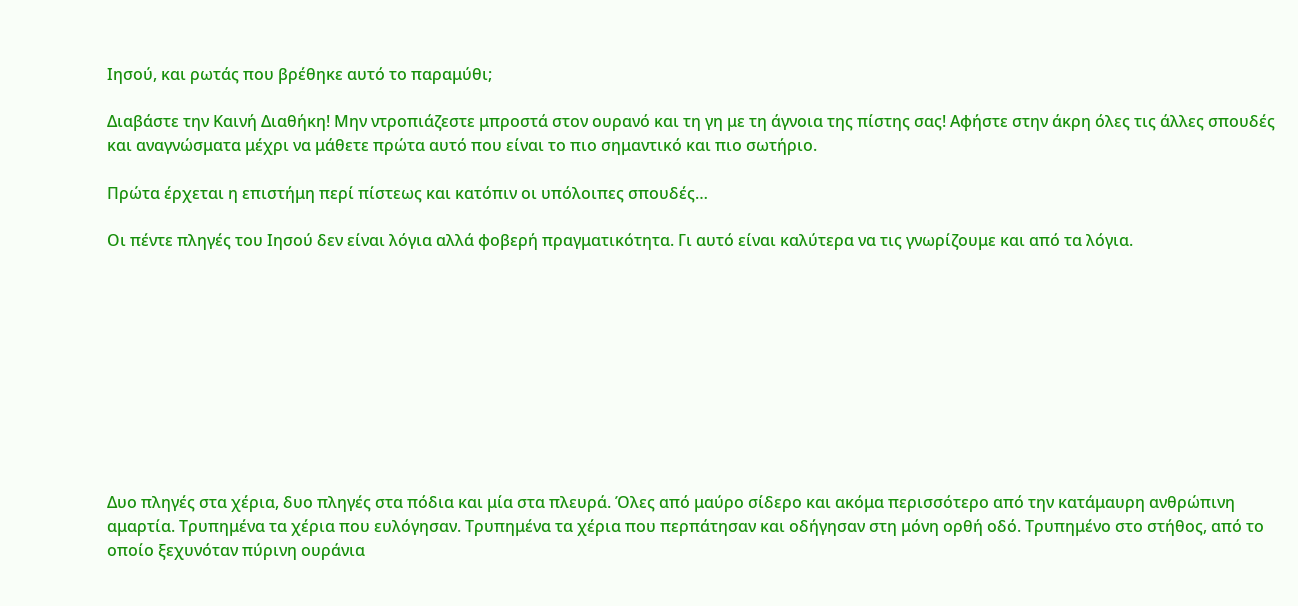Ιησού, και ρωτάς που βρέθηκε αυτό το παραμύθι;

Διαβάστε την Καινή Διαθήκη! Μην ντροπιάζεστε μπροστά στον ουρανό και τη γη με τη άγνοια της πίστης σας! Αφήστε στην άκρη όλες τις άλλες σπουδές και αναγνώσματα μέχρι να μάθετε πρώτα αυτό που είναι το πιο σημαντικό και πιο σωτήριο.

Πρώτα έρχεται η επιστήμη περί πίστεως και κατόπιν οι υπόλοιπες σπουδές…

Οι πέντε πληγές του Ιησού δεν είναι λόγια αλλά φοβερή πραγματικότητα. Γι αυτό είναι καλύτερα να τις γνωρίζουμε και από τα λόγια.










Δυο πληγές στα χέρια, δυο πληγές στα πόδια και μία στα πλευρά. Όλες από μαύρο σίδερο και ακόμα περισσότερο από την κατάμαυρη ανθρώπινη αμαρτία. Τρυπημένα τα χέρια που ευλόγησαν. Τρυπημένα τα χέρια που περπάτησαν και οδήγησαν στη μόνη ορθή οδό. Τρυπημένο στο στήθος, από το οποίο ξεχυνόταν πύρινη ουράνια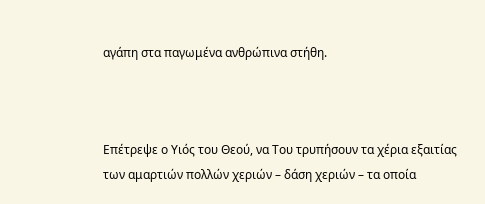αγάπη στα παγωμένα ανθρώπινα στήθη.



Επέτρεψε ο Υιός του Θεού, να Του τρυπήσουν τα χέρια εξαιτίας των αμαρτιών πολλών χεριών – δάση χεριών – τα οποία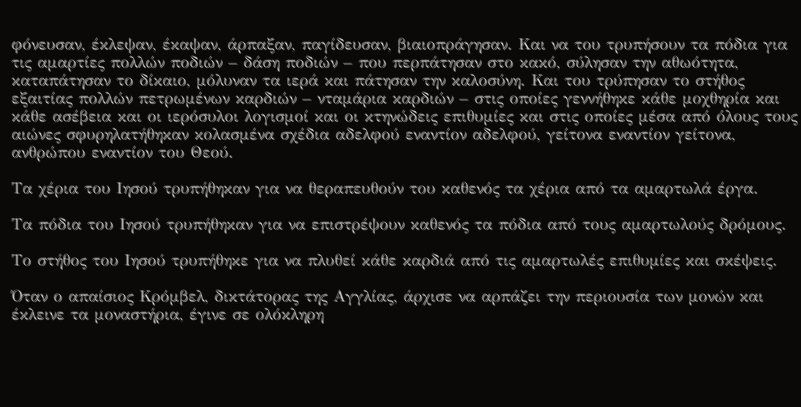φόνευσαν, έκλεψαν, έκαψαν, άρπαξαν, παγίδευσαν, βιαιοπράγησαν. Και να του τρυπήσουν τα πόδια για τις αμαρτίες πολλών ποδιών – δάση ποδιών – που περπάτησαν στο κακό, σύλησαν την αθωότητα, καταπάτησαν το δίκαιο, μόλυναν τα ιερά και πάτησαν την καλοσύνη. Και του τρύπησαν το στήθος εξαιτίας πολλών πετρωμένων καρδιών – νταμάρια καρδιών – στις οποίες γεννήθηκε κάθε μοχθηρία και κάθε ασέβεια και οι ιερόσυλοι λογισμοί και οι κτηνώδεις επιθυμίες και στις οποίες μέσα από όλους τους αιώνες σφυρηλατήθηκαν κολασμένα σχέδια αδελφού εναντίον αδελφού, γείτονα εναντίον γείτονα, ανθρώπου εναντίον του Θεού.

Τα χέρια του Ιησού τρυπήθηκαν για να θεραπευθούν του καθενός τα χέρια από τα αμαρτωλά έργα.

Τα πόδια του Ιησού τρυπήθηκαν για να επιστρέψουν καθενός τα πόδια από τους αμαρτωλούς δρόμους.

Το στήθος του Ιησού τρυπήθηκε για να πλυθεί κάθε καρδιά από τις αμαρτωλές επιθυμίες και σκέψεις.

Όταν ο απαίσιος Κρόμβελ, δικτάτορας της Αγγλίας, άρχισε να αρπάζει την περιουσία των μονών και έκλεινε τα μοναστήρια, έγινε σε ολόκληρη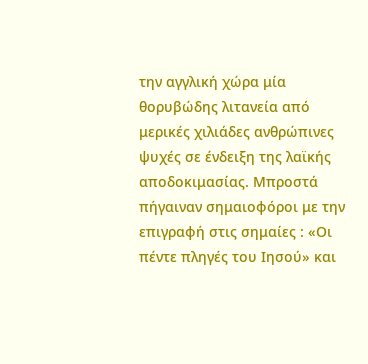την αγγλική χώρα μία θορυβώδης λιτανεία από μερικές χιλιάδες ανθρώπινες ψυχές σε ένδειξη της λαϊκής αποδοκιμασίας. Μπροστά πήγαιναν σημαιοφόροι με την επιγραφή στις σημαίες : «Οι πέντε πληγές του Ιησού» και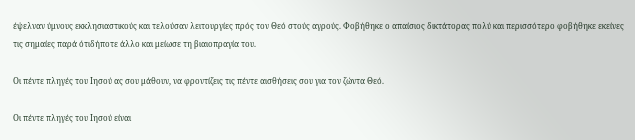έψελναν ύμνους εκκλησιαστικούς και τελούσαν λειτουργίες πρός τον Θεό στούς αγρούς. Φοβήθηκε ο απαίσιος δικτάτορας πολύ και περισσότερο φοβήθηκε εκείνες τις σημαίες παρά ότιδήποτε άλλο και μείωσε τη βιαιοπραγία του.

Οι πέντε πληγές του Ιησού ας σου μάθουν, να φροντίζεις τις πέντε αισθήσεις σου για τον ζώντα Θεό.

Οι πέντε πληγές του Ιησού είναι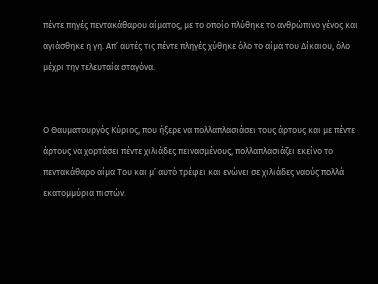πέντε πηγές πεντακάθαρου αίματος, με το οποίο πλύθηκε το ανθρώπινο γένος και αγιάσθηκε η γη. Απ’ αυτές τις πέντε πληγές χύθηκε όλο το αίμα του Δίκαιου, όλο μέχρι την τελευταία σταγόνα.


Ο Θαυματουργός Κύριος, που ήξερε να πολλαπλασιάσει τους άρτους και με πέντε άρτους να χορτάσει πέντε χιλιάδες πεινασμένους, πολλαπλασιάζει εκείνο το πεντακάθαρο αίμα Του και μ’ αυτό τρέφει και ενώνει σε χιλιάδες ναούς πολλά εκατομμύρια πιστών.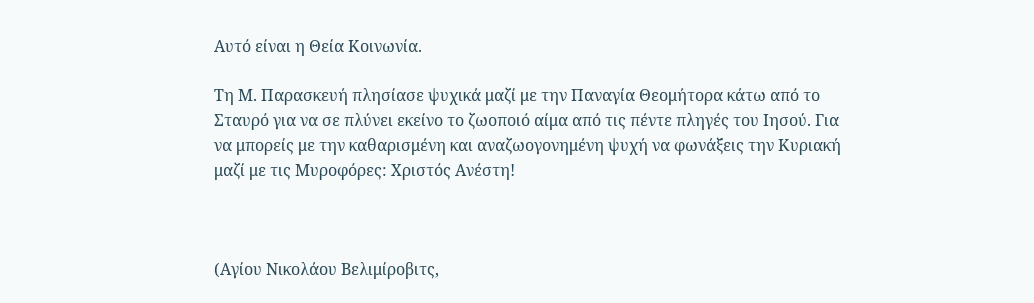Αυτό είναι η Θεία Κοινωνία.

Τη Μ. Παρασκευή πλησίασε ψυχικά μαζί με την Παναγία Θεομήτορα κάτω από το Σταυρό για να σε πλύνει εκείνο το ζωοποιό αίμα από τις πέντε πληγές του Ιησού. Για να μπορείς με την καθαρισμένη και αναζωογονημένη ψυχή να φωνάξεις την Κυριακή μαζί με τις Μυροφόρες: Χριστός Ανέστη!



(Αγίου Νικολάου Βελιμίροβιτς,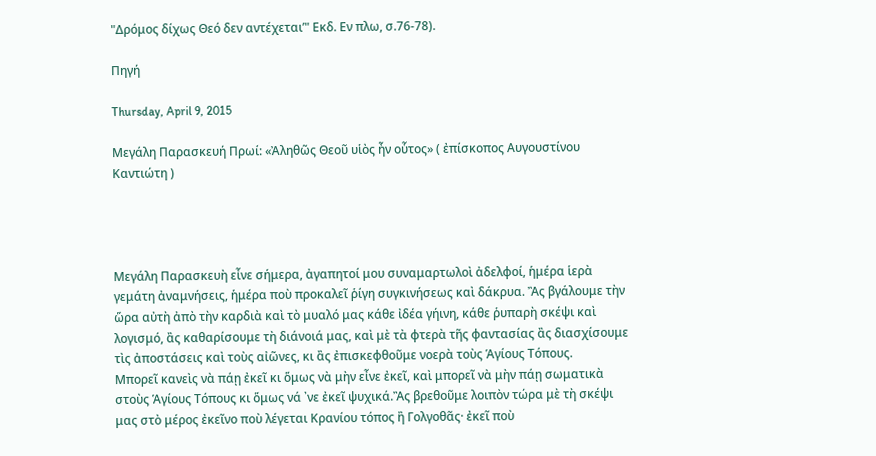"Δρόμος δίχως Θεό δεν αντέχεται’" Εκδ. Εν πλω, σ.76-78).

Πηγή

Thursday, April 9, 2015

Μεγάλη Παρασκευή Πρωί: «Ἀληθῶς Θεοῦ υἱὸς ἦν οὗτος» ( ἐπίσκοπος Αυγουστίνου Καντιώτη )




Μεγάλη Παρασκευὴ εἶνε σήμερα, ἀγαπητοί μου συναμαρτωλοὶ ἀδελφοί, ἡμέρα ἱερὰ γεμάτη ἀναμνήσεις, ἡμέρα ποὺ προκαλεῖ ῥίγη συγκινήσεως καὶ δάκρυα. Ἂς βγάλουμε τὴν ὥρα αὐτὴ ἀπὸ τὴν καρδιὰ καὶ τὸ μυαλό μας κάθε ἰδέα γήινη, κάθε ῥυπαρὴ σκέψι καὶ λογισμό, ἂς καθαρίσουμε τὴ διάνοιά μας, καὶ μὲ τὰ φτερὰ τῆς φαντασίας ἂς διασχίσουμε τὶς ἀποστάσεις καὶ τοὺς αἰῶνες, κι ἂς ἐπισκεφθοῦμε νοερὰ τοὺς Ἁγίους Τόπους.
Μπορεῖ κανεὶς νὰ πάῃ ἐκεῖ κι ὅμως νὰ μὴν εἶνε ἐκεῖ, καὶ μπορεῖ νὰ μὴν πάῃ σωματικὰ στοὺς Ἁγίους Τόπους κι ὅμως νά ᾽νε ἐκεῖ ψυχικά.Ἂς βρεθοῦμε λοιπὸν τώρα μὲ τὴ σκέψι μας στὸ μέρος ἐκεῖνο ποὺ λέγεται Κρανίου τόπος ἢ Γολγοθᾶς· ἐκεῖ ποὺ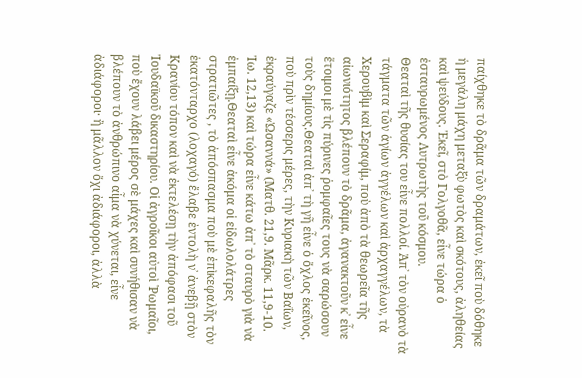παίχθηκε τὸ δρᾶμα τῶν δραμάτων, ἐκεῖ ποὺ δόθηκε ἡ μεγάλη μάχη μεταξὺ φωτὸς καὶ σκότους, ἀληθείας καὶ ψεύδους. Ἐκεῖ, στὸ Γολγοθᾶ, εἶνε τώρα ὁ ἐσταυρωμένος Λυτρωτὴς τοῦ κόσμου.
Θεαταὶ τῆς θυσίας του εἶνε πολλοί. Ἀπ᾽ τὸν οὐρανὸ τὰ τάγματα τῶν ἁγίων ἀγγέλων καὶ ἀρχαγγέλων, τὰ Χερουβὶμ καὶ Σεραφίμ, ποὺ ἀπὸ τὰ θεωρεῖα τῆς αἰωνιότητος βλέπουν τὸ δρᾶμα, ἀγανακτοῦν κ᾽ εἶνε ἕτοιμοι μὲ τὶς πύρινες ῥομφαῖες τους νὰ σαρώσουν τοὺς δημίους.Θεαταὶ ἀπ᾽ τὴ γῆ εἶνε ὁ ὄχλος ἐκεῖνος, ποὺ πρὶν τέσσερις μέρες, τὴν Κυριακὴ τῶν Βαΐων, ἐκραύγαζε «Ὡσαννά» (Ματθ. 21,9. Μᾶρκ. 11,9-10. Ἰω. 12,13) καὶ τώρα εἶνε κάτω ἀπ᾽ τὸ σταυρὸ γιὰ νὰ ἐμπαίξῃ.Θεαταὶ εἶνε ἀκόμα οἱ εἰδωλολάτρες στρατιῶτες , τὸ ἀπόσπασμα ποὺ μὲ ἐπὶκεφαλῆς τὸν ἑκατόνταρχο (λοχαγό) ἔλαβε ἐντολὴ ν᾽ ἀνεβῇ στὸν Κρανίου τόπον καὶ νὰ ἐκτελέσῃ τὴν ἀπόφασι τοῦ Ἰουδαϊκοῦ δικαστηρίου. Οἱ ἀγροῖκοι αὐτοὶ ῾Ρωμαῖοι, ποὺ ἔχουν λάβει μέρος σὲ μάχες καὶ συνήθισαν νὰ βλέπουν τὸ ἀνθρώπινο αἷμα νὰ χύνεται, εἶνε ἀδιάφοροι· ἢ μᾶλλον ὄχι ἀδιάφοροι, ἀλλὰ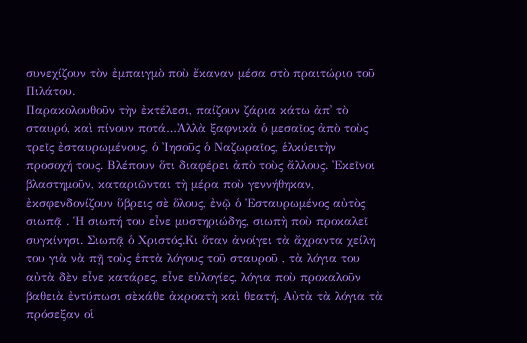συνεχίζουν τὸν ἐμπαιγμὸ ποὺ ἔκαναν μέσα στὸ πραιτώριο τοῦ Πιλάτου.
Παρακολουθοῦν τὴν ἐκτέλεσι, παίζουν ζάρια κάτω ἀπ᾽ τὸ σταυρό, καὶ πίνουν ποτά…Ἀλλὰ ξαφνικὰ ὁ μεσαῖος ἀπὸ τοὺς τρεῖς ἐσταυρωμένους, ὁ Ἰησοῦς ὁ Ναζωραῖος, ἑλκύειτὴν προσοχή τους. Βλέπουν ὅτι διαφέρει ἀπὸ τοὺς ἄλλους. Ἐκεῖνοι βλαστημοῦν, καταριῶνται τὴ μέρα ποὺ γεννήθηκαν, ἐκσφενδονίζουν ὕβρεις σὲ ὅλους, ἐνῷ ὁ Ἐσταυρωμένος αὐτὸς σιωπᾷ . Ἡ σιωπή του εἶνε μυστηριώδης, σιωπὴ ποὺ προκαλεῖ συγκίνησι. Σιωπᾷ ὁ Χριστός.Κι ὅταν ἀνοίγει τὰ ἄχραντα χείλη του γιὰ νὰ πῇ τοὺς ἑπτὰ λόγους τοῦ σταυροῦ , τὰ λόγια του αὐτὰ δὲν εἶνε κατάρες, εἶνε εὐλογίες, λόγια ποὺ προκαλοῦν βαθειὰ ἐντύπωσι σὲκάθε ἀκροατὴ καὶ θεατή. Αὐτὰ τὰ λόγια τὰ πρόσεξαν οἱ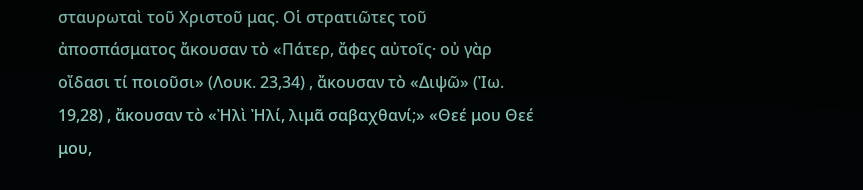σταυρωταὶ τοῦ Χριστοῦ μας. Οἱ στρατιῶτες τοῦ ἀποσπάσματος ἄκουσαν τὸ «Πάτερ, ἄφες αὐτοῖς· οὐ γὰρ οἴδασι τί ποιοῦσι» (Λουκ. 23,34) , ἄκουσαν τὸ «Διψῶ» (Ἰω. 19,28) , ἄκουσαν τὸ «Ἠλὶ Ἠλί, λιμᾶ σαβαχθανί;» «Θεέ μου Θεέ μου,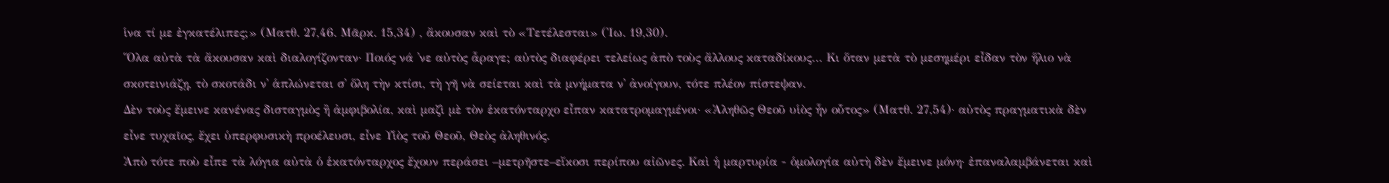ἱνα τί με ἐγκατέλιπες;» (Ματθ. 27,46. Μᾶρκ. 15,34) , ἄκουσαν καὶ τὸ «Τετέλεσται» (Ἰω. 19,30).
Ὅλα αὐτὰ τὰ ἄκουσαν καὶ διαλογίζονταν· Ποιός νά ᾽νε αὐτὸς ἆραγε; αὐτὸς διαφέρει τελείως ἀπὸ τοὺς ἄλλους καταδίκους… Κι ὅταν μετὰ τὸ μεσημέρι εἶδαν τὸν ἥλιο νὰ σκοτεινιάζῃ, τὸ σκοτάδι ν᾽ ἁπλώνεται σ᾽ ὅλη τὴν κτίσι, τὴ γῆ νὰ σείεται καὶ τὰ μνήματα ν᾿ ἀνοίγουν, τότε πλέον πίστεψαν.
Δὲν τοὺς ἔμεινε κανένας δισταγμὸς ἢ ἀμφιβολία, καὶ μαζὶ μὲ τὸν ἑκατόνταρχο εἶπαν κατατρομαγμένοι· «Ἀληθῶς Θεοῦ υἱὸς ἦν οὗτος» (Ματθ. 27,54)· αὐτὸς πραγματικὰ δὲν εἶνε τυχαῖος, ἔχει ὑπερφυσικὴ προέλευσι, εἶνε Υἱὸς τοῦ Θεοῦ, Θεὸς ἀληθινός.
Ἀπὸ τότε ποὺ εἶπε τὰ λόγια αὐτὰ ὁ ἑκατόνταρχος ἔχουν περάσει –μετρῆστε–εἴκοσι περίπου αἰῶνες. Καὶ ἡ μαρτυρία - ὁμολογία αὐτὴ δὲν ἔμεινε μόνη· ἐπαναλαμβάνεται καὶ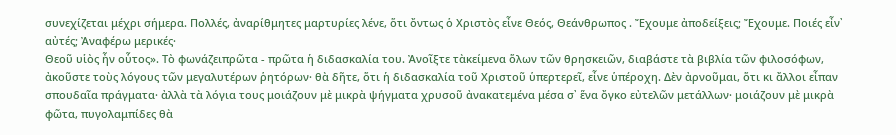συνεχίζεται μέχρι σήμερα. Πολλές, ἀναρίθμητες μαρτυρίες λένε, ὅτι ὄντως ὁ Χριστὸς εἶνε Θεός, Θεάνθρωπος . Ἔχουμε ἀποδείξεις; Ἔχουμε. Ποιές εἶν᾽ αὐτές; Ἀναφέρω μερικές·
Θεοῦ υἱὸς ἦν οὗτος». Τὸ φωνάζειπρῶτα - πρῶτα ἡ διδασκαλία του. Ἀνοῖξτε τὰκείμενα ὅλων τῶν θρησκειῶν, διαβάστε τὰ βιβλία τῶν φιλοσόφων, ἀκοῦστε τοὺς λόγους τῶν μεγαλυτέρων ῥητόρων· θὰ δῆτε, ὅτι ἡ διδασκαλία τοῦ Χριστοῦ ὑπερτερεῖ, εἶνε ὑπέροχη. Δὲν ἀρνοῦμαι, ὅτι κι ἄλλοι εἶπαν σπουδαῖα πράγματα· ἀλλὰ τὰ λόγια τους μοιάζουν μὲ μικρὰ ψήγματα χρυσοῦ ἀνακατεμένα μέσα σ᾽ ἕνα ὄγκο εὐτελῶν μετάλλων· μοιάζουν μὲ μικρὰ φῶτα, πυγολαμπίδες θὰ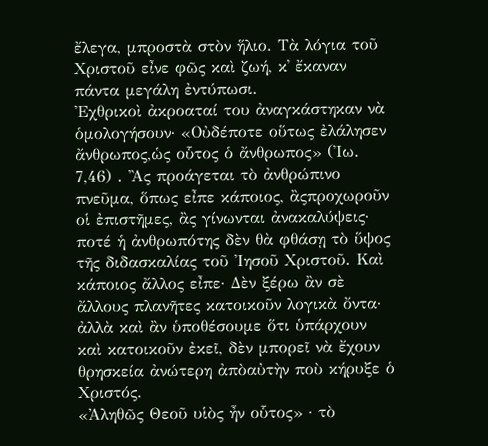ἔλεγα, μπροστὰ στὸν ἥλιο. Τὰ λόγια τοῦ Χριστοῦ εἶνε φῶς καὶ ζωή, κ᾽ ἔκαναν πάντα μεγάλη ἐντύπωσι.
Ἐχθρικοὶ ἀκροαταί του ἀναγκάστηκαν νὰ ὁμολογήσουν· «Οὐδέποτε οὕτως ἐλάλησεν ἄνθρωπος,ὡς οὗτος ὁ ἄνθρωπος» (Ἰω. 7,46) . Ἂς προάγεται τὸ ἀνθρώπινο πνεῦμα, ὅπως εἶπε κάποιος, ἂςπροχωροῦν οἱ ἐπιστῆμες, ἂς γίνωνται ἀνακαλύψεις· ποτέ ἡ ἀνθρωπότης δὲν θὰ φθάσῃ τὸ ὕψος τῆς διδασκαλίας τοῦ Ἰησοῦ Χριστοῦ. Καὶ κάποιος ἄλλος εἶπε· Δὲν ξέρω ἂν σὲ ἄλλους πλανῆτες κατοικοῦν λογικὰ ὄντα· ἀλλὰ καὶ ἂν ὑποθέσουμε ὅτι ὑπάρχουν καὶ κατοικοῦν ἐκεῖ, δὲν μπορεῖ νὰ ἔχουν θρησκεία ἀνώτερη ἀπὸαὐτὴν ποὺ κήρυξε ὁ Χριστός.
«Ἀληθῶς Θεοῦ υἱὸς ἦν οὗτος» · τὸ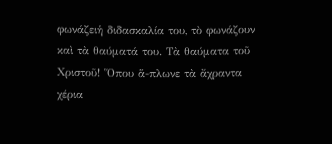φωνάζειἡ διδασκαλία του, τὸ φωνάζουν καὶ τὰ θαύματά του. Τὰ θαύματα τοῦ Χριστοῦ! Ὅπου ἅ-πλωνε τὰ ἄχραντα χέρια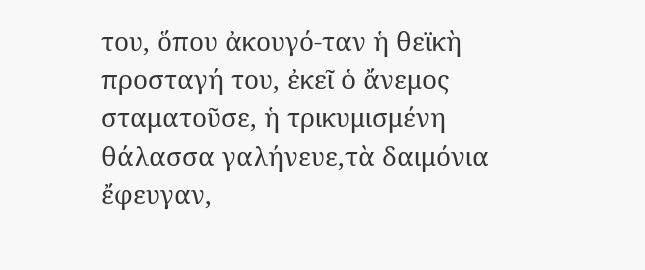του, ὅπου ἀκουγό-ταν ἡ θεϊκὴ προσταγή του, ἐκεῖ ὁ ἄνεμος σταματοῦσε, ἡ τρικυμισμένη θάλασσα γαλήνευε,τὰ δαιμόνια ἔφευγαν,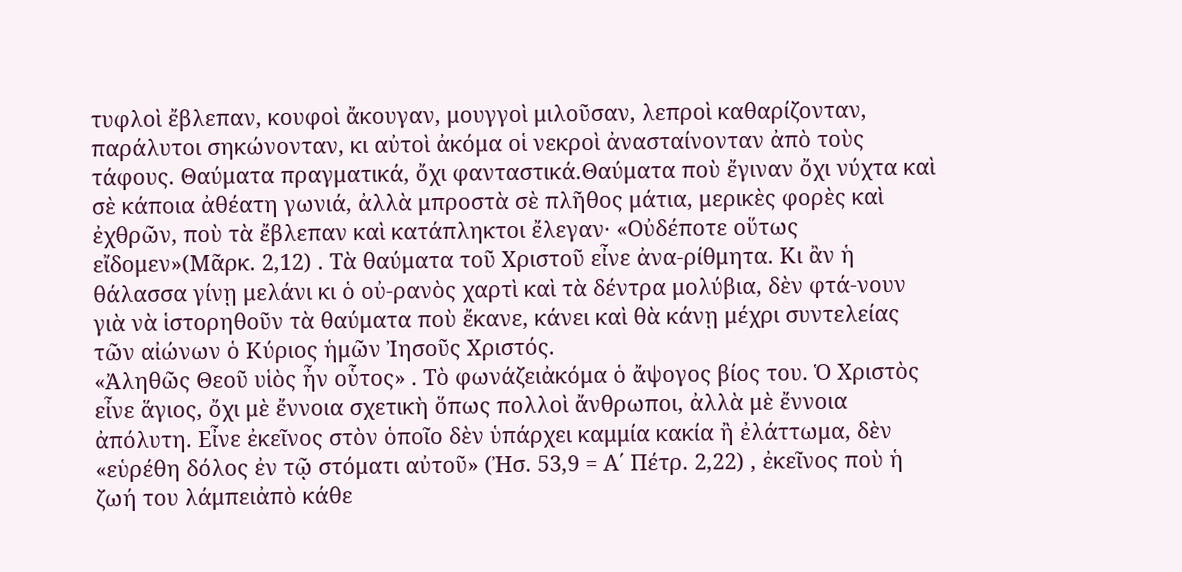τυφλοὶ ἔβλεπαν, κουφοὶ ἄκουγαν, μουγγοὶ μιλοῦσαν, λεπροὶ καθαρίζονταν, παράλυτοι σηκώνονταν, κι αὐτοὶ ἀκόμα οἱ νεκροὶ ἀνασταίνονταν ἀπὸ τοὺς τάφους. Θαύματα πραγματικά, ὄχι φανταστικά.Θαύματα ποὺ ἔγιναν ὄχι νύχτα καὶ σὲ κάποια ἀθέατη γωνιά, ἀλλὰ μπροστὰ σὲ πλῆθος μάτια, μερικὲς φορὲς καὶ ἐχθρῶν, ποὺ τὰ ἔβλεπαν καὶ κατάπληκτοι ἔλεγαν· «Οὐδέποτε οὕτως εἴδομεν»(Μᾶρκ. 2,12) . Τὰ θαύματα τοῦ Χριστοῦ εἶνε ἀνα-ρίθμητα. Κι ἂν ἡ θάλασσα γίνῃ μελάνι κι ὁ οὐ-ρανὸς χαρτὶ καὶ τὰ δέντρα μολύβια, δὲν φτά-νουν γιὰ νὰ ἱστορηθοῦν τὰ θαύματα ποὺ ἔκανε, κάνει καὶ θὰ κάνῃ μέχρι συντελείας τῶν αἰώνων ὁ Κύριος ἡμῶν Ἰησοῦς Χριστός.
«Ἀληθῶς Θεοῦ υἱὸς ἦν οὗτος» . Τὸ φωνάζειἀκόμα ὁ ἄψογος βίος του. Ὁ Χριστὸς εἶνε ἅγιος, ὄχι μὲ ἔννοια σχετικὴ ὅπως πολλοὶ ἄνθρωποι, ἀλλὰ μὲ ἔννοια ἀπόλυτη. Εἶνε ἐκεῖνος στὸν ὁποῖο δὲν ὑπάρχει καμμία κακία ἢ ἐλάττωμα, δὲν «εὑρέθη δόλος ἐν τῷ στόματι αὐτοῦ» (Ἠσ. 53,9 = Α΄ Πέτρ. 2,22) , ἐκεῖνος ποὺ ἡ ζωή του λάμπειἀπὸ κάθε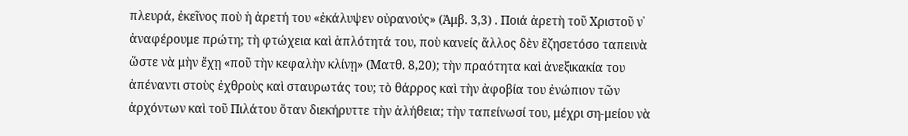πλευρά, ἐκεῖνος ποὺ ἡ ἀρετή του «ἐκάλυψεν οὐρανούς» (Ἀμβ. 3,3) . Ποιά ἀρετὴ τοῦ Χριστοῦ ν᾽ ἀναφέρουμε πρώτη; τὴ φτώχεια καὶ ἁπλότητά του, ποὺ κανείς ἄλλος δὲν ἔζησετόσο ταπεινὰ ὥστε νὰ μὴν ἔχῃ «ποῦ τὴν κεφαλὴν κλίνῃ» (Ματθ. 8,20); τὴν πραότητα καὶ ἀνεξικακία του ἀπέναντι στοὺς ἐχθροὺς καὶ σταυρωτάς του; τὸ θάρρος καὶ τὴν ἀφοβία του ἐνώπιον τῶν ἀρχόντων καὶ τοῦ Πιλάτου ὅταν διεκήρυττε τὴν ἀλήθεια; τὴν ταπείνωσί του, μέχρι ση-μείου νὰ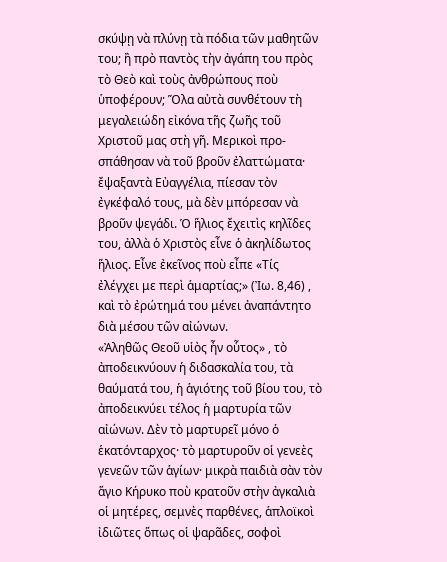σκύψῃ νὰ πλύνῃ τὰ πόδια τῶν μαθητῶν του; ἢ πρὸ παντὸς τὴν ἀγάπη του πρὸς τὸ Θεὸ καὶ τοὺς ἀνθρώπους ποὺ ὑποφέρουν; Ὅλα αὐτὰ συνθέτουν τὴ μεγαλειώδη εἰκόνα τῆς ζωῆς τοῦ Χριστοῦ μας στὴ γῆ. Μερικοὶ προ-σπάθησαν νὰ τοῦ βροῦν ἐλαττώματα· ἔψαξαντὰ Εὐαγγέλια, πίεσαν τὸν ἐγκέφαλό τους, μὰ δὲν μπόρεσαν νὰ βροῦν ψεγάδι. Ὁ ἥλιος ἔχειτὶς κηλῖδες του, ἀλλὰ ὁ Χριστὸς εἶνε ὁ ἀκηλίδωτος ἥλιος. Εἶνε ἐκεῖνος ποὺ εἶπε «Τίς ἐλέγχει με περὶ ἁμαρτίας;» (Ἰω. 8,46) , καὶ τὸ ἐρώτημά του μένει ἀναπάντητο διὰ μέσου τῶν αἰώνων.
«Ἀληθῶς Θεοῦ υἱὸς ἦν οὗτος» , τὸ ἀποδεικνύουν ἡ διδασκαλία του, τὰ θαύματά του, ἡ ἁγιότης τοῦ βίου του, τὸ ἀποδεικνύει τέλος ἡ μαρτυρία τῶν αἰώνων. Δὲν τὸ μαρτυρεῖ μόνο ὁ ἑκατόνταρχος· τὸ μαρτυροῦν οἱ γενεὲς γενεῶν τῶν ἁγίων· μικρὰ παιδιὰ σὰν τὸν ἅγιο Κήρυκο ποὺ κρατοῦν στὴν ἀγκαλιὰ οἱ μητέρες, σεμνὲς παρθένες, ἁπλοϊκοὶ ἰδιῶτες ὅπως οἱ ψαρᾶδες, σοφοὶ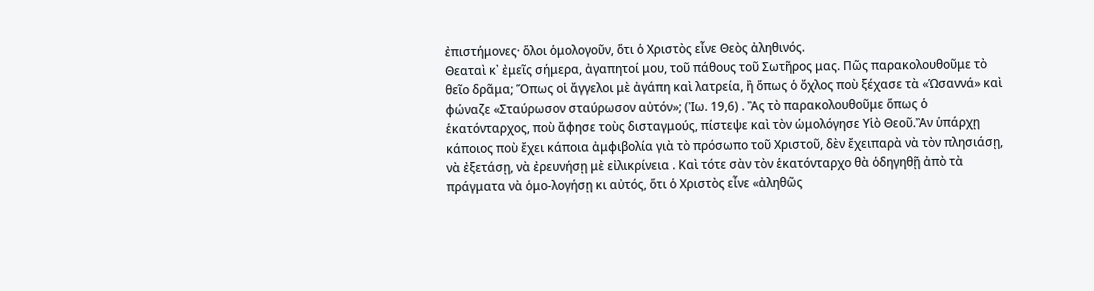ἐπιστήμονες· ὅλοι ὁμολογοῦν, ὅτι ὁ Χριστὸς εἶνε Θεὸς ἀληθινός.
Θεαταὶ κ᾽ ἐμεῖς σήμερα, ἀγαπητοί μου, τοῦ πάθους τοῦ Σωτῆρος μας. Πῶς παρακολουθοῦμε τὸ θεῖο δρᾶμα; Ὅπως οἱ ἄγγελοι μὲ ἀγάπη καὶ λατρεία, ἢ ὅπως ὁ ὄχλος ποὺ ξέχασε τὰ «Ὡσαννά» καὶ φώναζε «Σταύρωσον σταύρωσον αὐτόν»; (Ἰω. 19,6) . Ἂς τὸ παρακολουθοῦμε ὅπως ὁ ἑκατόνταρχος, ποὺ ἄφησε τοὺς δισταγμούς, πίστεψε καὶ τὸν ὡμολόγησε Υἱὸ Θεοῦ.Ἂν ὑπάρχῃ κάποιος ποὺ ἔχει κάποια ἀμφιβολία γιὰ τὸ πρόσωπο τοῦ Χριστοῦ, δὲν ἔχειπαρὰ νὰ τὸν πλησιάσῃ, νὰ ἐξετάσῃ, νὰ ἐρευνήσῃ μὲ εἰλικρίνεια . Καὶ τότε σὰν τὸν ἑκατόνταρχο θὰ ὁδηγηθῇ ἀπὸ τὰ πράγματα νὰ ὁμο-λογήσῃ κι αὐτός, ὅτι ὁ Χριστὸς εἶνε «ἀληθῶς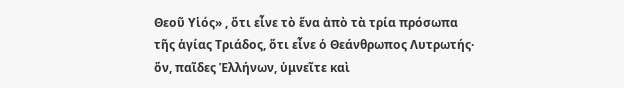Θεοῦ Υἱός» , ὅτι εἶνε τὸ ἕνα ἀπὸ τὰ τρία πρόσωπα τῆς ἁγίας Τριάδος, ὅτι εἶνε ὁ Θεάνθρωπος Λυτρωτής· ὅν, παῖδες Ἑλλήνων, ὑμνεῖτε καὶ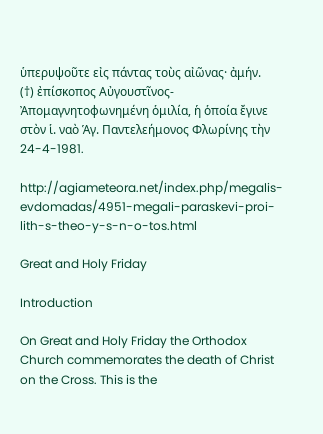ὑπερυψοῦτε εἰς πάντας τοὺς αἰῶνας· ἀμήν.
(†) ἐπίσκοπος Αὐγουστῖνος-
Ἀπομαγνητοφωνημένη ὁμιλία, ἡ ὁποία ἔγινε στὸν ἱ. ναὸ Ἁγ. Παντελεήμονος Φλωρίνης τὴν 24-4-1981.

http://agiameteora.net/index.php/megalis-evdomadas/4951-megali-paraskevi-proi-lith-s-theo-y-s-n-o-tos.html

Great and Holy Friday

Introduction

On Great and Holy Friday the Orthodox Church commemorates the death of Christ on the Cross. This is the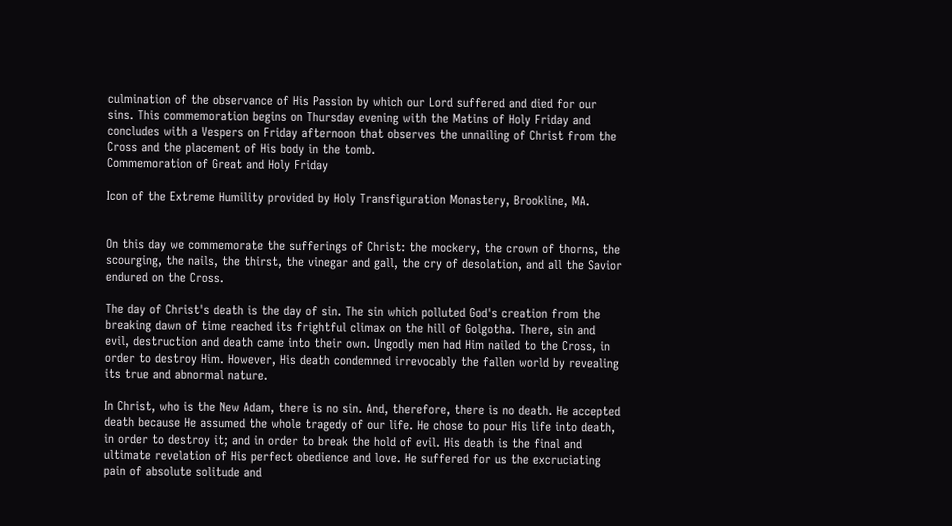culmination of the observance of His Passion by which our Lord suffered and died for our sins. This commemoration begins on Thursday evening with the Matins of Holy Friday and concludes with a Vespers on Friday afternoon that observes the unnailing of Christ from the Cross and the placement of His body in the tomb.
Commemoration of Great and Holy Friday

Icon of the Extreme Humility provided by Holy Transfiguration Monastery, Brookline, MA.


On this day we commemorate the sufferings of Christ: the mockery, the crown of thorns, the scourging, the nails, the thirst, the vinegar and gall, the cry of desolation, and all the Savior endured on the Cross.

The day of Christ's death is the day of sin. The sin which polluted God's creation from the breaking dawn of time reached its frightful climax on the hill of Golgotha. There, sin and evil, destruction and death came into their own. Ungodly men had Him nailed to the Cross, in order to destroy Him. However, His death condemned irrevocably the fallen world by revealing its true and abnormal nature.

In Christ, who is the New Adam, there is no sin. And, therefore, there is no death. He accepted death because He assumed the whole tragedy of our life. He chose to pour His life into death, in order to destroy it; and in order to break the hold of evil. His death is the final and ultimate revelation of His perfect obedience and love. He suffered for us the excruciating pain of absolute solitude and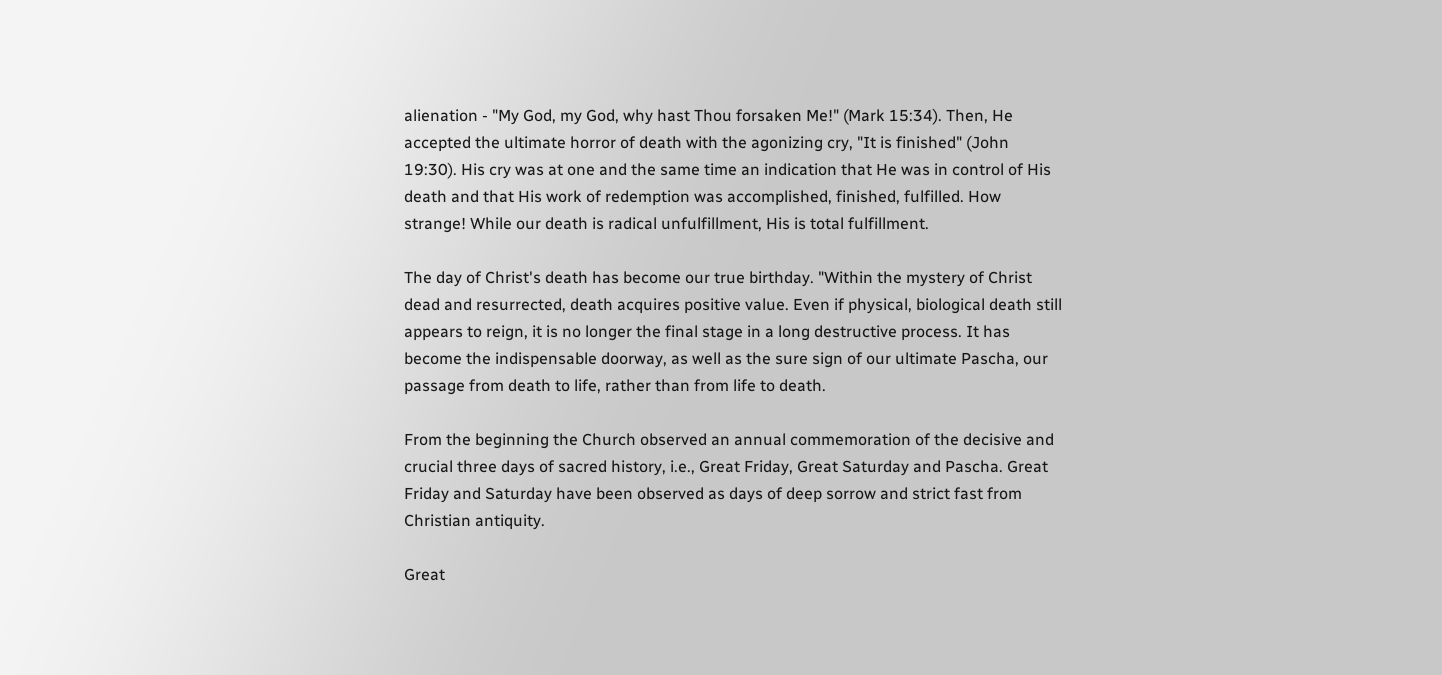alienation - "My God, my God, why hast Thou forsaken Me!" (Mark 15:34). Then, He accepted the ultimate horror of death with the agonizing cry, "It is finished" (John 19:30). His cry was at one and the same time an indication that He was in control of His death and that His work of redemption was accomplished, finished, fulfilled. How strange! While our death is radical unfulfillment, His is total fulfillment.

The day of Christ's death has become our true birthday. "Within the mystery of Christ dead and resurrected, death acquires positive value. Even if physical, biological death still appears to reign, it is no longer the final stage in a long destructive process. It has become the indispensable doorway, as well as the sure sign of our ultimate Pascha, our passage from death to life, rather than from life to death.

From the beginning the Church observed an annual commemoration of the decisive and crucial three days of sacred history, i.e., Great Friday, Great Saturday and Pascha. Great Friday and Saturday have been observed as days of deep sorrow and strict fast from Christian antiquity.

Great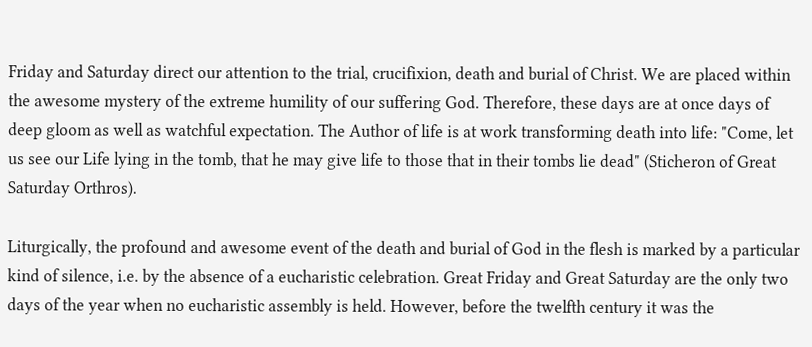Friday and Saturday direct our attention to the trial, crucifixion, death and burial of Christ. We are placed within the awesome mystery of the extreme humility of our suffering God. Therefore, these days are at once days of deep gloom as well as watchful expectation. The Author of life is at work transforming death into life: "Come, let us see our Life lying in the tomb, that he may give life to those that in their tombs lie dead" (Sticheron of Great Saturday Orthros).

Liturgically, the profound and awesome event of the death and burial of God in the flesh is marked by a particular kind of silence, i.e. by the absence of a eucharistic celebration. Great Friday and Great Saturday are the only two days of the year when no eucharistic assembly is held. However, before the twelfth century it was the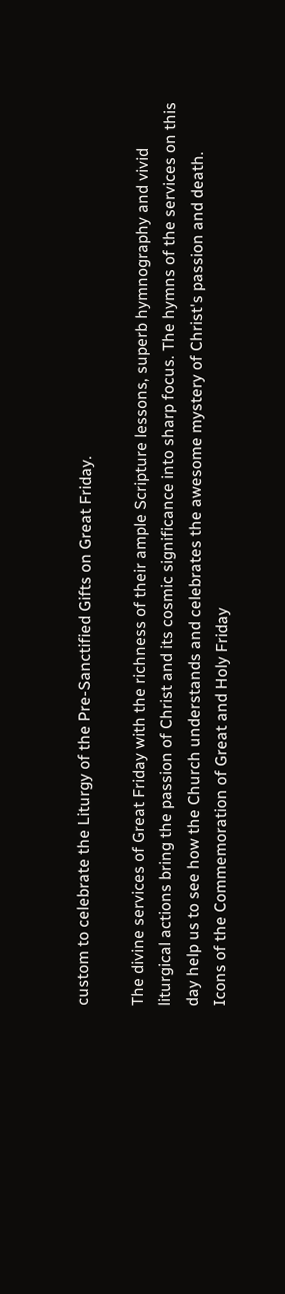custom to celebrate the Liturgy of the Pre-Sanctified Gifts on Great Friday.

The divine services of Great Friday with the richness of their ample Scripture lessons, superb hymnography and vivid liturgical actions bring the passion of Christ and its cosmic significance into sharp focus. The hymns of the services on this day help us to see how the Church understands and celebrates the awesome mystery of Christ's passion and death.
Icons of the Commemoration of Great and Holy Friday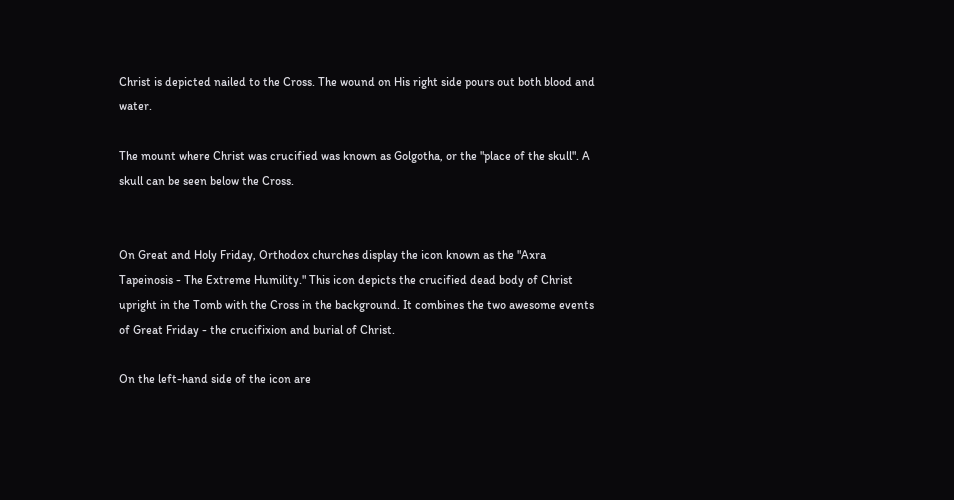Christ is depicted nailed to the Cross. The wound on His right side pours out both blood and water.

The mount where Christ was crucified was known as Golgotha, or the "place of the skull". A skull can be seen below the Cross.


On Great and Holy Friday, Orthodox churches display the icon known as the "Axra Tapeinosis - The Extreme Humility." This icon depicts the crucified dead body of Christ upright in the Tomb with the Cross in the background. It combines the two awesome events of Great Friday - the crucifixion and burial of Christ.

On the left-hand side of the icon are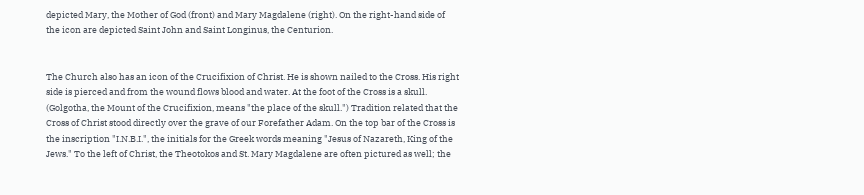depicted Mary, the Mother of God (front) and Mary Magdalene (right). On the right-hand side of the icon are depicted Saint John and Saint Longinus, the Centurion.


The Church also has an icon of the Crucifixion of Christ. He is shown nailed to the Cross. His right side is pierced and from the wound flows blood and water. At the foot of the Cross is a skull. (Golgotha, the Mount of the Crucifixion, means "the place of the skull.") Tradition related that the Cross of Christ stood directly over the grave of our Forefather Adam. On the top bar of the Cross is the inscription "I.N.B.I.", the initials for the Greek words meaning "Jesus of Nazareth, King of the Jews." To the left of Christ, the Theotokos and St. Mary Magdalene are often pictured as well; the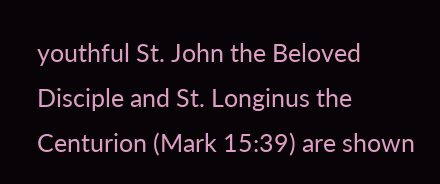youthful St. John the Beloved Disciple and St. Longinus the Centurion (Mark 15:39) are shown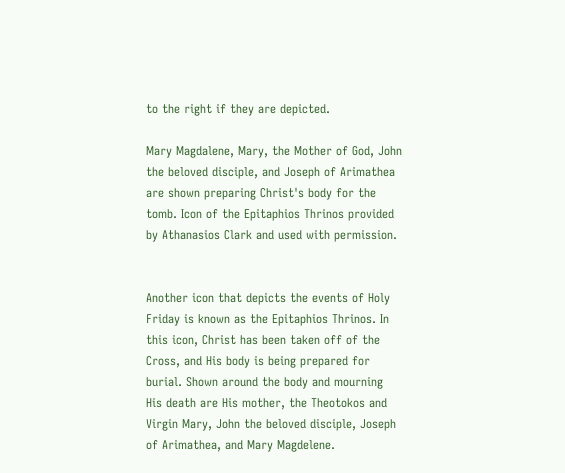to the right if they are depicted.

Mary Magdalene, Mary, the Mother of God, John the beloved disciple, and Joseph of Arimathea are shown preparing Christ's body for the tomb. Icon of the Epitaphios Thrinos provided by Athanasios Clark and used with permission.


Another icon that depicts the events of Holy Friday is known as the Epitaphios Thrinos. In this icon, Christ has been taken off of the Cross, and His body is being prepared for burial. Shown around the body and mourning His death are His mother, the Theotokos and Virgin Mary, John the beloved disciple, Joseph of Arimathea, and Mary Magdelene.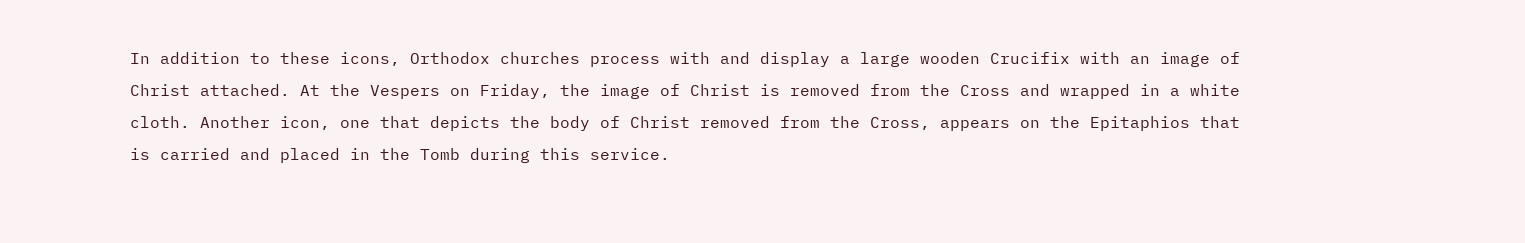In addition to these icons, Orthodox churches process with and display a large wooden Crucifix with an image of Christ attached. At the Vespers on Friday, the image of Christ is removed from the Cross and wrapped in a white cloth. Another icon, one that depicts the body of Christ removed from the Cross, appears on the Epitaphios that is carried and placed in the Tomb during this service.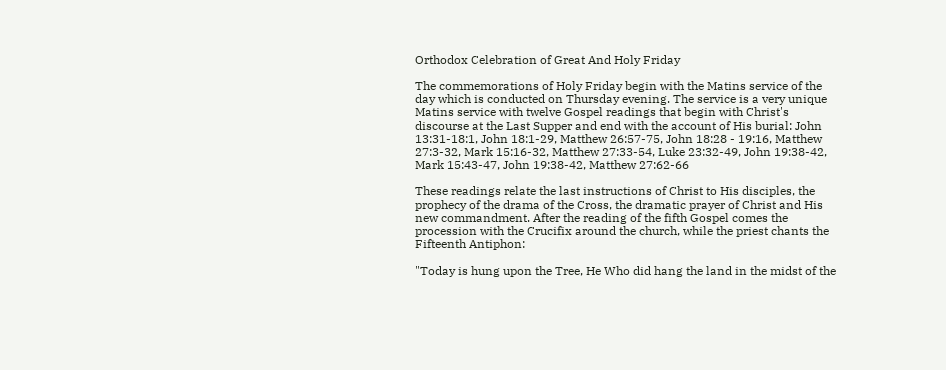Orthodox Celebration of Great And Holy Friday

The commemorations of Holy Friday begin with the Matins service of the day which is conducted on Thursday evening. The service is a very unique Matins service with twelve Gospel readings that begin with Christ's discourse at the Last Supper and end with the account of His burial: John 13:31-18:1, John 18:1-29, Matthew 26:57-75, John 18:28 - 19:16, Matthew 27:3-32, Mark 15:16-32, Matthew 27:33-54, Luke 23:32-49, John 19:38-42, Mark 15:43-47, John 19:38-42, Matthew 27:62-66

These readings relate the last instructions of Christ to His disciples, the prophecy of the drama of the Cross, the dramatic prayer of Christ and His new commandment. After the reading of the fifth Gospel comes the procession with the Crucifix around the church, while the priest chants the Fifteenth Antiphon:

"Today is hung upon the Tree, He Who did hang the land in the midst of the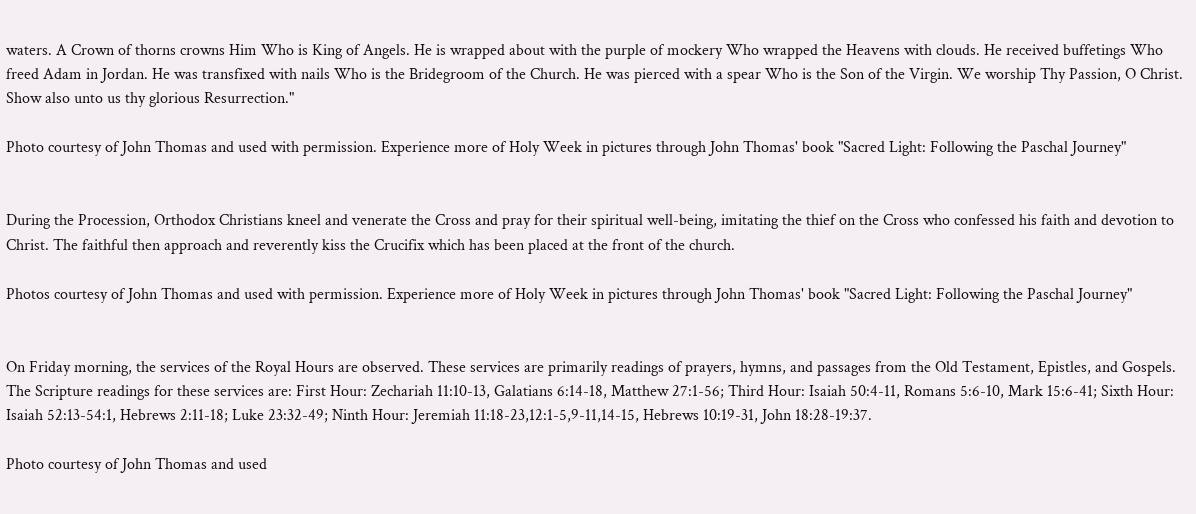waters. A Crown of thorns crowns Him Who is King of Angels. He is wrapped about with the purple of mockery Who wrapped the Heavens with clouds. He received buffetings Who freed Adam in Jordan. He was transfixed with nails Who is the Bridegroom of the Church. He was pierced with a spear Who is the Son of the Virgin. We worship Thy Passion, O Christ. Show also unto us thy glorious Resurrection."

Photo courtesy of John Thomas and used with permission. Experience more of Holy Week in pictures through John Thomas' book "Sacred Light: Following the Paschal Journey"


During the Procession, Orthodox Christians kneel and venerate the Cross and pray for their spiritual well-being, imitating the thief on the Cross who confessed his faith and devotion to Christ. The faithful then approach and reverently kiss the Crucifix which has been placed at the front of the church.

Photos courtesy of John Thomas and used with permission. Experience more of Holy Week in pictures through John Thomas' book "Sacred Light: Following the Paschal Journey"


On Friday morning, the services of the Royal Hours are observed. These services are primarily readings of prayers, hymns, and passages from the Old Testament, Epistles, and Gospels. The Scripture readings for these services are: First Hour: Zechariah 11:10-13, Galatians 6:14-18, Matthew 27:1-56; Third Hour: Isaiah 50:4-11, Romans 5:6-10, Mark 15:6-41; Sixth Hour: Isaiah 52:13-54:1, Hebrews 2:11-18; Luke 23:32-49; Ninth Hour: Jeremiah 11:18-23,12:1-5,9-11,14-15, Hebrews 10:19-31, John 18:28-19:37.

Photo courtesy of John Thomas and used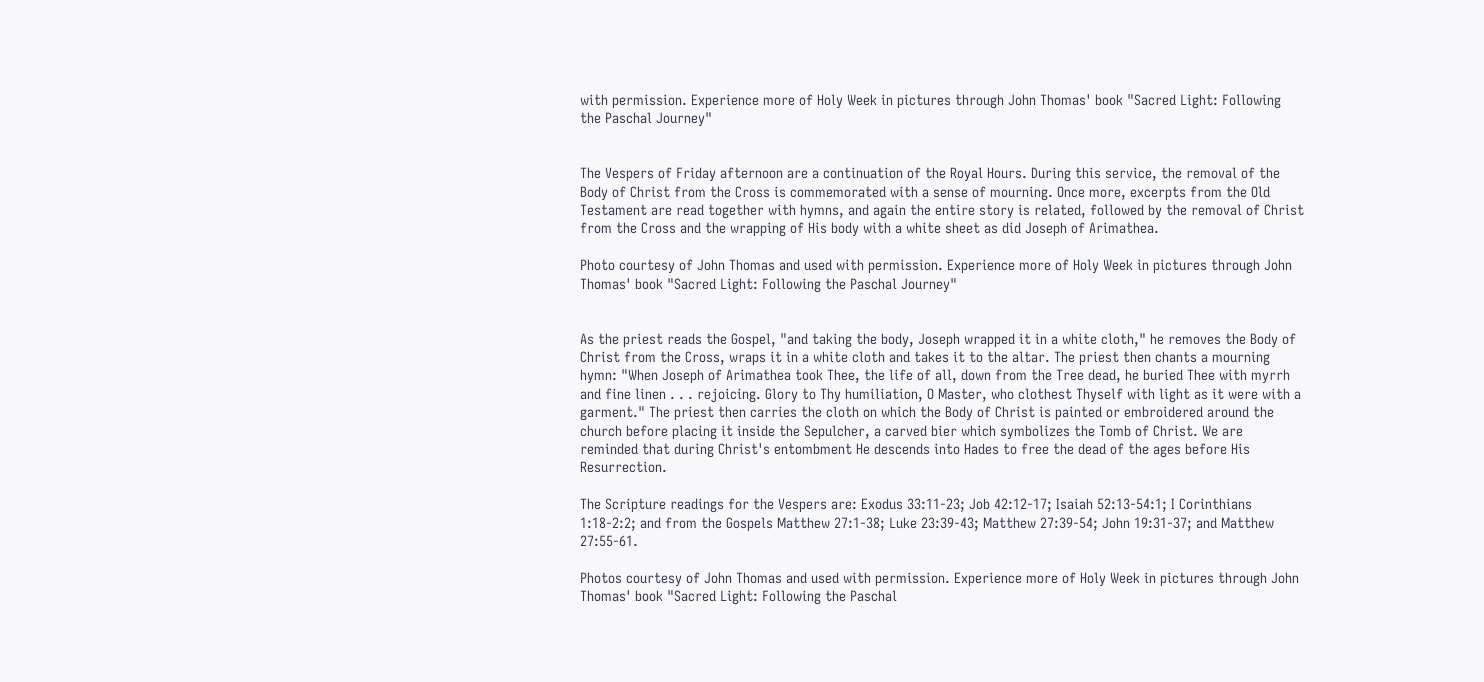with permission. Experience more of Holy Week in pictures through John Thomas' book "Sacred Light: Following the Paschal Journey"


The Vespers of Friday afternoon are a continuation of the Royal Hours. During this service, the removal of the Body of Christ from the Cross is commemorated with a sense of mourning. Once more, excerpts from the Old Testament are read together with hymns, and again the entire story is related, followed by the removal of Christ from the Cross and the wrapping of His body with a white sheet as did Joseph of Arimathea.

Photo courtesy of John Thomas and used with permission. Experience more of Holy Week in pictures through John Thomas' book "Sacred Light: Following the Paschal Journey"


As the priest reads the Gospel, "and taking the body, Joseph wrapped it in a white cloth," he removes the Body of Christ from the Cross, wraps it in a white cloth and takes it to the altar. The priest then chants a mourning hymn: "When Joseph of Arimathea took Thee, the life of all, down from the Tree dead, he buried Thee with myrrh and fine linen . . . rejoicing. Glory to Thy humiliation, O Master, who clothest Thyself with light as it were with a garment." The priest then carries the cloth on which the Body of Christ is painted or embroidered around the church before placing it inside the Sepulcher, a carved bier which symbolizes the Tomb of Christ. We are reminded that during Christ's entombment He descends into Hades to free the dead of the ages before His Resurrection.

The Scripture readings for the Vespers are: Exodus 33:11-23; Job 42:12-17; Isaiah 52:13-54:1; I Corinthians 1:18-2:2; and from the Gospels Matthew 27:1-38; Luke 23:39-43; Matthew 27:39-54; John 19:31-37; and Matthew 27:55-61.

Photos courtesy of John Thomas and used with permission. Experience more of Holy Week in pictures through John Thomas' book "Sacred Light: Following the Paschal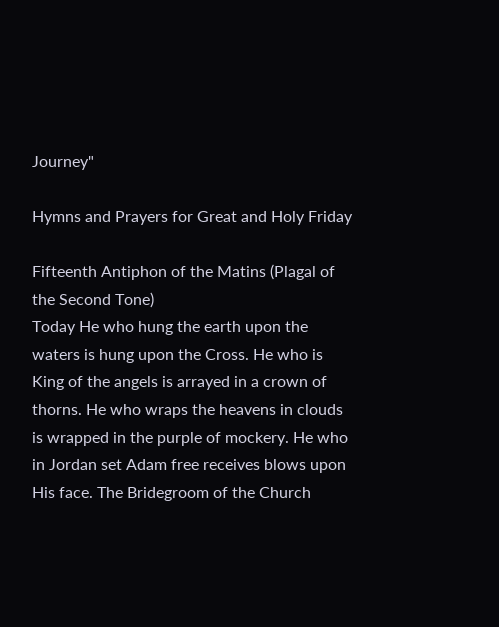Journey"

Hymns and Prayers for Great and Holy Friday

Fifteenth Antiphon of the Matins (Plagal of the Second Tone)
Today He who hung the earth upon the waters is hung upon the Cross. He who is King of the angels is arrayed in a crown of thorns. He who wraps the heavens in clouds is wrapped in the purple of mockery. He who in Jordan set Adam free receives blows upon His face. The Bridegroom of the Church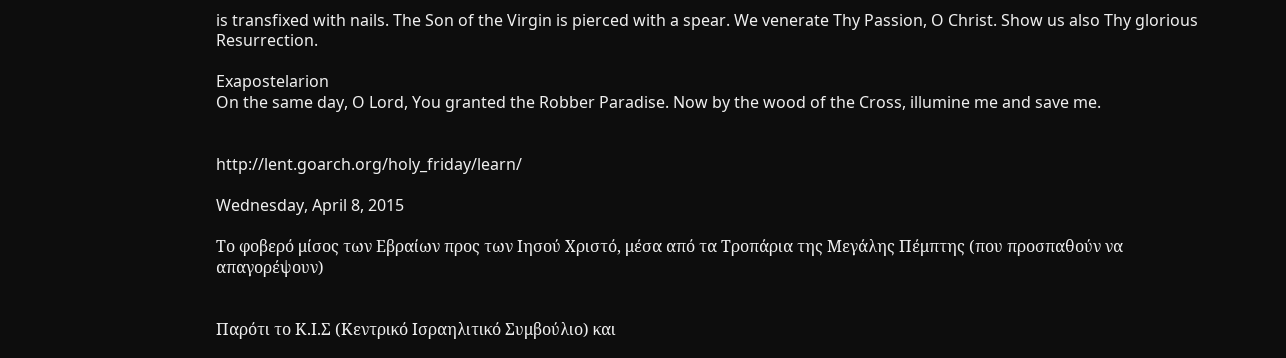is transfixed with nails. The Son of the Virgin is pierced with a spear. We venerate Thy Passion, O Christ. Show us also Thy glorious Resurrection.

Exapostelarion
On the same day, O Lord, You granted the Robber Paradise. Now by the wood of the Cross, illumine me and save me.


http://lent.goarch.org/holy_friday/learn/

Wednesday, April 8, 2015

Το φοβερό μίσος των Εβραίων προς των Ιησού Χριστό, μέσα από τα Τροπάρια της Μεγάλης Πέμπτης (που προσπαθούν να απαγορέψουν)


Παρότι το Κ.Ι.Σ (Κεντρικό Ισραηλιτικό Συμβούλιο) και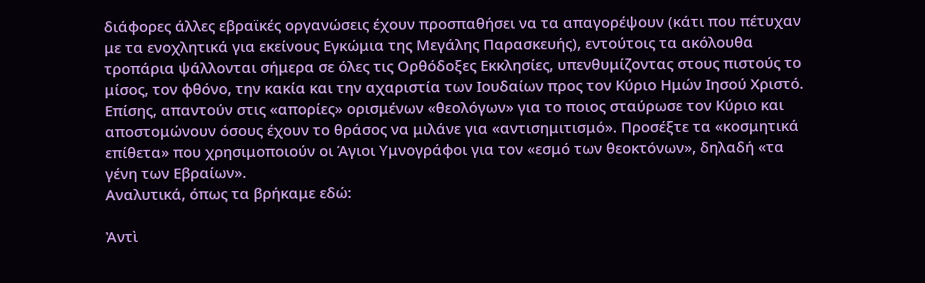διάφορες άλλες εβραϊκές οργανώσεις έχουν προσπαθήσει να τα απαγορέψουν (κάτι που πέτυχαν με τα ενοχλητικά για εκείνους Εγκώμια της Μεγάλης Παρασκευής), εντούτοις τα ακόλουθα τροπάρια ψάλλονται σήμερα σε όλες τις Ορθόδοξες Εκκλησίες, υπενθυμίζοντας στους πιστούς το μίσος, τον φθόνο, την κακία και την αχαριστία των Ιουδαίων προς τον Κύριο Ημών Ιησού Χριστό. Επίσης, απαντούν στις «απορίες» ορισμένων «θεολόγων» για το ποιος σταύρωσε τον Κύριο και αποστομώνουν όσους έχουν το θράσος να μιλάνε για «αντισημιτισμό». Προσέξτε τα «κοσμητικά επίθετα» που χρησιμοποιούν οι Άγιοι Υμνογράφοι για τον «εσμό των θεοκτόνων», δηλαδή «τα γένη των Εβραίων».
Αναλυτικά, όπως τα βρήκαμε εδώ:

Ἀντὶ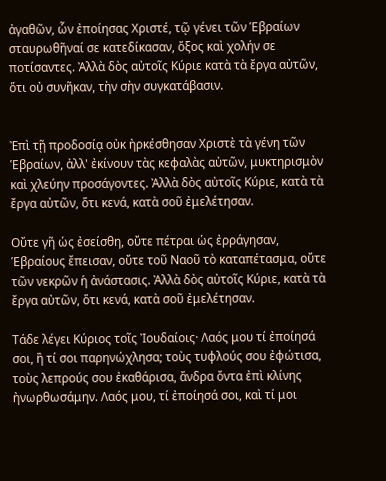ἀγαθῶν, ὧν ἐποίησας Χριστέ, τῷ γένει τῶν Ἑβραίων σταυρωθῆναί σε κατεδίκασαν, ὄξος καὶ χολήν σε ποτίσαντες. Ἀλλὰ δὸς αὐτοῖς Κύριε κατὰ τὰ ἔργα αὐτῶν, ὅτι οὐ συνῆκαν, τὴν σὴν συγκατάβασιν.


Ἐπὶ τῇ προδοσίᾳ οὐκ ἠρκέσθησαν Χριστὲ τὰ γένη τῶν Ἑβραίων, ἀλλ' ἐκίνουν τὰς κεφαλὰς αὐτῶν, μυκτηρισμὸν καὶ χλεύην προσάγοντες. Ἀλλὰ δὸς αὐτοῖς Κύριε, κατὰ τὰ ἔργα αὐτῶν, ὅτι κενά, κατὰ σοῦ ἐμελέτησαν.

Οὔτε γῆ ὡς ἐσείσθη, οὔτε πέτραι ὡς ἐρράγησαν, Ἑβραίους ἔπεισαν, οὔτε τοῦ Ναοῦ τὸ καταπέτασμα, οὔτε τῶν νεκρῶν ἡ ἀνάστασις. Ἀλλὰ δὸς αὐτοῖς Κύριε, κατὰ τὰ ἔργα αὐτῶν, ὅτι κενά, κατὰ σοῦ ἐμελέτησαν.

Τάδε λέγει Κύριος τοῖς Ἰουδαίοις· Λαός μου τί ἐποίησά σοι, ἢ τί σοι παρηνώχλησα; τοὺς τυφλούς σου ἐφώτισα, τοὺς λεπρούς σου ἐκαθάρισα, ἄνδρα ὄντα ἐπὶ κλίνης ἠνωρθωσάμην. Λαός μου, τί ἐποίησά σοι, καὶ τί μοι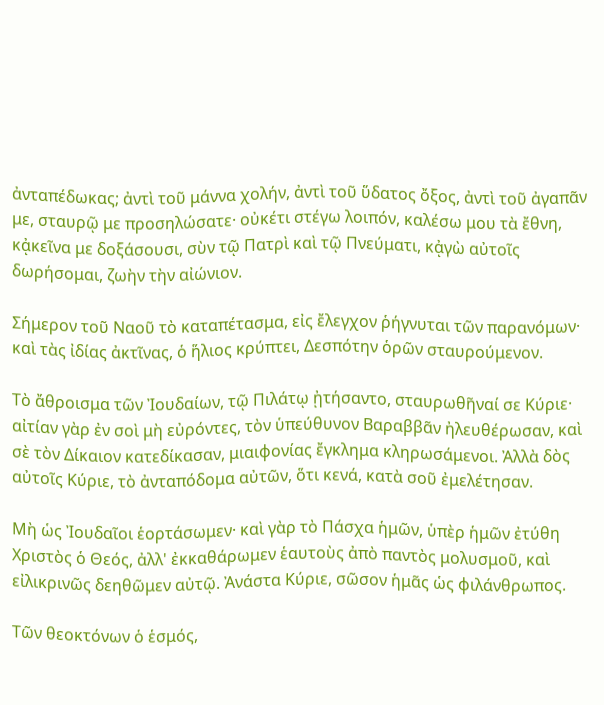ἀνταπέδωκας; ἀντὶ τοῦ μάννα χολήν, ἀντὶ τοῦ ὕδατος ὄξος, ἀντὶ τοῦ ἀγαπᾶν με, σταυρῷ με προσηλώσατε· οὐκέτι στέγω λοιπόν, καλέσω μου τὰ ἔθνη, κᾀκεῖνα με δοξάσουσι, σὺν τῷ Πατρὶ καὶ τῷ Πνεύματι, κᾀγὼ αὐτοῖς δωρήσομαι, ζωὴν τὴν αἰώνιον.

Σήμερον τοῦ Ναοῦ τὸ καταπέτασμα, εἰς ἔλεγχον ῥήγνυται τῶν παρανόμων· καὶ τὰς ἰδίας ἀκτῖνας, ὁ ἥλιος κρύπτει, Δεσπότην ὁρῶν σταυρούμενον.

Τὸ ἄθροισμα τῶν Ἰουδαίων, τῷ Πιλάτῳ ᾐτήσαντο, σταυρωθῆναί σε Κύριε· αἰτίαν γὰρ ἐν σοὶ μὴ εὐρόντες, τὸν ὑπεύθυνον Βαραββᾶν ἠλευθέρωσαν, καὶ σὲ τὸν Δίκαιον κατεδίκασαν, μιαιφονίας ἔγκλημα κληρωσάμενοι. Ἀλλὰ δὸς αὐτοῖς Κύριε, τὸ ἀνταπόδομα αὐτῶν, ὅτι κενά, κατὰ σοῦ ἐμελέτησαν.

Μὴ ὡς Ἰουδαῖοι ἑορτάσωμεν· καὶ γὰρ τὸ Πάσχα ἡμῶν, ὑπὲρ ἡμῶν ἐτύθη Χριστὸς ὁ Θεός, ἀλλ' ἐκκαθάρωμεν ἑαυτοὺς ἀπὸ παντὸς μολυσμοῦ, καὶ εἰλικρινῶς δεηθῶμεν αὐτῷ. Ἀνάστα Κύριε, σῶσον ἡμᾶς ὡς φιλάνθρωπος.

Τῶν θεοκτόνων ὁ ἑσμός,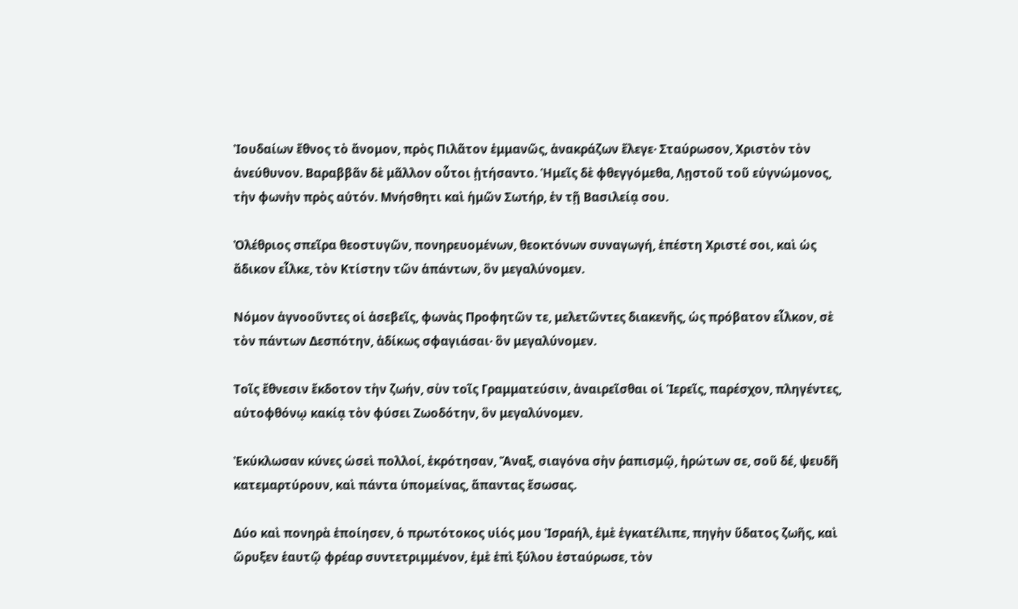Ἰουδαίων ἔθνος τὸ ἄνομον, πρὸς Πιλᾶτον ἐμμανῶς, ἀνακράζων ἔλεγε· Σταύρωσον, Χριστὸν τὸν ἀνεύθυνον. Βαραββᾶν δὲ μᾶλλον οὗτοι ᾐτήσαντο. Ἡμεῖς δὲ φθεγγόμεθα, Λῃστοῦ τοῦ εὐγνώμονος, τὴν φωνὴν πρὸς αὐτόν. Μνήσθητι καὶ ἡμῶν Σωτήρ, ἐν τῇ Βασιλείᾳ σου.

Ὀλέθριος σπεῖρα θεοστυγῶν, πονηρευομένων, θεοκτόνων συναγωγή, ἐπέστη Χριστέ σοι, καὶ ὡς ἄδικον εἷλκε, τὸν Κτίστην τῶν ἁπάντων, ὃν μεγαλύνομεν.

Νόμον ἀγνοοῦντες οἱ ἀσεβεῖς, φωνὰς Προφητῶν τε, μελετῶντες διακενῆς, ὡς πρόβατον εἷλκον, σὲ τὸν πάντων Δεσπότην, ἀδίκως σφαγιάσαι· ὃν μεγαλύνομεν.

Τοῖς ἔθνεσιν ἔκδοτον τὴν ζωήν, σὺν τοῖς Γραμματεύσιν, ἀναιρεῖσθαι οἱ Ἱερεῖς, παρέσχον, πληγέντες, αὐτοφθόνῳ κακίᾳ τὸν φύσει Ζωοδότην, ὃν μεγαλύνομεν.

Ἐκύκλωσαν κύνες ὡσεὶ πολλοί, ἐκρότησαν, Ἄναξ, σιαγόνα σὴν ῥαπισμῷ, ἠρώτων σε, σοῦ δέ, ψευδῆ κατεμαρτύρουν, καὶ πάντα ὑπομείνας, ἅπαντας ἔσωσας.

Δύο καὶ πονηρὰ ἐποίησεν, ὁ πρωτότοκος υἱός μου Ἰσραήλ, ἐμὲ ἐγκατέλιπε, πηγὴν ὕδατος ζωῆς, καὶ ὤρυξεν ἑαυτῷ φρέαρ συντετριμμένον, ἐμὲ ἐπὶ ξύλου ἐσταύρωσε, τὸν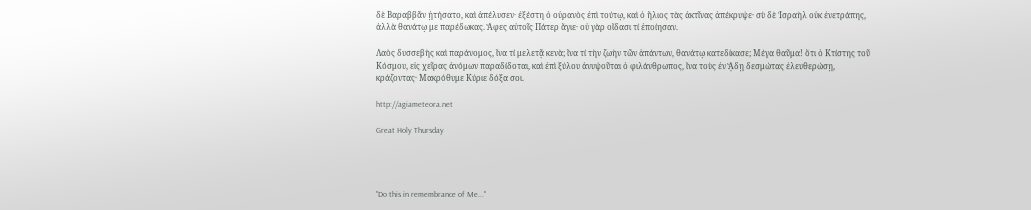δὲ Βαραββᾶν ᾐτήσατο, καὶ ἀπέλυσεν· ἐξέστη ὁ οὐρανὸς ἐπὶ τούτῳ, καὶ ὁ ἥλιος τὰς ἀκτῖνας ἀπέκρυψε· σὺ δὲ Ἰσραὴλ οὐκ ἐνετράπης, ἀλλὰ θανάτῳ με παρέδωκας. Ἄφες αὐτοῖς Πάτερ ἅγιε· οὐ γὰρ οἴδασι τί ἐποίησαν.

Λαὸς δυσσεβὴς καὶ παράνομος, ἵνα τί μελετᾷ κενὰ; ἵνα τί τὴν ζωὴν τῶν ἁπάντων, θανάτῳ κατεδίκασε; Μέγα θαῦμα! ὅτι ὁ Κτίστης τοῦ Κόσμου, εἰς χεῖρας ἀνόμων παραδίδοται, καὶ ἐπὶ ξύλου ἀνυψοῦται ὁ φιλάνθρωπος, ἵνα τοὺς ἐν ᾍδῃ δεσμώτας ἐλευθερώσῃ, κράζοντας· Μακρόθυμε Κύριε δόξα σοι.

http://agiameteora.net

Great Holy Thursday




"Do this in remembrance of Me..."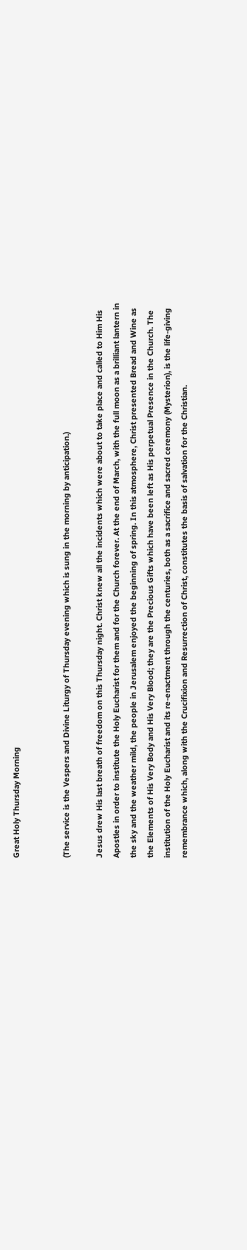Great Holy Thursday Morning


(The service is the Vespers and Divine Liturgy of Thursday evening which is sung in the morning by anticipation.)

Jesus drew His last breath of freedom on this Thursday night. Christ knew all the incidents which were about to take place and called to Him His Apostles in order to institute the Holy Eucharist for them and for the Church forever. At the end of March, with the full moon as a brilliant lantern in the sky and the weather mild, the people in Jerusalem enjoyed the beginning of spring. In this atmosphere, Christ presented Bread and Wine as the Elements of His Very Body and His Very Blood; they are the Precious Gifts which have been left as His perpetual Presence in the Church. The institution of the Holy Eucharist and its re-enactment through the centuries, both as a sacrifice and sacred ceremony (Mysterion), is the life-giving remembrance which, along with the Crucifixion and Resurrection of Christ, constitutes the basis of salvation for the Christian.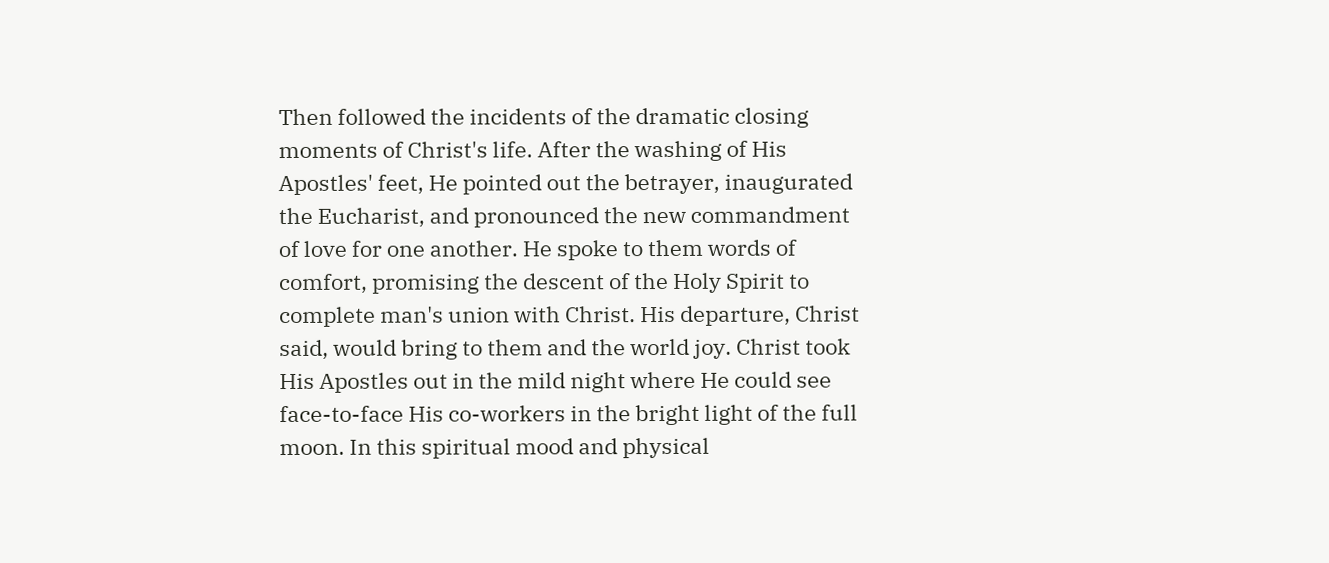Then followed the incidents of the dramatic closing moments of Christ's life. After the washing of His Apostles' feet, He pointed out the betrayer, inaugurated the Eucharist, and pronounced the new commandment of love for one another. He spoke to them words of comfort, promising the descent of the Holy Spirit to complete man's union with Christ. His departure, Christ said, would bring to them and the world joy. Christ took His Apostles out in the mild night where He could see face-to-face His co-workers in the bright light of the full moon. In this spiritual mood and physical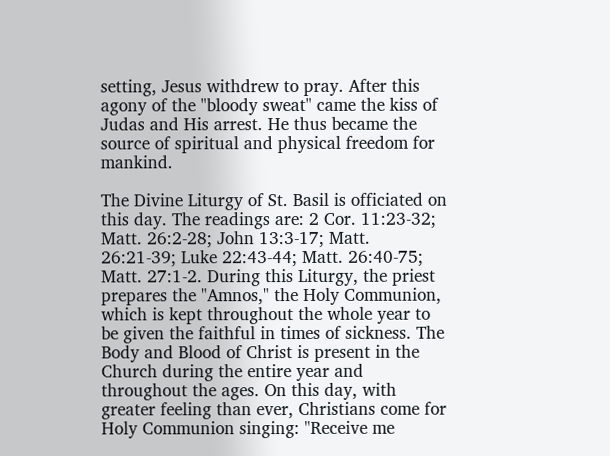setting, Jesus withdrew to pray. After this agony of the "bloody sweat" came the kiss of Judas and His arrest. He thus became the source of spiritual and physical freedom for mankind.

The Divine Liturgy of St. Basil is officiated on this day. The readings are: 2 Cor. 11:23-32; Matt. 26:2-28; John 13:3-17; Matt. 26:21-39; Luke 22:43-44; Matt. 26:40-75; Matt. 27:1-2. During this Liturgy, the priest prepares the "Amnos," the Holy Communion, which is kept throughout the whole year to be given the faithful in times of sickness. The Body and Blood of Christ is present in the Church during the entire year and throughout the ages. On this day, with greater feeling than ever, Christians come for Holy Communion singing: "Receive me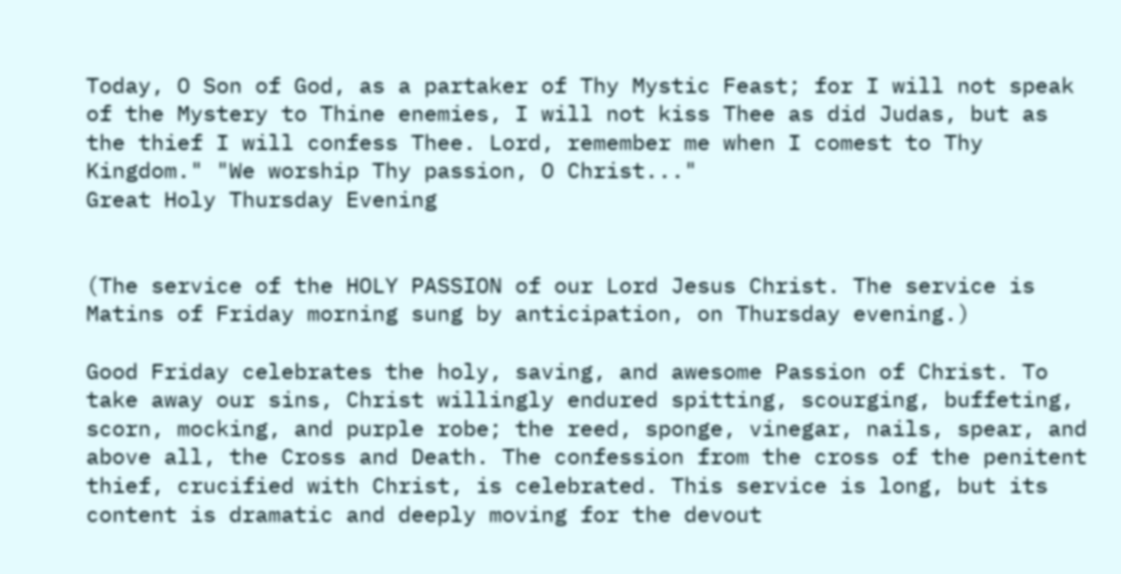Today, O Son of God, as a partaker of Thy Mystic Feast; for I will not speak of the Mystery to Thine enemies, I will not kiss Thee as did Judas, but as the thief I will confess Thee. Lord, remember me when I comest to Thy Kingdom." "We worship Thy passion, O Christ..."
Great Holy Thursday Evening


(The service of the HOLY PASSION of our Lord Jesus Christ. The service is Matins of Friday morning sung by anticipation, on Thursday evening.)

Good Friday celebrates the holy, saving, and awesome Passion of Christ. To take away our sins, Christ willingly endured spitting, scourging, buffeting, scorn, mocking, and purple robe; the reed, sponge, vinegar, nails, spear, and above all, the Cross and Death. The confession from the cross of the penitent thief, crucified with Christ, is celebrated. This service is long, but its content is dramatic and deeply moving for the devout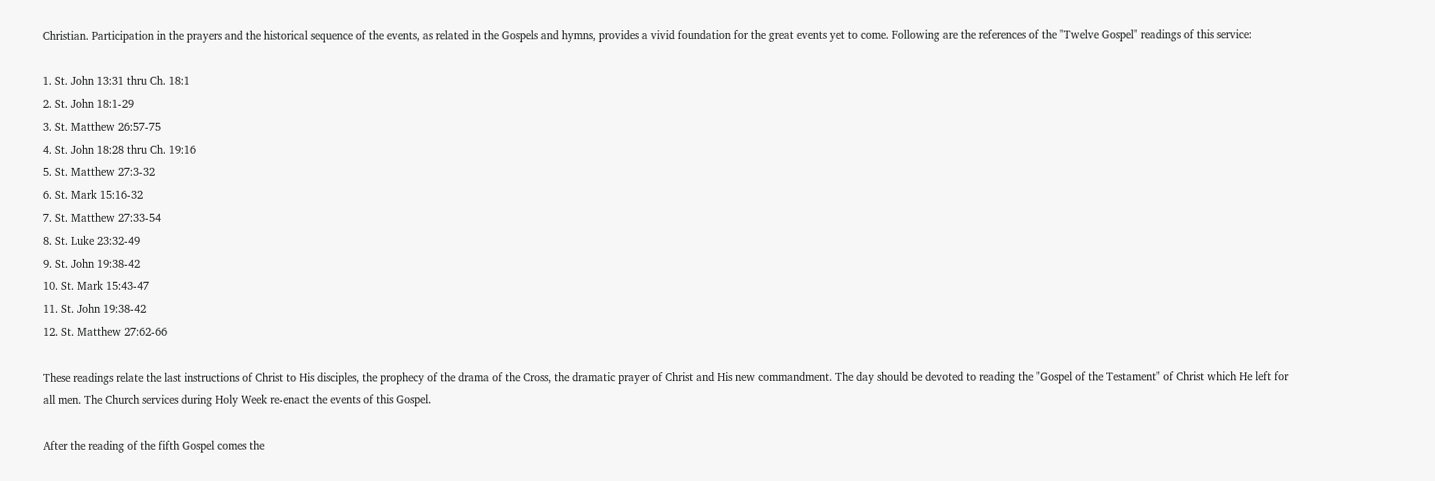Christian. Participation in the prayers and the historical sequence of the events, as related in the Gospels and hymns, provides a vivid foundation for the great events yet to come. Following are the references of the "Twelve Gospel" readings of this service:

1. St. John 13:31 thru Ch. 18:1
2. St. John 18:1-29
3. St. Matthew 26:57-75
4. St. John 18:28 thru Ch. 19:16
5. St. Matthew 27:3-32
6. St. Mark 15:16-32
7. St. Matthew 27:33-54
8. St. Luke 23:32-49
9. St. John 19:38-42
10. St. Mark 15:43-47
11. St. John 19:38-42
12. St. Matthew 27:62-66

These readings relate the last instructions of Christ to His disciples, the prophecy of the drama of the Cross, the dramatic prayer of Christ and His new commandment. The day should be devoted to reading the "Gospel of the Testament" of Christ which He left for all men. The Church services during Holy Week re-enact the events of this Gospel.

After the reading of the fifth Gospel comes the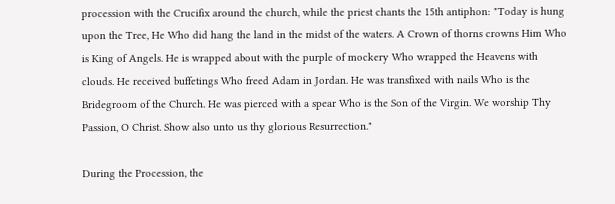procession with the Crucifix around the church, while the priest chants the 15th antiphon: "Today is hung upon the Tree, He Who did hang the land in the midst of the waters. A Crown of thorns crowns Him Who is King of Angels. He is wrapped about with the purple of mockery Who wrapped the Heavens with clouds. He received buffetings Who freed Adam in Jordan. He was transfixed with nails Who is the Bridegroom of the Church. He was pierced with a spear Who is the Son of the Virgin. We worship Thy Passion, O Christ. Show also unto us thy glorious Resurrection."

During the Procession, the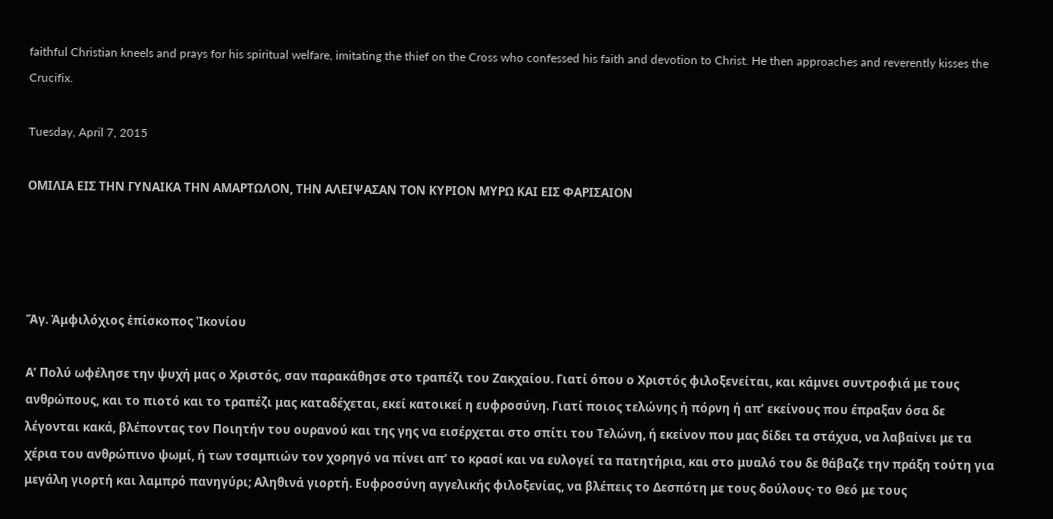faithful Christian kneels and prays for his spiritual welfare, imitating the thief on the Cross who confessed his faith and devotion to Christ. He then approaches and reverently kisses the Crucifix.

Tuesday, April 7, 2015

ΟΜΙΛΙΑ ΕΙΣ ΤΗΝ ΓΥΝΑΙΚΑ ΤΗΝ ΑΜΑΡΤΩΛΟΝ, ΤΗΝ ΑΛΕΙΨΑΣΑΝ ΤΟΝ ΚΥΡΙΟΝ ΜΥΡΩ ΚΑΙ ΕΙΣ ΦΑΡΙΣΑΙΟΝ




Ἅγ. Ἀμφιλόχιος ἐπίσκοπος Ἰκονίου

Α’ Πολύ ωφέλησε την ψυχή μας ο Χριστός, σαν παρακάθησε στο τραπέζι του Ζακχαίου. Γιατί όπου ο Χριστός φιλοξενείται, και κάμνει συντροφιά με τους ανθρώπους, και το πιοτό και το τραπέζι μας καταδέχεται, εκεί κατοικεί η ευφροσύνη. Γιατί ποιος τελώνης ή πόρνη ή απ’ εκείνους που έπραξαν όσα δε λέγονται κακά, βλέποντας τον Ποιητήν του ουρανού και της γης να εισέρχεται στο σπίτι του Τελώνη, ή εκείνον που μας δίδει τα στάχυα, να λαβαίνει με τα χέρια του ανθρώπινο ψωμί, ή των τσαμπιών τον χορηγό να πίνει απ’ το κρασί και να ευλογεί τα πατητήρια, και στο μυαλό του δε θάβαζε την πράξη τούτη για μεγάλη γιορτή και λαμπρό πανηγύρι; Αληθινά γιορτή. Ευφροσύνη αγγελικής φιλοξενίας, να βλέπεις το Δεσπότη με τους δούλους· το Θεό με τους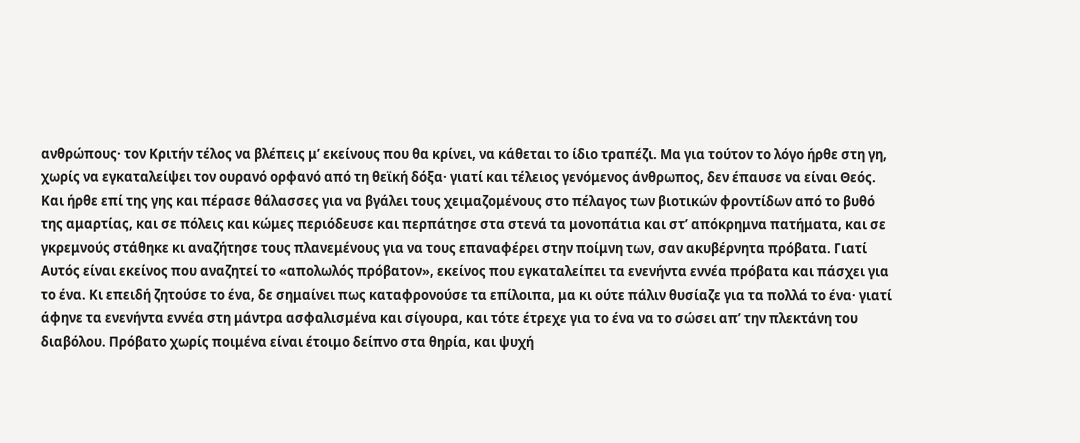ανθρώπους· τον Κριτήν τέλος να βλέπεις μ’ εκείνους που θα κρίνει, να κάθεται το ίδιο τραπέζι. Μα για τούτον το λόγο ήρθε στη γη, χωρίς να εγκαταλείψει τον ουρανό ορφανό από τη θεϊκή δόξα· γιατί και τέλειος γενόμενος άνθρωπος, δεν έπαυσε να είναι Θεός.
Και ήρθε επί της γης και πέρασε θάλασσες για να βγάλει τους χειμαζομένους στο πέλαγος των βιοτικών φροντίδων από το βυθό της αμαρτίας, και σε πόλεις και κώμες περιόδευσε και περπάτησε στα στενά τα μονοπάτια και στ’ απόκρημνα πατήματα, και σε γκρεμνούς στάθηκε κι αναζήτησε τους πλανεμένους για να τους επαναφέρει στην ποίμνη των, σαν ακυβέρνητα πρόβατα. Γιατί Αυτός είναι εκείνος που αναζητεί το «απολωλός πρόβατον», εκείνος που εγκαταλείπει τα ενενήντα εννέα πρόβατα και πάσχει για το ένα. Κι επειδή ζητούσε το ένα, δε σημαίνει πως καταφρονούσε τα επίλοιπα, μα κι ούτε πάλιν θυσίαζε για τα πολλά το ένα· γιατί άφηνε τα ενενήντα εννέα στη μάντρα ασφαλισμένα και σίγουρα, και τότε έτρεχε για το ένα να το σώσει απ’ την πλεκτάνη του διαβόλου. Πρόβατο χωρίς ποιμένα είναι έτοιμο δείπνο στα θηρία, και ψυχή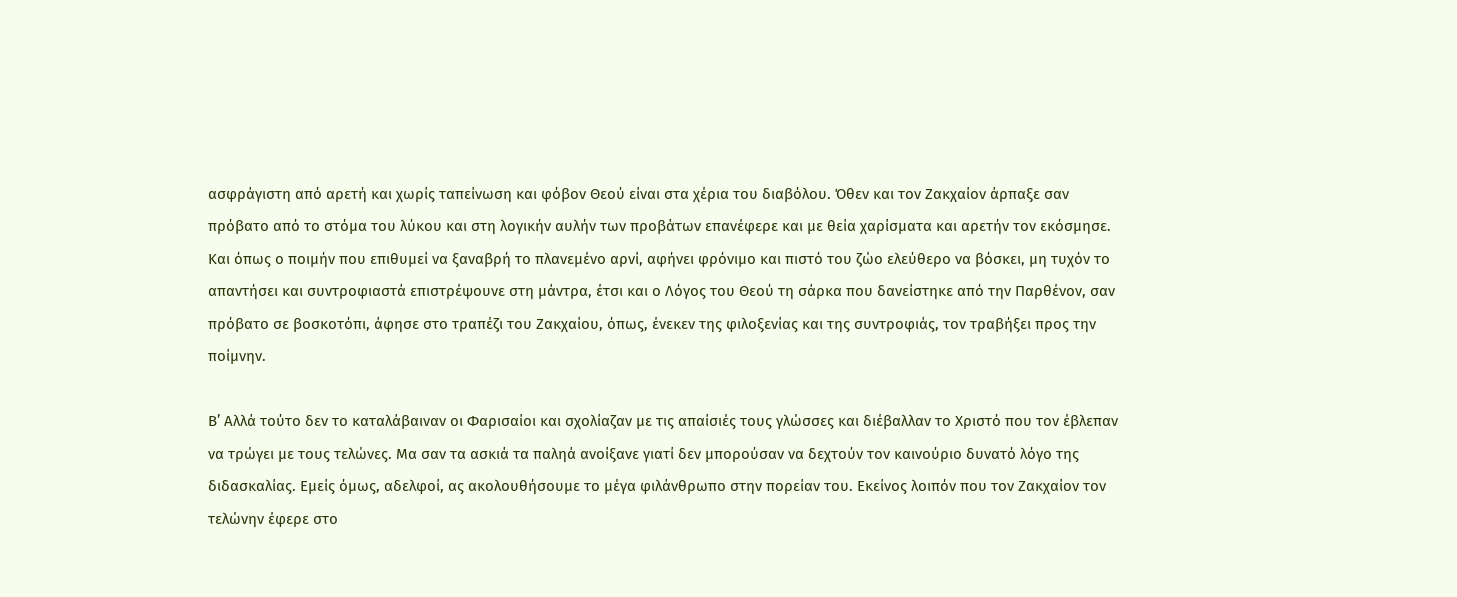ασφράγιστη από αρετή και χωρίς ταπείνωση και φόβον Θεού είναι στα χέρια του διαβόλου. Όθεν και τον Ζακχαίον άρπαξε σαν πρόβατο από το στόμα του λύκου και στη λογικήν αυλήν των προβάτων επανέφερε και με θεία χαρίσματα και αρετήν τον εκόσμησε. Και όπως ο ποιμήν που επιθυμεί να ξαναβρή το πλανεμένο αρνί, αφήνει φρόνιμο και πιστό του ζώο ελεύθερο να βόσκει, μη τυχόν το απαντήσει και συντροφιαστά επιστρέψουνε στη μάντρα, έτσι και ο Λόγος του Θεού τη σάρκα που δανείστηκε από την Παρθένον, σαν πρόβατο σε βοσκοτόπι, άφησε στο τραπέζι του Ζακχαίου, όπως, ένεκεν της φιλοξενίας και της συντροφιάς, τον τραβήξει προς την ποίμνην.

Β’ Αλλά τούτο δεν το καταλάβαιναν οι Φαρισαίοι και σχολίαζαν με τις απαίσιές τους γλώσσες και διέβαλλαν το Χριστό που τον έβλεπαν να τρώγει με τους τελώνες. Μα σαν τα ασκιά τα παληά ανοίξανε γιατί δεν μπορούσαν να δεχτούν τον καινούριο δυνατό λόγο της διδασκαλίας. Εμείς όμως, αδελφοί, ας ακολουθήσουμε το μέγα φιλάνθρωπο στην πορείαν του. Εκείνος λοιπόν που τον Ζακχαίον τον τελώνην έφερε στο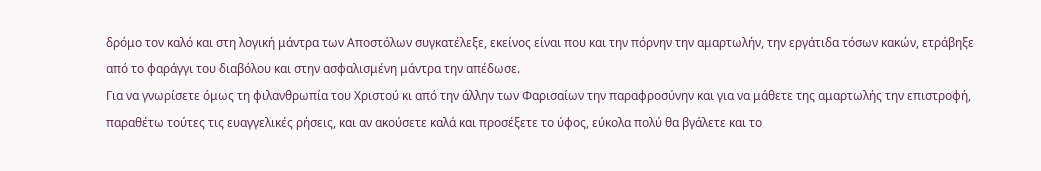δρόμο τον καλό και στη λογική μάντρα των Αποστόλων συγκατέλεξε, εκείνος είναι που και την πόρνην την αμαρτωλήν, την εργάτιδα τόσων κακών, ετράβηξε από το φαράγγι του διαβόλου και στην ασφαλισμένη μάντρα την απέδωσε.
Για να γνωρίσετε όμως τη φιλανθρωπία του Χριστού κι από την άλλην των Φαρισαίων την παραφροσύνην και για να μάθετε της αμαρτωλής την επιστροφή, παραθέτω τούτες τις ευαγγελικές ρήσεις, και αν ακούσετε καλά και προσέξετε το ύφος, εύκολα πολύ θα βγάλετε και το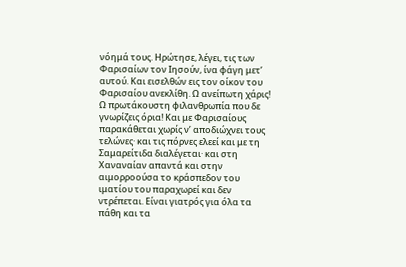νόημά τους. Ηρώτησε, λέγει, τις των Φαρισαίων τον Ιησούν, ίνα φάγη μετ’ αυτού. Και εισελθών εις τον οίκον του Φαρισαίου ανεκλίθη. Ω ανείπωτη χάρις! Ω πρωτάκουστη φιλανθρωπία που δε γνωρίζεις όρια! Και με Φαρισαίους παρακάθεται χωρίς ν’ αποδιώχνει τους τελώνες· και τις πόρνες ελεεί και με τη Σαμαρείτιδα διαλέγεται· και στη Χαναναίαν απαντά και στην αιμορροούσα το κράσπεδον του ιματίου του παραχωρεί και δεν ντρέπεται. Είναι γιατρός για όλα τα πάθη και τα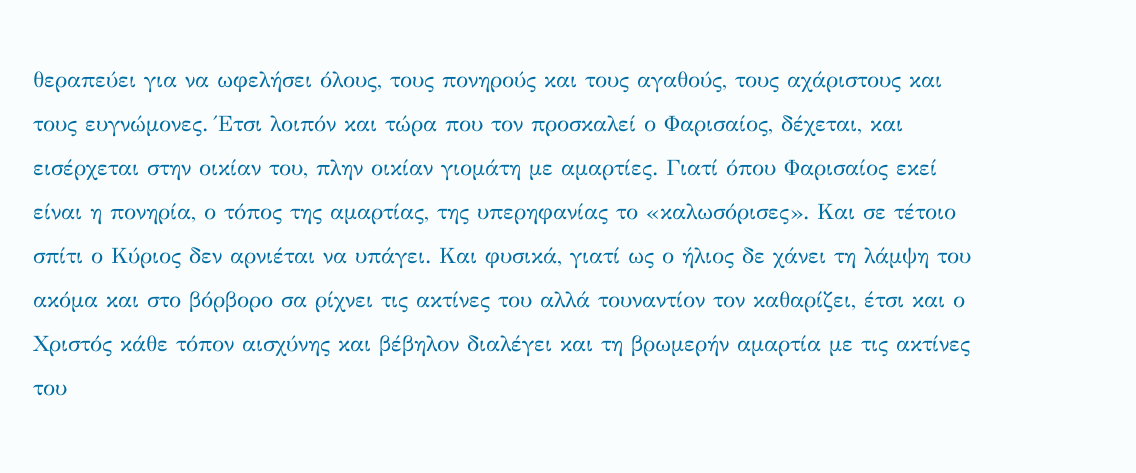θεραπεύει για να ωφελήσει όλους, τους πονηρούς και τους αγαθούς, τους αχάριστους και τους ευγνώμονες. Έτσι λοιπόν και τώρα που τον προσκαλεί ο Φαρισαίος, δέχεται, και εισέρχεται στην οικίαν του, πλην οικίαν γιομάτη με αμαρτίες. Γιατί όπου Φαρισαίος εκεί είναι η πονηρία, ο τόπος της αμαρτίας, της υπερηφανίας το «καλωσόρισες». Και σε τέτοιο σπίτι ο Κύριος δεν αρνιέται να υπάγει. Και φυσικά, γιατί ως ο ήλιος δε χάνει τη λάμψη του ακόμα και στο βόρβορο σα ρίχνει τις ακτίνες του αλλά τουναντίον τον καθαρίζει, έτσι και ο Χριστός κάθε τόπον αισχύνης και βέβηλον διαλέγει και τη βρωμερήν αμαρτία με τις ακτίνες του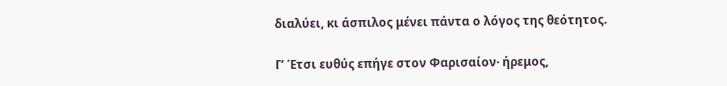διαλύει, κι άσπιλος μένει πάντα ο λόγος της θεότητος.

Γ’ Έτσι ευθύς επήγε στον Φαρισαίον· ήρεμος,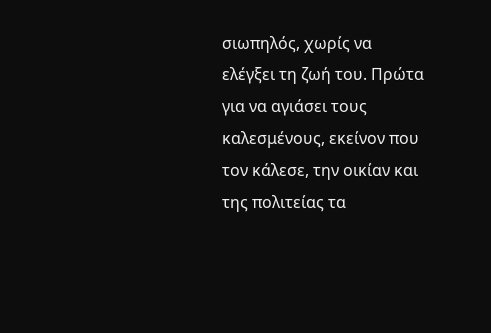σιωπηλός, χωρίς να ελέγξει τη ζωή του. Πρώτα για να αγιάσει τους καλεσμένους, εκείνον που τον κάλεσε, την οικίαν και της πολιτείας τα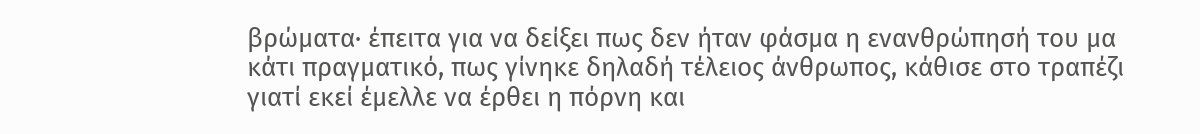βρώματα· έπειτα για να δείξει πως δεν ήταν φάσμα η ενανθρώπησή του μα κάτι πραγματικό, πως γίνηκε δηλαδή τέλειος άνθρωπος, κάθισε στο τραπέζι γιατί εκεί έμελλε να έρθει η πόρνη και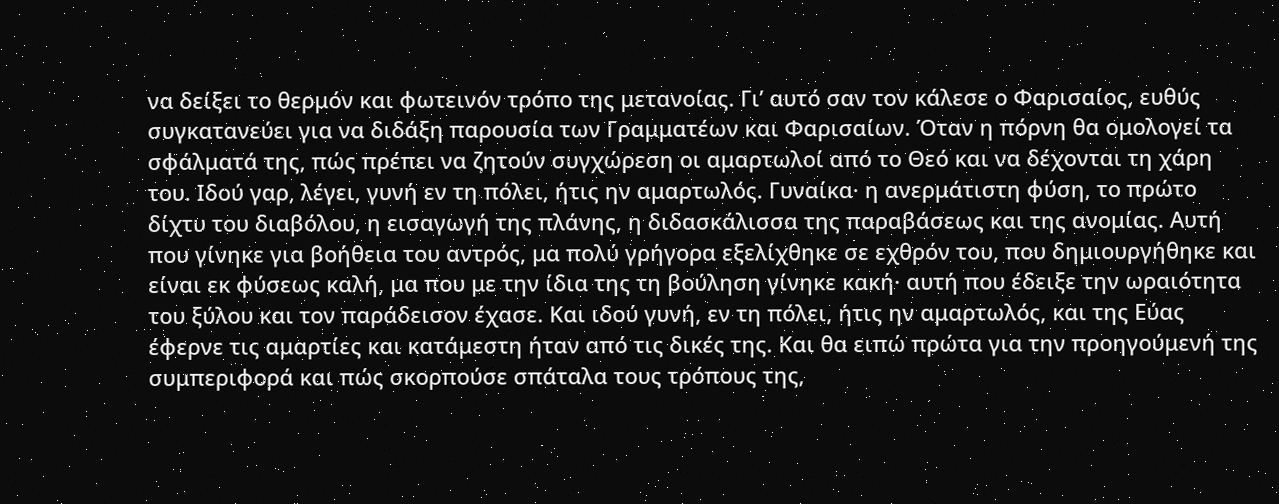να δείξει το θερμόν και φωτεινόν τρόπο της μετανοίας. Γι’ αυτό σαν τον κάλεσε ο Φαρισαίος, ευθύς συγκατανεύει για να διδάξη παρουσία των Γραμματέων και Φαρισαίων. Όταν η πόρνη θα ομολογεί τα σφάλματά της, πώς πρέπει να ζητούν συγχώρεση οι αμαρτωλοί από το Θεό και να δέχονται τη χάρη του. Ιδού γαρ, λέγει, γυνή εν τη πόλει, ήτις ην αμαρτωλός. Γυναίκα· η ανερμάτιστη φύση, το πρώτο δίχτυ του διαβόλου, η εισαγωγή της πλάνης, η διδασκάλισσα της παραβάσεως και της ανομίας. Αυτή που γίνηκε για βοήθεια του αντρός, μα πολύ γρήγορα εξελίχθηκε σε εχθρόν του, που δημιουργήθηκε και είναι εκ φύσεως καλή, μα που με την ίδια της τη βούληση γίνηκε κακή· αυτή που έδειξε την ωραιότητα του ξύλου και τον παράδεισον έχασε. Και ιδού γυνή, εν τη πόλει, ήτις ην αμαρτωλός, και της Εύας έφερνε τις αμαρτίες και κατάμεστη ήταν από τις δικές της. Και θα ειπώ πρώτα για την προηγούμενή της συμπεριφορά και πώς σκορπούσε σπάταλα τους τρόπους της,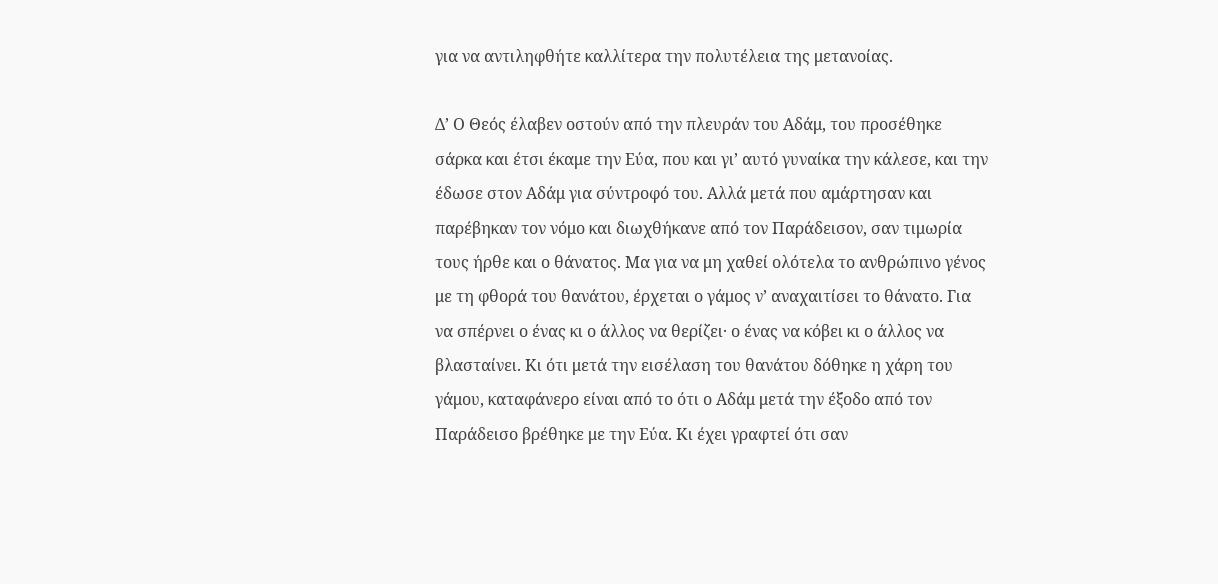για να αντιληφθήτε καλλίτερα την πολυτέλεια της μετανοίας.

Δ’ Ο Θεός έλαβεν οστούν από την πλευράν του Αδάμ, του προσέθηκε σάρκα και έτσι έκαμε την Εύα, που και γι’ αυτό γυναίκα την κάλεσε, και την έδωσε στον Αδάμ για σύντροφό του. Αλλά μετά που αμάρτησαν και παρέβηκαν τον νόμο και διωχθήκανε από τον Παράδεισον, σαν τιμωρία τους ήρθε και ο θάνατος. Μα για να μη χαθεί ολότελα το ανθρώπινο γένος με τη φθορά του θανάτου, έρχεται ο γάμος ν’ αναχαιτίσει το θάνατο. Για να σπέρνει ο ένας κι ο άλλος να θερίζει· ο ένας να κόβει κι ο άλλος να βλασταίνει. Κι ότι μετά την εισέλαση του θανάτου δόθηκε η χάρη του γάμου, καταφάνερο είναι από το ότι ο Αδάμ μετά την έξοδο από τον Παράδεισο βρέθηκε με την Εύα. Κι έχει γραφτεί ότι σαν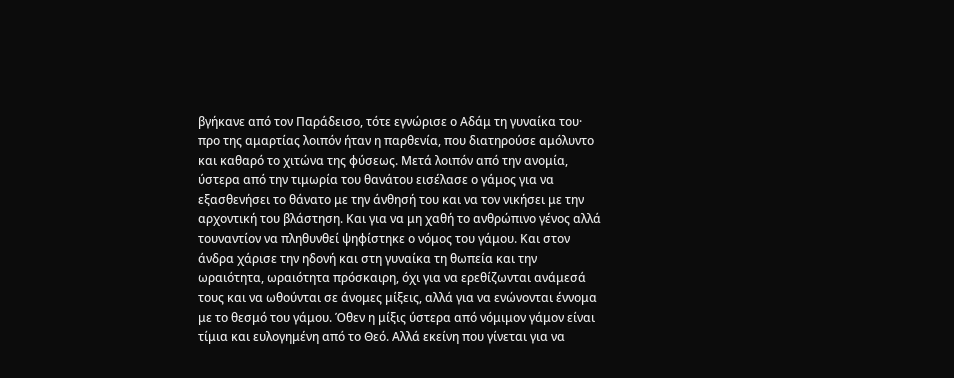βγήκανε από τον Παράδεισο, τότε εγνώρισε ο Αδάμ τη γυναίκα του· προ της αμαρτίας λοιπόν ήταν η παρθενία, που διατηρούσε αμόλυντο και καθαρό το χιτώνα της φύσεως. Μετά λοιπόν από την ανομία, ύστερα από την τιμωρία του θανάτου εισέλασε ο γάμος για να εξασθενήσει το θάνατο με την άνθησή του και να τον νικήσει με την αρχοντική του βλάστηση. Και για να μη χαθή το ανθρώπινο γένος αλλά τουναντίον να πληθυνθεί ψηφίστηκε ο νόμος του γάμου. Και στον άνδρα χάρισε την ηδονή και στη γυναίκα τη θωπεία και την ωραιότητα, ωραιότητα πρόσκαιρη, όχι για να ερεθίζωνται ανάμεσά τους και να ωθούνται σε άνομες μίξεις, αλλά για να ενώνονται έννομα με το θεσμό του γάμου. Όθεν η μίξις ύστερα από νόμιμον γάμον είναι τίμια και ευλογημένη από το Θεό. Αλλά εκείνη που γίνεται για να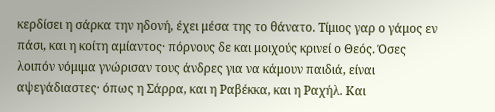κερδίσει η σάρκα την ηδονή, έχει μέσα της το θάνατο. Τίμιος γαρ ο γάμος εν πάσι, και η κοίτη αμίαντος· πόρνους δε και μοιχούς κρινεί ο Θεός. Όσες λοιπόν νόμιμα γνώρισαν τους άνδρες για να κάμουν παιδιά, είναι αψεγάδιαστες· όπως η Σάρρα, και η Ραβέκκα, και η Ραχήλ. Και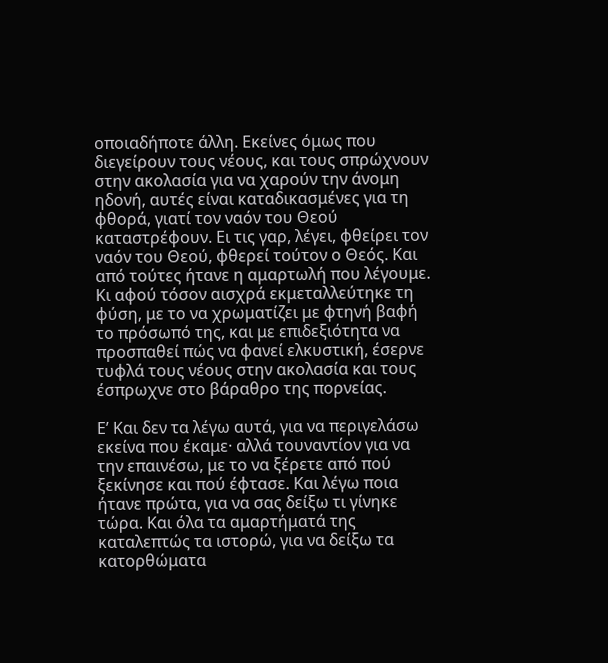οποιαδήποτε άλλη. Εκείνες όμως που διεγείρουν τους νέους, και τους σπρώχνουν στην ακολασία για να χαρούν την άνομη ηδονή, αυτές είναι καταδικασμένες για τη φθορά, γιατί τον ναόν του Θεού καταστρέφουν. Ει τις γαρ, λέγει, φθείρει τον ναόν του Θεού, φθερεί τούτον ο Θεός. Και από τούτες ήτανε η αμαρτωλή που λέγουμε. Κι αφού τόσον αισχρά εκμεταλλεύτηκε τη φύση, με το να χρωματίζει με φτηνή βαφή το πρόσωπό της, και με επιδεξιότητα να προσπαθεί πώς να φανεί ελκυστική, έσερνε τυφλά τους νέους στην ακολασία και τους έσπρωχνε στο βάραθρο της πορνείας.

Ε’ Και δεν τα λέγω αυτά, για να περιγελάσω εκείνα που έκαμε· αλλά τουναντίον για να την επαινέσω, με το να ξέρετε από πού ξεκίνησε και πού έφτασε. Και λέγω ποια ήτανε πρώτα, για να σας δείξω τι γίνηκε τώρα. Και όλα τα αμαρτήματά της καταλεπτώς τα ιστορώ, για να δείξω τα κατορθώματα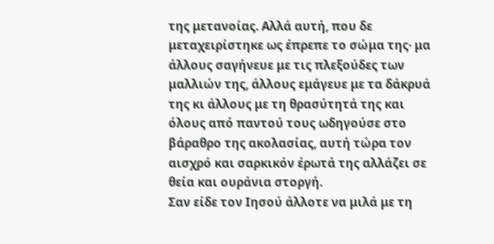της μετανοίας. Αλλά αυτή, που δε μεταχειρίστηκε ως έπρεπε το σώμα της· μα άλλους σαγήνευε με τις πλεξούδες των μαλλιών της, άλλους εμάγευε με τα δάκρυά της κι άλλους με τη θρασύτητά της και όλους από παντού τους ωδηγούσε στο βάραθρο της ακολασίας, αυτή τώρα τον αισχρό και σαρκικόν έρωτά της αλλάζει σε θεία και ουράνια στοργή.
Σαν είδε τον Ιησού άλλοτε να μιλά με τη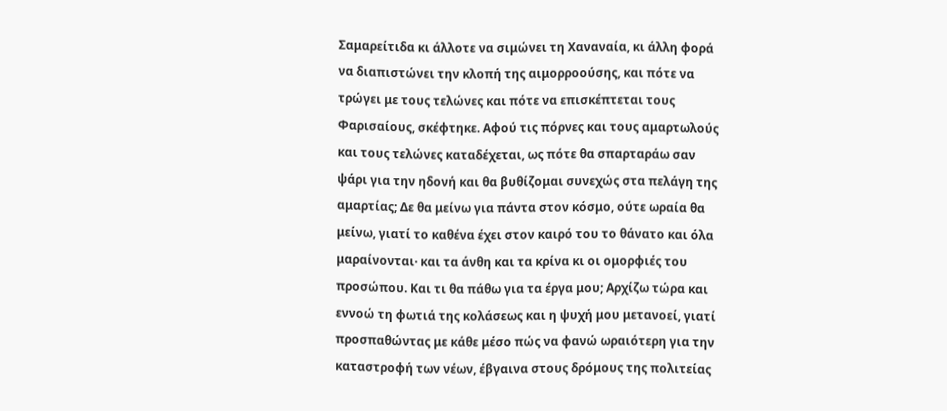Σαμαρείτιδα κι άλλοτε να σιμώνει τη Χαναναία, κι άλλη φορά να διαπιστώνει την κλοπή της αιμορροούσης, και πότε να τρώγει με τους τελώνες και πότε να επισκέπτεται τους Φαρισαίους, σκέφτηκε. Αφού τις πόρνες και τους αμαρτωλούς και τους τελώνες καταδέχεται, ως πότε θα σπαρταράω σαν ψάρι για την ηδονή και θα βυθίζομαι συνεχώς στα πελάγη της αμαρτίας; Δε θα μείνω για πάντα στον κόσμο, ούτε ωραία θα μείνω, γιατί το καθένα έχει στον καιρό του το θάνατο και όλα μαραίνονται· και τα άνθη και τα κρίνα κι οι ομορφιές του προσώπου. Και τι θα πάθω για τα έργα μου; Αρχίζω τώρα και εννοώ τη φωτιά της κολάσεως και η ψυχή μου μετανοεί, γιατί προσπαθώντας με κάθε μέσο πώς να φανώ ωραιότερη για την καταστροφή των νέων, έβγαινα στους δρόμους της πολιτείας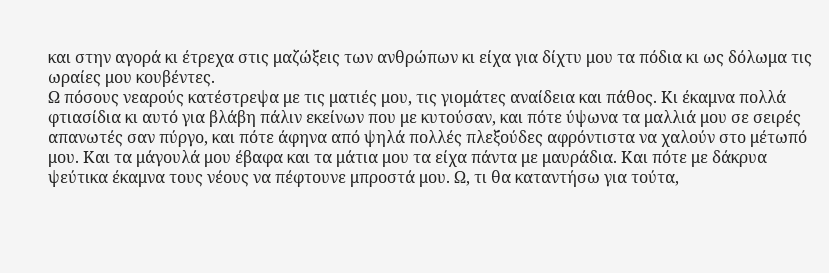και στην αγορά κι έτρεχα στις μαζώξεις των ανθρώπων κι είχα για δίχτυ μου τα πόδια κι ως δόλωμα τις ωραίες μου κουβέντες.
Ω πόσους νεαρούς κατέστρεψα με τις ματιές μου, τις γιομάτες αναίδεια και πάθος. Κι έκαμνα πολλά φτιασίδια κι αυτό για βλάβη πάλιν εκείνων που με κυτούσαν, και πότε ύψωνα τα μαλλιά μου σε σειρές απανωτές σαν πύργο, και πότε άφηνα από ψηλά πολλές πλεξούδες αφρόντιστα να χαλούν στο μέτωπό μου. Και τα μάγουλά μου έβαφα και τα μάτια μου τα είχα πάντα με μαυράδια. Και πότε με δάκρυα ψεύτικα έκαμνα τους νέους να πέφτουνε μπροστά μου. Ω, τι θα καταντήσω για τούτα,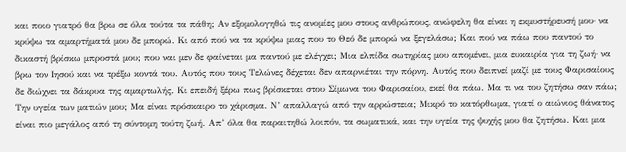και ποιο γιατρό θα βρω σε όλα τούτα τα πάθη; Αν εξομολογηθώ τις ανομίες μου στους ανθρώπους, ανώφελη θα είναι η εκμυστήρευσή μου· να κρύψω τα αμαρτήματά μου δε μπορώ. Κι από πού να τα κρύψω μιας που το Θεό δε μπορώ να ξεγελάσω; Και πού να πάω που παντού το δικαστή βρίσκω μπροστά μου; που ναι μεν δε φαίνεται μα παντού με ελέγχει; Μια ελπίδα σωτηρίας μου απομένει, μια ευκαιρία για τη ζωή· να βρω τον Ιησού και να τρέξω κοντά του. Αυτός που τους Τελώνες δέχεται δεν απαρνιέται την πόρνη. Αυτός που δειπνεί μαζί με τους Φαρισαίους δε διώχνει τα δάκρυα της αμαρτωλής. Κι επειδή ξέρω πως βρίσκεται στου Σίμωνα του Φαρισαίου, εκεί θα πάω. Μα τι να του ζητήσω σαν πάω; Την υγεία των ματιών μου; Μα είναι πρόσκαιρο το χάρισμα. Ν’ απαλλαγώ από την αρρώστεια; Μικρό το κατόρθωμα, γιατί ο αιώνιος θάνατος είναι πιο μεγάλος από τη σύντομη τούτη ζωή. Απ’ όλα θα παραιτηθώ λοιπόν, τα σωματικά, και την υγεία της ψυχής μου θα ζητήσω. Και μια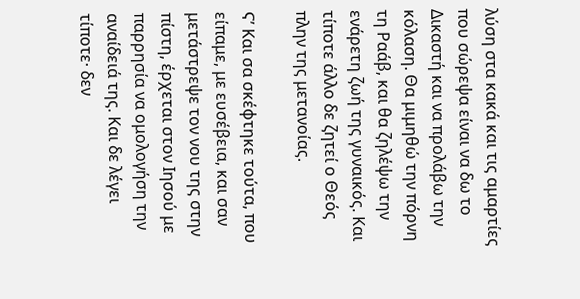λύση στα κακά και τις αμαρτίες που σώρεψα είναι να δω το Δικαστή και να προλάβω την κόλαση. Θα μιμηθώ την πόρνη τη Ραάβ, και θα ζηλέψω την ενάρετη ζωή της γυναικός. Και τίποτε άλλο δε ζητεί ο Θεός πλην της μετανοίας.

Ϛ’ Και σα σκέφτηκε τούτα, που είπαμε, με ευσέβεια, και σαν μετάστρεψε τον νου της στην πίστη, έρχεται στον Ιησού με παρρησία να ομολογήση την αναίδειά της. Και δε λέγει τίποτε· δεν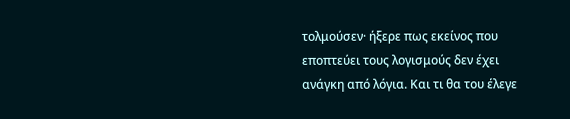τολμούσεν· ήξερε πως εκείνος που εποπτεύει τους λογισμούς δεν έχει ανάγκη από λόγια. Και τι θα του έλεγε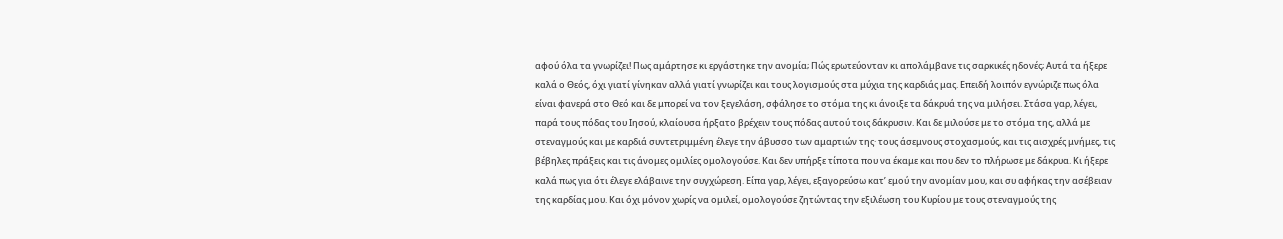αφού όλα τα γνωρίζει! Πως αμάρτησε κι εργάστηκε την ανομία; Πώς ερωτεύονταν κι απολάμβανε τις σαρκικές ηδονές; Αυτά τα ήξερε καλά ο Θεός, όχι γιατί γίνηκαν αλλά γιατί γνωρίζει και τους λογισμούς στα μύχια της καρδιάς μας. Επειδή λοιπόν εγνώριζε πως όλα είναι φανερά στο Θεό και δε μπορεί να τον ξεγελάση, σφάλησε το στόμα της κι άνοιξε τα δάκρυά της να μιλήσει. Στάσα γαρ, λέγει, παρά τους πόδας του Ιησού, κλαίουσα ήρξατο βρέχειν τους πόδας αυτού τοις δάκρυσιν. Και δε μιλούσε με το στόμα της, αλλά με στεναγμούς και με καρδιά συντετριμμένη έλεγε την άβυσσο των αμαρτιών της· τους άσεμνους στοχασμούς, και τις αισχρές μνήμες, τις βέβηλες πράξεις και τις άνομες ομιλίες ομολογούσε. Και δεν υπήρξε τίποτα που να έκαμε και που δεν το πλήρωσε με δάκρυα. Κι ήξερε καλά πως για ότι έλεγε ελάβαινε την συγχώρεση. Είπα γαρ, λέγει, εξαγορεύσω κατ’ εμού την ανομίαν μου, και συ αφήκας την ασέβειαν της καρδίας μου. Και όχι μόνον χωρίς να ομιλεί, ομολογούσε ζητώντας την εξιλέωση του Κυρίου με τους στεναγμούς της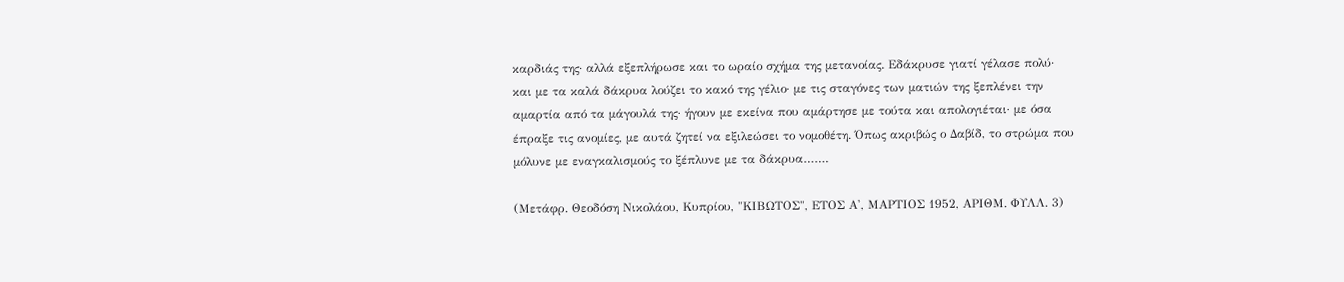καρδιάς της· αλλά εξεπλήρωσε και το ωραίο σχήμα της μετανοίας. Εδάκρυσε γιατί γέλασε πολύ· και με τα καλά δάκρυα λούζει το κακό της γέλιο· με τις σταγόνες των ματιών της ξεπλένει την αμαρτία από τα μάγουλά της· ήγουν με εκείνα που αμάρτησε με τούτα και απολογιέται· με όσα έπραξε τις ανομίες, με αυτά ζητεί να εξιλεώσει το νομοθέτη. Όπως ακριβώς ο Δαβίδ, το στρώμα που μόλυνε με εναγκαλισμούς το ξέπλυνε με τα δάκρυα…….

(Μετάφρ. Θεοδόση Νικολάου, Κυπρίου, "ΚΙΒΩΤΟΣ", ΕΤΟΣ Α', ΜΑΡΤΙΟΣ 1952, ΑΡΙΘΜ. ΦΥΛΛ. 3)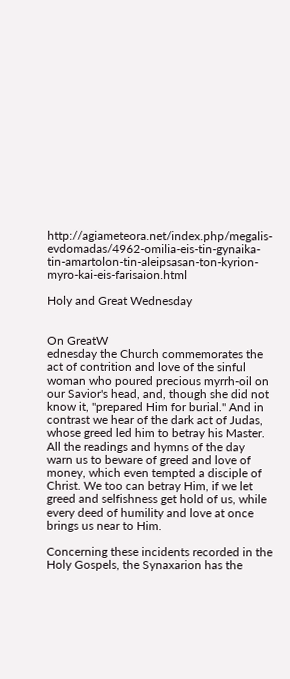http://agiameteora.net/index.php/megalis-evdomadas/4962-omilia-eis-tin-gynaika-tin-amartolon-tin-aleipsasan-ton-kyrion-myro-kai-eis-farisaion.html

Holy and Great Wednesday


On GreatW
ednesday the Church commemorates the act of contrition and love of the sinful woman who poured precious myrrh-oil on our Savior's head, and, though she did not know it, "prepared Him for burial." And in contrast we hear of the dark act of Judas, whose greed led him to betray his Master. All the readings and hymns of the day warn us to beware of greed and love of money, which even tempted a disciple of Christ. We too can betray Him, if we let greed and selfishness get hold of us, while every deed of humility and love at once brings us near to Him.

Concerning these incidents recorded in the Holy Gospels, the Synaxarion has the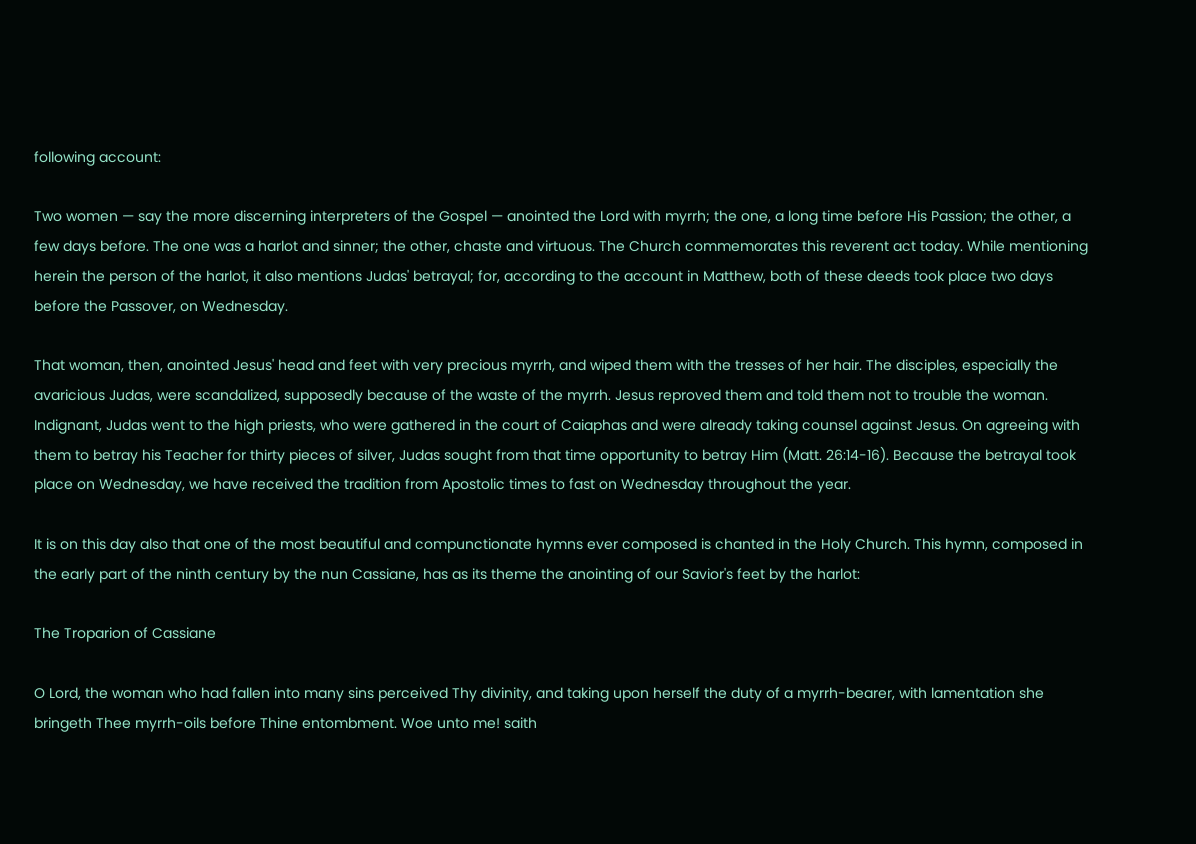following account:

Two women — say the more discerning interpreters of the Gospel — anointed the Lord with myrrh; the one, a long time before His Passion; the other, a few days before. The one was a harlot and sinner; the other, chaste and virtuous. The Church commemorates this reverent act today. While mentioning herein the person of the harlot, it also mentions Judas' betrayal; for, according to the account in Matthew, both of these deeds took place two days before the Passover, on Wednesday.

That woman, then, anointed Jesus' head and feet with very precious myrrh, and wiped them with the tresses of her hair. The disciples, especially the avaricious Judas, were scandalized, supposedly because of the waste of the myrrh. Jesus reproved them and told them not to trouble the woman. Indignant, Judas went to the high priests, who were gathered in the court of Caiaphas and were already taking counsel against Jesus. On agreeing with them to betray his Teacher for thirty pieces of silver, Judas sought from that time opportunity to betray Him (Matt. 26:14-16). Because the betrayal took place on Wednesday, we have received the tradition from Apostolic times to fast on Wednesday throughout the year.

It is on this day also that one of the most beautiful and compunctionate hymns ever composed is chanted in the Holy Church. This hymn, composed in the early part of the ninth century by the nun Cassiane, has as its theme the anointing of our Savior's feet by the harlot:

The Troparion of Cassiane

O Lord, the woman who had fallen into many sins perceived Thy divinity, and taking upon herself the duty of a myrrh-bearer, with lamentation she bringeth Thee myrrh-oils before Thine entombment. Woe unto me! saith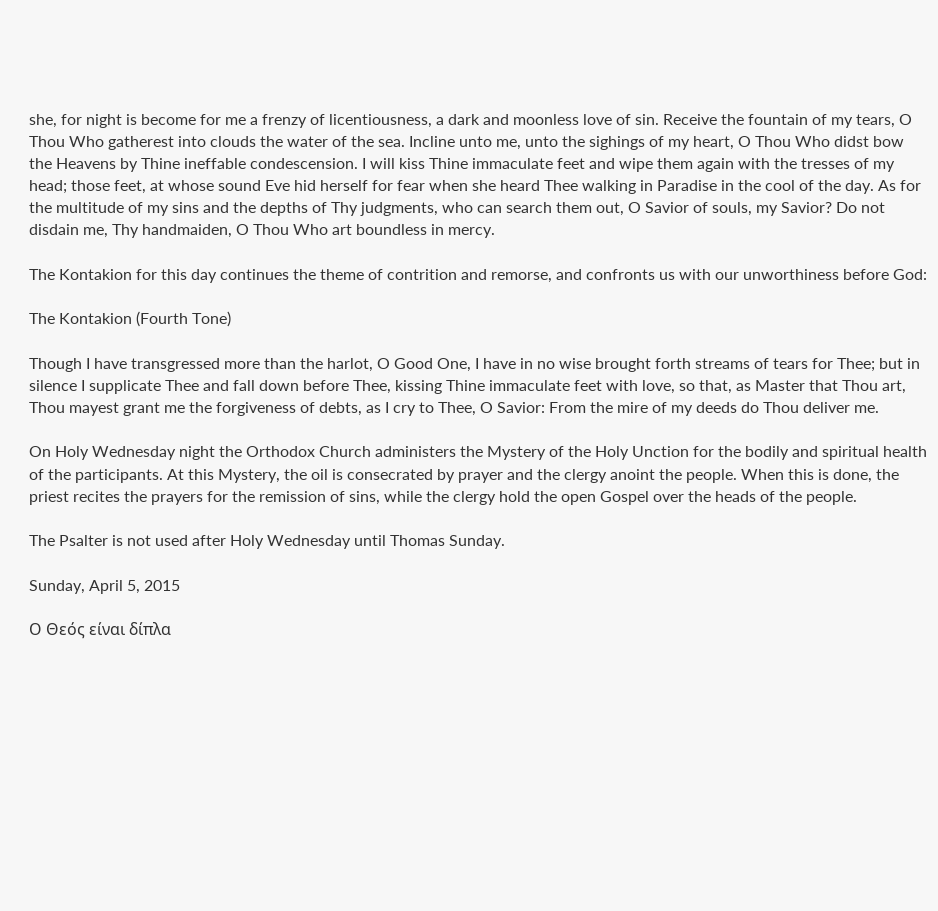she, for night is become for me a frenzy of licentiousness, a dark and moonless love of sin. Receive the fountain of my tears, O Thou Who gatherest into clouds the water of the sea. Incline unto me, unto the sighings of my heart, O Thou Who didst bow the Heavens by Thine ineffable condescension. I will kiss Thine immaculate feet and wipe them again with the tresses of my head; those feet, at whose sound Eve hid herself for fear when she heard Thee walking in Paradise in the cool of the day. As for the multitude of my sins and the depths of Thy judgments, who can search them out, O Savior of souls, my Savior? Do not disdain me, Thy handmaiden, O Thou Who art boundless in mercy.

The Kontakion for this day continues the theme of contrition and remorse, and confronts us with our unworthiness before God:

The Kontakion (Fourth Tone)

Though I have transgressed more than the harlot, O Good One, I have in no wise brought forth streams of tears for Thee; but in silence I supplicate Thee and fall down before Thee, kissing Thine immaculate feet with love, so that, as Master that Thou art, Thou mayest grant me the forgiveness of debts, as I cry to Thee, O Savior: From the mire of my deeds do Thou deliver me.

On Holy Wednesday night the Orthodox Church administers the Mystery of the Holy Unction for the bodily and spiritual health of the participants. At this Mystery, the oil is consecrated by prayer and the clergy anoint the people. When this is done, the priest recites the prayers for the remission of sins, while the clergy hold the open Gospel over the heads of the people.

The Psalter is not used after Holy Wednesday until Thomas Sunday.

Sunday, April 5, 2015

Ο Θεός είναι δίπλα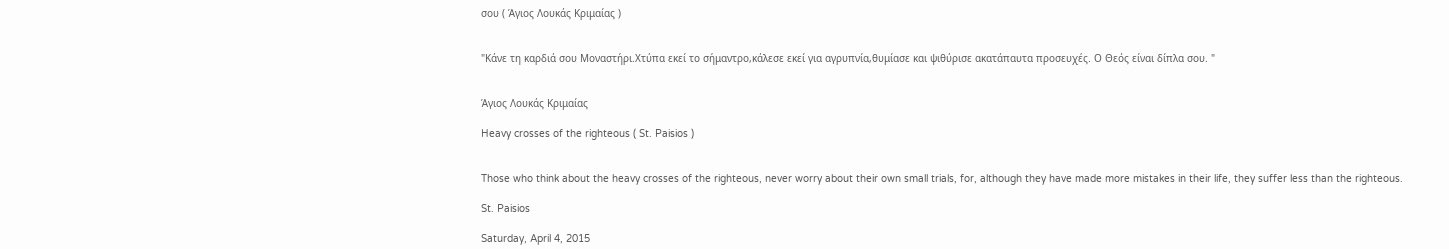σου ( Άγιος Λουκάς Κριμαίας )


"Κάνε τη καρδιά σου Μοναστήρι.Χτύπα εκεί το σήμαντρο,κάλεσε εκεί για αγρυπνία,θυμίασε και ψιθύρισε ακατάπαυτα προσευχές. Ο Θεός είναι δίπλα σου. "


Άγιος Λουκάς Κριμαίας

Heavy crosses of the righteous ( St. Paisios )


Those who think about the heavy crosses of the righteous, never worry about their own small trials, for, although they have made more mistakes in their life, they suffer less than the righteous.

St. Paisios

Saturday, April 4, 2015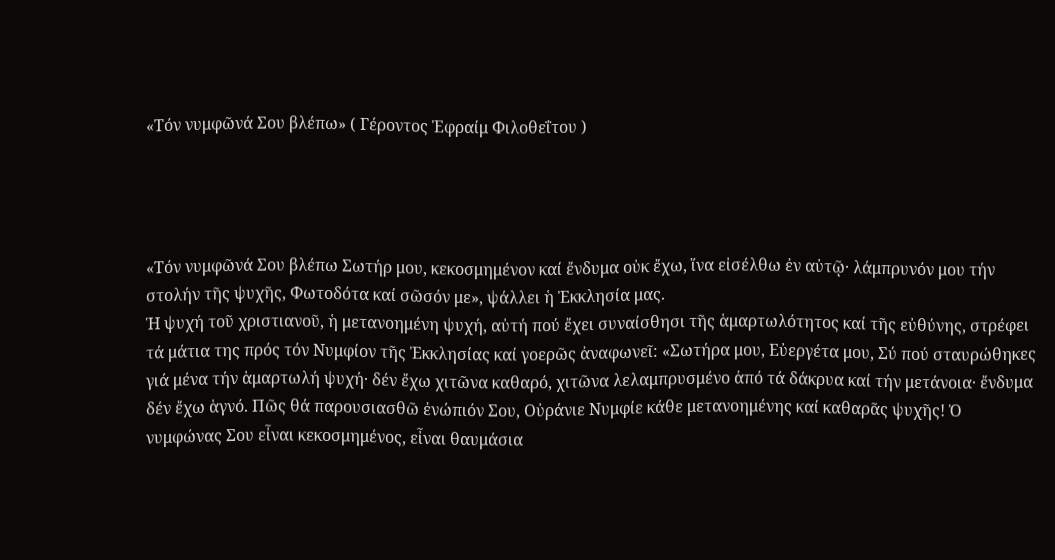«Τόν νυμφῶνά Σου βλέπω» ( Γέροντος Ἐφραίμ Φιλοθεΐτου )




«Τόν νυμφῶνά Σου βλέπω Σωτήρ μου, κεκοσμημένον καί ἔνδυμα οὐκ ἔχω, ἵνα εἰσέλθω ἐν αὐτῷ· λάμπρυνόν μου τήν στολήν τῆς ψυχῆς, Φωτοδότα καί σῶσόν με», ψάλλει ἡ Ἐκκλησία μας.
Ἡ ψυχή τοῦ χριστιανοῦ, ἡ μετανοημένη ψυχή, αὐτή πού ἔχει συναίσθησι τῆς ἁμαρτωλότητος καί τῆς εὐθύνης, στρέφει τά μάτια της πρός τόν Νυμφίον τῆς Ἐκκλησίας καί γοερῶς ἀναφωνεῖ: «Σωτήρα μου, Εὐεργέτα μου, Σύ πού σταυρώθηκες γιά μένα τήν ἁμαρτωλή ψυχή· δέν ἔχω χιτῶνα καθαρό, χιτῶνα λελαμπρυσμένο ἀπό τά δάκρυα καί τήν μετάνοια· ἔνδυμα δέν ἔχω ἁγνό. Πῶς θά παρουσιασθῶ ἐνώπιόν Σου, Οὐράνιε Νυμφίε κάθε μετανοημένης καί καθαρᾶς ψυχῆς! Ὁ νυμφώνας Σου εἶναι κεκοσμημένος, εἶναι θαυμάσια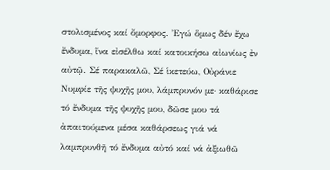στολισμένος καί ὄμορφος. Ἐγώ ὅμως δέν ἔχω ἔνδυμα, ἵνα εἰσέλθω καί κατοικήσω αἰωνίως ἐν αὐτῷ. Σέ παρακαλῶ, Σέ ἱκετεύω, Οὐράνιε Νυμφίε τῆς ψυχῆς μου, λάμπρυνόν με· καθάρισε τό ἔνδυμα τῆς ψυχῆς μου, δῶσε μου τά ἀπαιτούμενα μέσα καθάρσεως γιά νά λαμπρυνθῆ τό ἔνδυμα αὐτό καί νά ἀξιωθῶ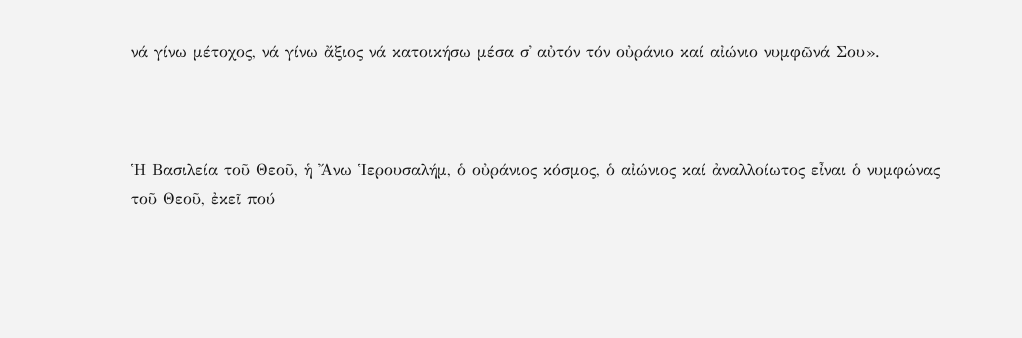νά γίνω μέτοχος, νά γίνω ἄξιος νά κατοικήσω μέσα σ᾿ αὐτόν τόν οὐράνιο καί αἰώνιο νυμφῶνά Σου».



Ἡ Βασιλεία τοῦ Θεοῦ, ἡ Ἄνω Ἱερουσαλήμ, ὁ οὐράνιος κόσμος, ὁ αἰώνιος καί ἀναλλοίωτος εἶναι ὁ νυμφώνας τοῦ Θεοῦ, ἐκεῖ πού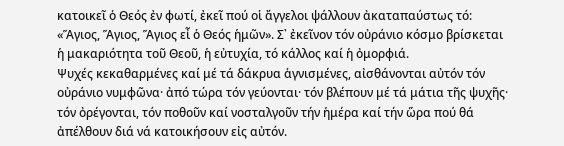κατοικεῖ ὁ Θεός ἐν φωτί, ἐκεῖ πού οἱ ἄγγελοι ψάλλουν ἀκαταπαύστως τό: «Ἅγιος, Ἅγιος, Ἅγιος εἶ ὁ Θεός ἡμῶν». Σ᾿ ἐκεῖνον τόν οὐράνιο κόσμο βρίσκεται ἡ μακαριότητα τοῦ Θεοῦ, ἡ εὐτυχία, τό κάλλος καί ἡ ὀμορφιά.
Ψυχές κεκαθαρμένες καί μέ τά δάκρυα ἁγνισμένες, αἰσθάνονται αὐτόν τόν οὐράνιο νυμφῶνα· ἀπό τώρα τόν γεύονται· τόν βλέπουν μέ τά μάτια τῆς ψυχῆς· τόν ὀρέγονται, τόν ποθοῦν καί νοσταλγοῦν τήν ἡμέρα καί τήν ὥρα πού θά ἀπέλθουν διά νά κατοικήσουν εἰς αὐτόν.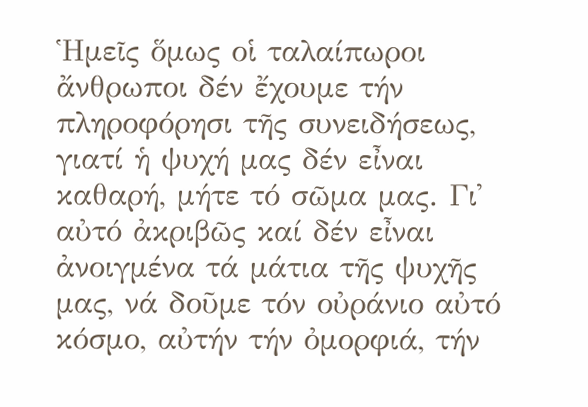Ἡμεῖς ὅμως οἱ ταλαίπωροι ἄνθρωποι δέν ἔχουμε τήν πληροφόρησι τῆς συνειδήσεως, γιατί ἡ ψυχή μας δέν εἶναι καθαρή, μήτε τό σῶμα μας. Γι᾿ αὐτό ἀκριβῶς καί δέν εἶναι ἀνοιγμένα τά μάτια τῆς ψυχῆς μας, νά δοῦμε τόν οὐράνιο αὐτό κόσμο, αὐτήν τήν ὀμορφιά, τήν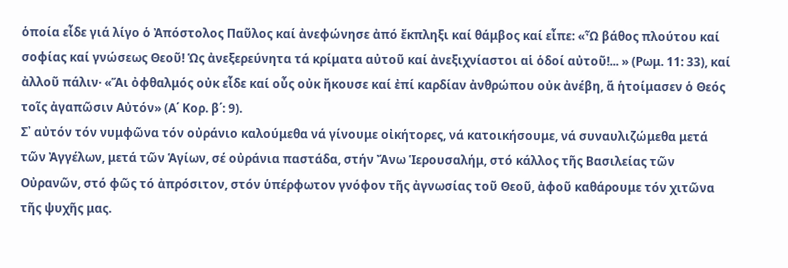ὁποία εἶδε γιά λίγο ὁ Ἀπόστολος Παῦλος καί ἀνεφώνησε ἀπό ἔκπληξι καί θάμβος καί εἶπε: «Ὦ βάθος πλούτου καί σοφίας καί γνώσεως Θεοῦ! Ὡς ἀνεξερεύνητα τά κρίματα αὐτοῦ καί ἀνεξιχνίαστοι αἱ ὁδοί αὐτοῦ!... » (Ρωμ. 11: 33), καί ἀλλοῦ πάλιν· «Ἅι ὀφθαλμός οὐκ εἶδε καί οὖς οὐκ ἤκουσε καί ἐπί καρδίαν ἀνθρώπου οὐκ ἀνέβη, ἅ ἡτοίμασεν ὁ Θεός τοῖς ἀγαπῶσιν Αὐτόν» (Α΄ Κορ. β΄: 9).
Σ᾿ αὐτόν τόν νυμφῶνα τόν οὐράνιο καλούμεθα νά γίνουμε οἰκήτορες, νά κατοικήσουμε, νά συναυλιζώμεθα μετά τῶν Ἀγγέλων, μετά τῶν Ἁγίων, σέ οὐράνια παστάδα, στήν Ἄνω Ἱερουσαλήμ, στό κάλλος τῆς Βασιλείας τῶν Οὐρανῶν, στό φῶς τό ἀπρόσιτον, στόν ὑπέρφωτον γνόφον τῆς ἀγνωσίας τοῦ Θεοῦ, ἀφοῦ καθάρουμε τόν χιτῶνα τῆς ψυχῆς μας.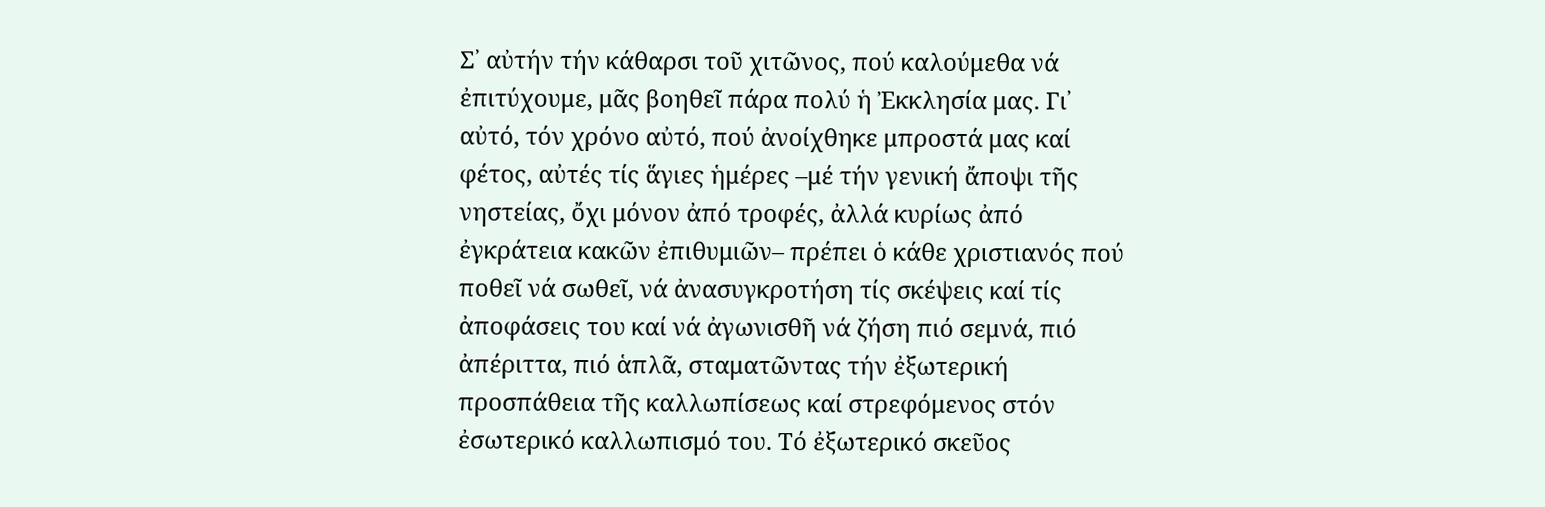Σ᾿ αὐτήν τήν κάθαρσι τοῦ χιτῶνος, πού καλούμεθα νά ἐπιτύχουμε, μᾶς βοηθεῖ πάρα πολύ ἡ Ἐκκλησία μας. Γι᾿ αὐτό, τόν χρόνο αὐτό, πού ἀνοίχθηκε μπροστά μας καί φέτος, αὐτές τίς ἅγιες ἡμέρες –μέ τήν γενική ἄποψι τῆς νηστείας, ὄχι μόνον ἀπό τροφές, ἀλλά κυρίως ἀπό ἐγκράτεια κακῶν ἐπιθυμιῶν– πρέπει ὁ κάθε χριστιανός πού ποθεῖ νά σωθεῖ, νά ἀνασυγκροτήση τίς σκέψεις καί τίς ἀποφάσεις του καί νά ἀγωνισθῆ νά ζήση πιό σεμνά, πιό ἀπέριττα, πιό ἁπλᾶ, σταματῶντας τήν ἐξωτερική προσπάθεια τῆς καλλωπίσεως καί στρεφόμενος στόν ἐσωτερικό καλλωπισμό του. Τό ἐξωτερικό σκεῦος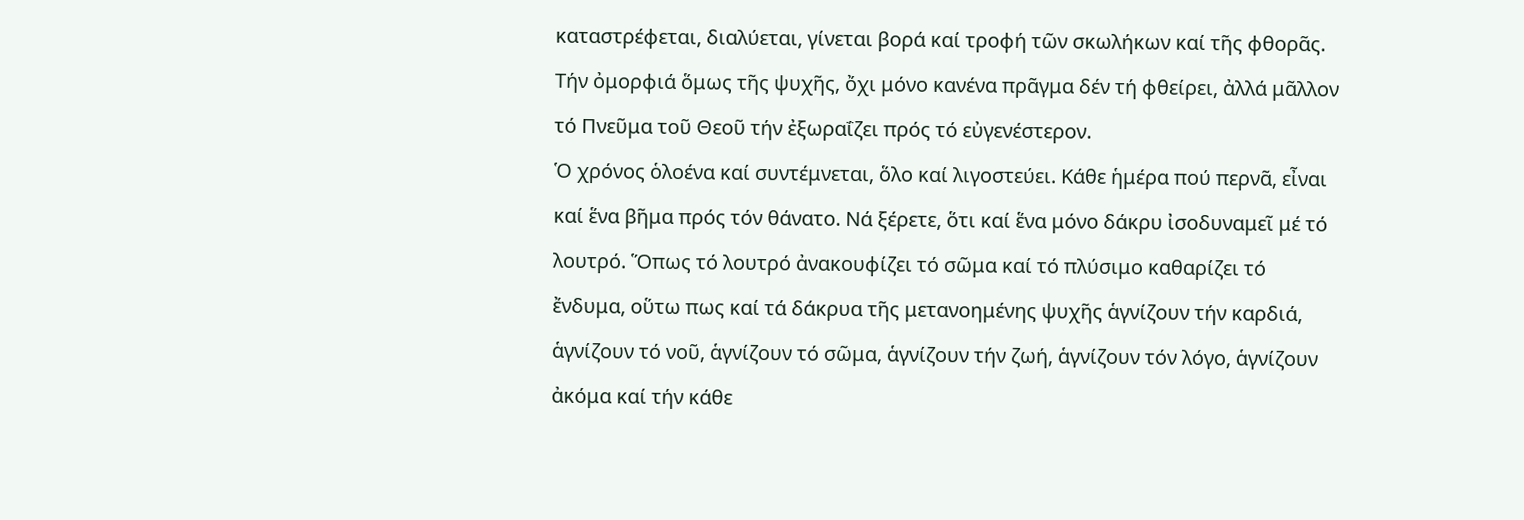καταστρέφεται, διαλύεται, γίνεται βορά καί τροφή τῶν σκωλήκων καί τῆς φθορᾶς. Τήν ὀμορφιά ὅμως τῆς ψυχῆς, ὄχι μόνο κανένα πρᾶγμα δέν τή φθείρει, ἀλλά μᾶλλον τό Πνεῦμα τοῦ Θεοῦ τήν ἐξωραΐζει πρός τό εὐγενέστερον.
Ὁ χρόνος ὁλοένα καί συντέμνεται, ὅλο καί λιγοστεύει. Κάθε ἡμέρα πού περνᾶ, εἶναι καί ἕνα βῆμα πρός τόν θάνατο. Νά ξέρετε, ὅτι καί ἕνα μόνο δάκρυ ἰσοδυναμεῖ μέ τό λουτρό. Ὅπως τό λουτρό ἀνακουφίζει τό σῶμα καί τό πλύσιμο καθαρίζει τό ἔνδυμα, οὕτω πως καί τά δάκρυα τῆς μετανοημένης ψυχῆς ἁγνίζουν τήν καρδιά, ἁγνίζουν τό νοῦ, ἁγνίζουν τό σῶμα, ἁγνίζουν τήν ζωή, ἁγνίζουν τόν λόγο, ἁγνίζουν ἀκόμα καί τήν κάθε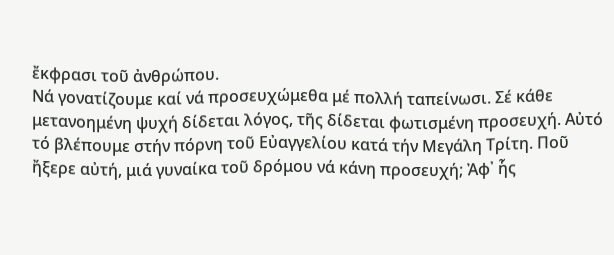ἔκφρασι τοῦ ἀνθρώπου.
Νά γονατίζουμε καί νά προσευχώμεθα μέ πολλή ταπείνωσι. Σέ κάθε μετανοημένη ψυχή δίδεται λόγος, τῆς δίδεται φωτισμένη προσευχή. Αὐτό τό βλέπουμε στήν πόρνη τοῦ Εὐαγγελίου κατά τήν Μεγάλη Τρίτη. Ποῦ ἤξερε αὐτή, μιά γυναίκα τοῦ δρόμου νά κάνη προσευχή; Ἀφ᾿ ἧς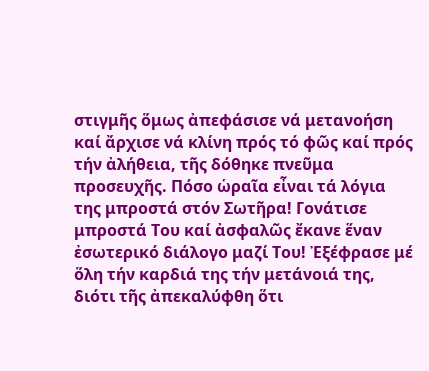στιγμῆς ὅμως ἀπεφάσισε νά μετανοήση καί ἄρχισε νά κλίνη πρός τό φῶς καί πρός τήν ἀλήθεια, τῆς δόθηκε πνεῦμα προσευχῆς. Πόσο ὡραῖα εἶναι τά λόγια της μπροστά στόν Σωτῆρα! Γονάτισε μπροστά Του καί ἀσφαλῶς ἔκανε ἕναν ἐσωτερικό διάλογο μαζί Του! Ἐξέφρασε μέ ὅλη τήν καρδιά της τήν μετάνοιά της, διότι τῆς ἀπεκαλύφθη ὅτι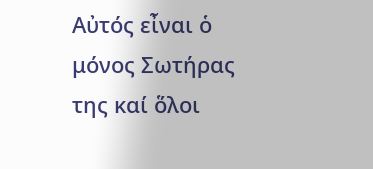Αὐτός εἶναι ὁ μόνος Σωτήρας της καί ὅλοι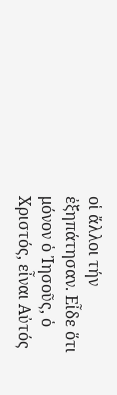οἱ ἄλλοι τήν ἐξηπάτησαν. Εἶδε ὅτι μόνον ὁ Ἰησοῦς, ὁ Χριστός, εἶναι Αὐτός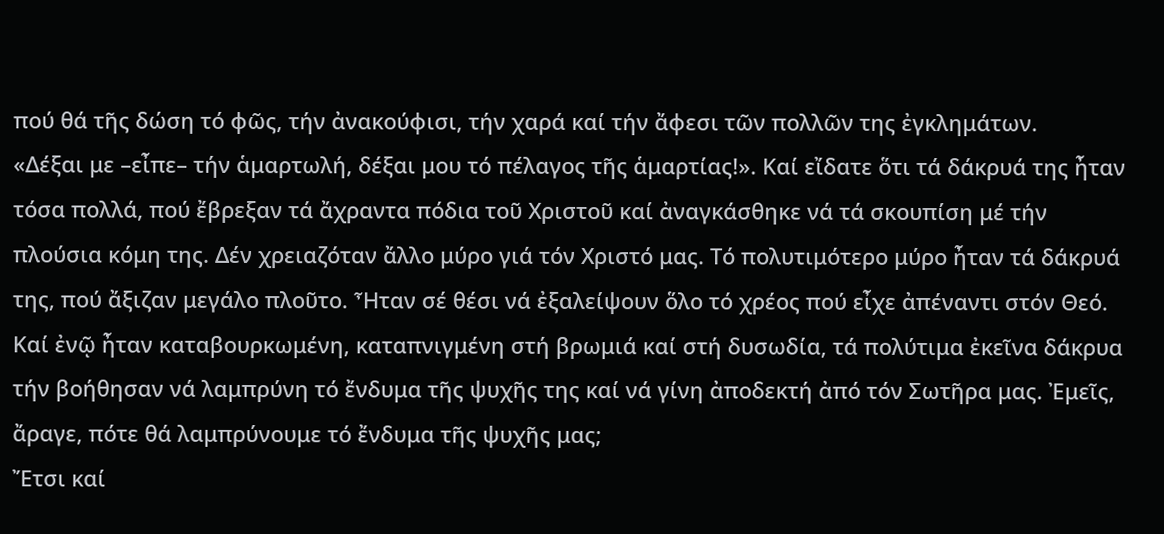πού θά τῆς δώση τό φῶς, τήν ἀνακούφισι, τήν χαρά καί τήν ἄφεσι τῶν πολλῶν της ἐγκλημάτων.
«Δέξαι με –εἶπε– τήν ἁμαρτωλή, δέξαι μου τό πέλαγος τῆς ἁμαρτίας!». Καί εἴδατε ὅτι τά δάκρυά της ἦταν τόσα πολλά, πού ἔβρεξαν τά ἄχραντα πόδια τοῦ Χριστοῦ καί ἀναγκάσθηκε νά τά σκουπίση μέ τήν πλούσια κόμη της. Δέν χρειαζόταν ἄλλο μύρο γιά τόν Χριστό μας. Τό πολυτιμότερο μύρο ἦταν τά δάκρυά της, πού ἄξιζαν μεγάλο πλοῦτο. Ἦταν σέ θέσι νά ἐξαλείψουν ὅλο τό χρέος πού εἶχε ἀπέναντι στόν Θεό. Καί ἐνῷ ἦταν καταβουρκωμένη, καταπνιγμένη στή βρωμιά καί στή δυσωδία, τά πολύτιμα ἐκεῖνα δάκρυα τήν βοήθησαν νά λαμπρύνη τό ἔνδυμα τῆς ψυχῆς της καί νά γίνη ἀποδεκτή ἀπό τόν Σωτῆρα μας. Ἐμεῖς, ἄραγε, πότε θά λαμπρύνουμε τό ἔνδυμα τῆς ψυχῆς μας;
Ἔτσι καί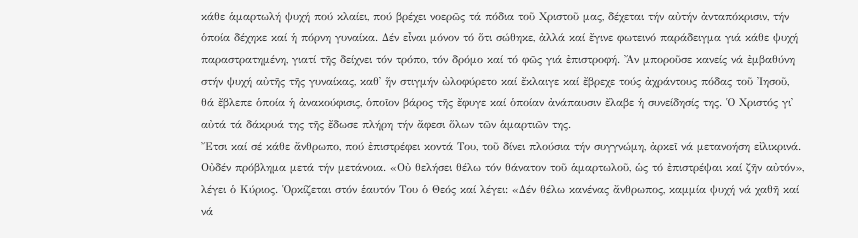κάθε ἁμαρτωλή ψυχή πού κλαίει, πού βρέχει νοερῶς τά πόδια τοῦ Χριστοῦ μας, δέχεται τήν αὐτήν ἀνταπόκρισιν, τήν ὁποία δέχηκε καί ἡ πόρνη γυναίκα. Δέν εἶναι μόνον τό ὅτι σώθηκε, ἀλλά καί ἔγινε φωτεινό παράδειγμα γιά κάθε ψυχή παραστρατημένη, γιατί τῆς δείχνει τόν τρόπο, τόν δρόμο καί τό φῶς γιά ἐπιστροφή. Ἄν μποροῦσε κανείς νά ἐμβαθύνη στήν ψυχή αὐτῆς τῆς γυναίκας, καθ᾿ ἥν στιγμήν ὠλοφύρετο καί ἔκλαιγε καί ἔβρεχε τούς ἀχράντους πόδας τοῦ Ἰησοῦ, θά ἔβλεπε ὁποία ἡ ἀνακούφισις, ὁποῖον βάρος τῆς ἔφυγε καί ὁποίαν ἀνάπαυσιν ἔλαβε ἡ συνείδησίς της. Ὁ Χριστός γι᾿ αὐτά τά δάκρυά της τῆς ἔδωσε πλήρη τήν ἄφεσι ὅλων τῶν ἁμαρτιῶν της.
Ἔτσι καί σέ κάθε ἄνθρωπο, πού ἐπιστρέφει κοντά Του, τοῦ δίνει πλούσια τήν συγγνώμη, ἀρκεῖ νά μετανοήση εἰλικρινά. Οὐδέν πρόβλημα μετά τήν μετάνοια. «Οὐ θελήσει θέλω τόν θάνατον τοῦ ἁμαρτωλοῦ, ὡς τό ἐπιστρέψαι καί ζῆν αὐτόν», λέγει ὁ Κύριος. Ὁρκίζεται στόν ἑαυτόν Του ὁ Θεός καί λέγει: «Δέν θέλω κανένας ἄνθρωπος, καμμία ψυχή νά χαθῆ καί νά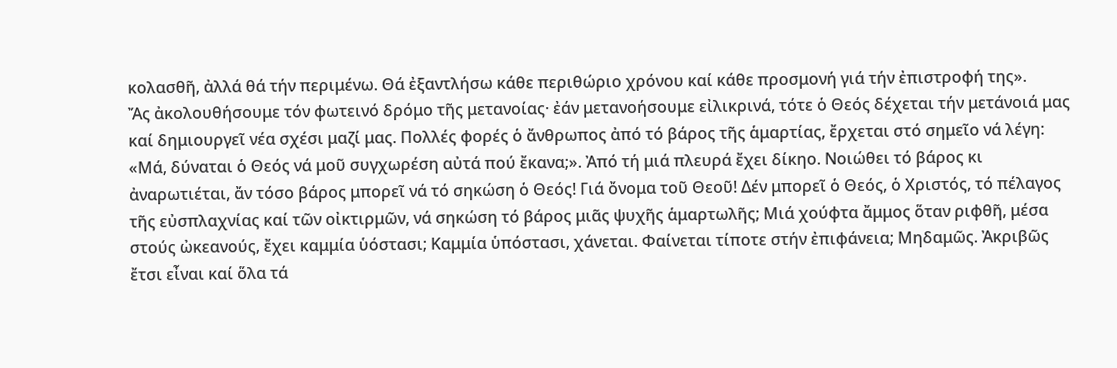κολασθῆ, ἀλλά θά τήν περιμένω. Θά ἐξαντλήσω κάθε περιθώριο χρόνου καί κάθε προσμονή γιά τήν ἐπιστροφή της».
Ἄς ἀκολουθήσουμε τόν φωτεινό δρόμο τῆς μετανοίας· ἐάν μετανοήσουμε εἰλικρινά, τότε ὁ Θεός δέχεται τήν μετάνοιά μας καί δημιουργεῖ νέα σχέσι μαζί μας. Πολλές φορές ὁ ἄνθρωπος ἀπό τό βάρος τῆς ἁμαρτίας, ἔρχεται στό σημεῖο νά λέγη: «Μά, δύναται ὁ Θεός νά μοῦ συγχωρέση αὐτά πού ἔκανα;». Ἀπό τή μιά πλευρά ἔχει δίκηο. Νοιώθει τό βάρος κι ἀναρωτιέται, ἄν τόσο βάρος μπορεῖ νά τό σηκώση ὁ Θεός! Γιά ὄνομα τοῦ Θεοῦ! Δέν μπορεῖ ὁ Θεός, ὁ Χριστός, τό πέλαγος τῆς εὐσπλαχνίας καί τῶν οἰκτιρμῶν, νά σηκώση τό βάρος μιᾶς ψυχῆς ἁμαρτωλῆς; Μιά χούφτα ἄμμος ὅταν ριφθῆ, μέσα στούς ὠκεανούς, ἔχει καμμία ὑόστασι; Καμμία ὑπόστασι, χάνεται. Φαίνεται τίποτε στήν ἐπιφάνεια; Μηδαμῶς. Ἀκριβῶς ἔτσι εἶναι καί ὅλα τά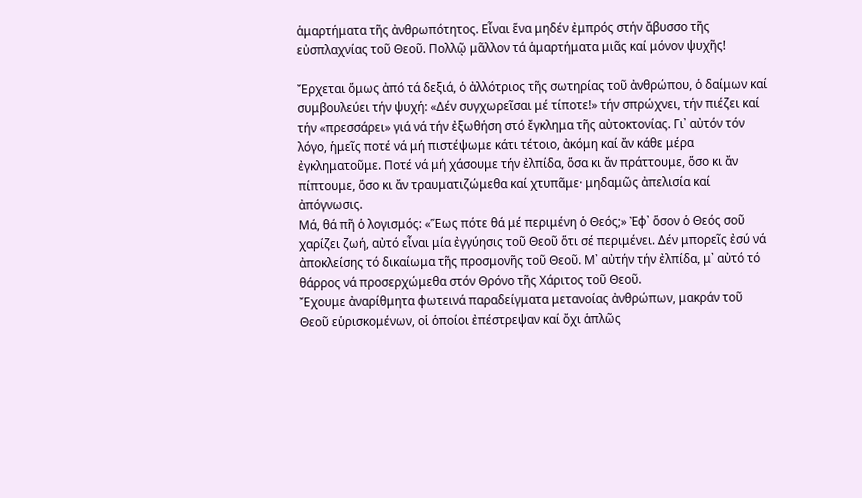ἁμαρτήματα τῆς ἀνθρωπότητος. Εἶναι ἕνα μηδέν ἐμπρός στήν ἄβυσσο τῆς εὐσπλαχνίας τοῦ Θεοῦ. Πολλῷ μᾶλλον τά ἁμαρτήματα μιᾶς καί μόνον ψυχῆς!

Ἔρχεται ὅμως ἀπό τά δεξιά, ὁ ἀλλότριος τῆς σωτηρίας τοῦ ἀνθρώπου, ὁ δαίμων καί συμβουλεύει τήν ψυχή: «Δέν συγχωρεῖσαι μέ τίποτε!» τήν σπρώχνει, τήν πιέζει καί τήν «πρεσσάρει» γιά νά τήν ἐξωθήση στό ἔγκλημα τῆς αὐτοκτονίας. Γι᾿ αὐτόν τόν λόγο, ἡμεῖς ποτέ νά μή πιστέψωμε κάτι τέτοιο, ἀκόμη καί ἄν κάθε μέρα ἐγκληματοῦμε. Ποτέ νά μή χάσουμε τήν ἐλπίδα, ὅσα κι ἄν πράττουμε, ὅσο κι ἄν πίπτουμε, ὅσο κι ἄν τραυματιζώμεθα καί χτυπᾶμε· μηδαμῶς ἀπελισία καί ἀπόγνωσις.
Μά, θά πῆ ὁ λογισμός: «Ἕως πότε θά μέ περιμένη ὁ Θεός;» Ἐφ᾿ ὅσον ὁ Θεός σοῦ χαρίζει ζωή, αὐτό εἶναι μία ἐγγύησις τοῦ Θεοῦ ὅτι σέ περιμένει. Δέν μπορεῖς ἐσύ νά ἀποκλείσης τό δικαίωμα τῆς προσμονῆς τοῦ Θεοῦ. Μ᾿ αὐτήν τήν ἐλπίδα, μ᾿ αὐτό τό θάρρος νά προσερχώμεθα στόν Θρόνο τῆς Χάριτος τοῦ Θεοῦ.
Ἔχουμε ἀναρίθμητα φωτεινά παραδείγματα μετανοίας ἀνθρώπων, μακράν τοῦ Θεοῦ εὑρισκομένων, οἱ ὁποίοι ἐπέστρεψαν καί ὄχι ἁπλῶς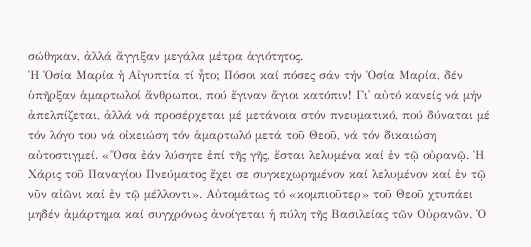σώθηκαν, ἀλλά ἄγγιξαν μεγάλα μέτρα ἁγιότητος.
Ἡ Ὁσία Μαρία ἡ Αἰγυπτία τί ἦτο; Πόσοι καί πόσες σάν τήν Ὁσία Μαρία, δέν ὑπῆρξαν ἁμαρτωλοί ἄνθρωποι, πού ἔγιναν ἅγιοι κατόπιν! Γι᾿ αὐτό κανείς νά μήν ἀπελπίζεται, ἀλλά νά προσέρχεται μέ μετάνοια στόν πνευματικό, πού δύναται μέ τόν λόγο του νά οἰκειώση τόν ἁμαρτωλό μετά τοῦ Θεοῦ, νά τόν δικαιώση αὐτοστιγμεί. «Ὅσα ἐάν λύσητε ἐπί τῆς γῆς, ἔσται λελυμένα καί ἐν τῷ οὐρανῷ. Ἡ Χάρις τοῦ Παναγίου Πνεύματος ἔχει σε συγκεχωρημένον καί λελυμένον καί ἐν τῷ νῦν αἰῶνι καί ἐν τῷ μέλλοντι». Αὐτομάτως τό «κομπιοῦτερ» τοῦ Θεοῦ χτυπάει μηδέν ἁμάρτημα καί συγχρόνως ἀνοίγεται ἡ πύλη τῆς Βασιλείας τῶν Οὐρανῶν. Ὁ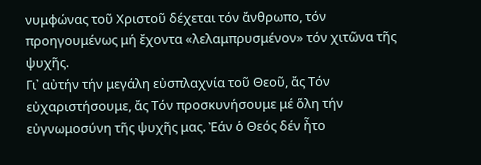νυμφώνας τοῦ Χριστοῦ δέχεται τόν ἄνθρωπο, τόν προηγουμένως μή ἔχοντα «λελαμπρυσμένον» τόν χιτῶνα τῆς ψυχῆς.
Γι᾿ αὐτήν τήν μεγάλη εὐσπλαχνία τοῦ Θεοῦ, ἄς Τόν εὐχαριστήσουμε, ἄς Τόν προσκυνήσουμε μέ ὅλη τήν εὐγνωμοσύνη τῆς ψυχῆς μας. Ἐάν ὁ Θεός δέν ἦτο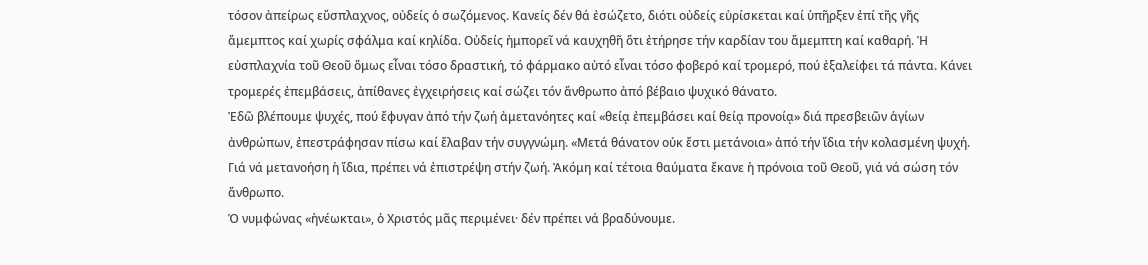τόσον ἀπείρως εὔσπλαχνος, οὐδείς ὁ σωζόμενος. Κανείς δέν θά ἐσώζετο, διότι οὐδείς εὑρίσκεται καί ὑπῆρξεν ἐπί τῆς γῆς ἄμεμπτος καί χωρίς σφάλμα καί κηλίδα. Οὐδείς ἠμπορεῖ νά καυχηθῆ ὅτι ἐτήρησε τήν καρδίαν του ἄμεμπτη καί καθαρή. Ἡ εὐσπλαχνία τοῦ Θεοῦ ὅμως εἶναι τόσο δραστική, τό φάρμακο αὐτό εἶναι τόσο φοβερό καί τρομερό, πού ἐξαλείφει τά πάντα. Κάνει τρομερές ἐπεμβάσεις, ἀπίθανες ἐγχειρήσεις καί σώζει τόν ἄνθρωπο ἀπό βέβαιο ψυχικό θάνατο.
Ἐδῶ βλέπουμε ψυχές, πού ἔφυγαν ἀπό τήν ζωή ἀμετανόητες καί «θείᾳ ἐπεμβάσει καί θείᾳ προνοίᾳ» διά πρεσβειῶν ἁγίων ἀνθρώπων, ἐπεστράφησαν πίσω καί ἔλαβαν τήν συγγνώμη. «Μετά θάνατον οὐκ ἔστι μετάνοια» ἀπό τήν ἴδια τήν κολασμένη ψυχή. Γιά νά μετανοήση ἡ ἴδια, πρέπει νά ἐπιστρέψη στήν ζωή. Ἀκόμη καί τέτοια θαύματα ἔκανε ἡ πρόνοια τοῦ Θεοῦ, γιά νά σώση τόν ἄνθρωπο.
Ὁ νυμφώνας «ἠνέωκται», ὁ Χριστός μᾶς περιμένει· δέν πρέπει νά βραδύνουμε.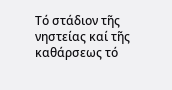Τό στάδιον τῆς νηστείας καί τῆς καθάρσεως τό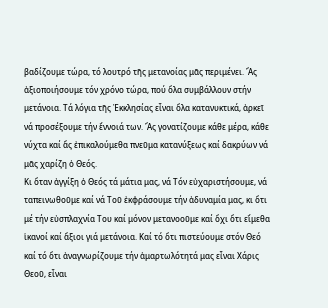βαδίζουμε τώρα, τό λουτρό τῆς μετανοίας μᾶς περιμένει. Ἄς ἀξιοποιήσουμε τόν χρόνο τώρα, πού ὅλα συμβάλλουν στήν μετάνοια. Τά λόγια τῆς Ἐκκλησίας εἶναι ὅλα κατανυκτικά, ἀρκεῖ νά προσέξουμε τήν ἔννοιά των. Ἄς γονατίζουμε κάθε μέρα, κάθε νύχτα καί ἄς ἐπικαλούμεθα πνεῦμα κατανύξεως καί δακρύων νά μᾶς χαρίζη ὁ Θεός.
Κι ὅταν ἀγγίξη ὁ Θεός τά μάτια μας, νά Τόν εὐχαριστήσουμε, νά ταπεινωθοῦμε καί νά Τοῦ ἐκφράσουμε τήν ἀδυναμία μας, κι ὅτι μέ τήν εὐσπλαχνία Του καί μόνον μετανοοῦμε καί ὄχι ὅτι εἴμεθα ἱκανοί καί ἄξιοι γιά μετάνοια. Καί τό ὅτι πιστεύουμε στόν Θεό καί τό ὅτι ἀναγνωρίζουμε τήν ἁμαρτωλότητά μας εἶναι Χάρις Θεοῦ, εἶναι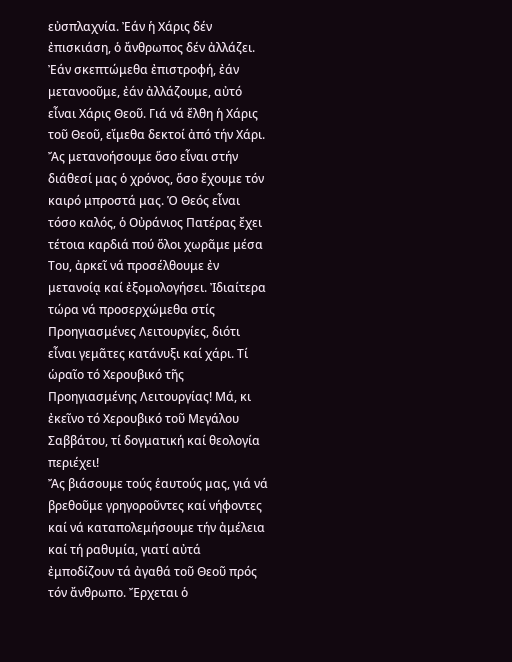εὐσπλαχνία. Ἐάν ἡ Χάρις δέν ἐπισκιάση, ὁ ἄνθρωπος δέν ἀλλάζει. Ἐάν σκεπτώμεθα ἐπιστροφή, ἐάν μετανοοῦμε, ἐάν ἀλλάζουμε, αὐτό εἶναι Χάρις Θεοῦ. Γιά νά ἔλθη ἡ Χάρις τοῦ Θεοῦ, εἴμεθα δεκτοί ἀπό τήν Χάρι.
Ἄς μετανοήσουμε ὅσο εἶναι στήν διάθεσί μας ὁ χρόνος, ὅσο ἔχουμε τόν καιρό μπροστά μας. Ὁ Θεός εἶναι τόσο καλός, ὁ Οὐράνιος Πατέρας ἔχει τέτοια καρδιά πού ὅλοι χωρᾶμε μέσα Του, ἀρκεῖ νά προσέλθουμε ἐν μετανοίᾳ καί ἐξομολογήσει. Ἰδιαίτερα τώρα νά προσερχώμεθα στίς Προηγιασμένες Λειτουργίες, διότι εἶναι γεμᾶτες κατάνυξι καί χάρι. Τί ὡραῖο τό Χερουβικό τῆς Προηγιασμένης Λειτουργίας! Μά, κι ἐκεῖνο τό Χερουβικό τοῦ Μεγάλου Σαββάτου, τί δογματική καί θεολογία περιέχει!
Ἄς βιάσουμε τούς ἑαυτούς μας, γιά νά βρεθοῦμε γρηγοροῦντες καί νήφοντες καί νά καταπολεμήσουμε τήν ἀμέλεια καί τή ραθυμία, γιατί αὐτά ἐμποδίζουν τά ἀγαθά τοῦ Θεοῦ πρός τόν ἄνθρωπο. Ἔρχεται ὁ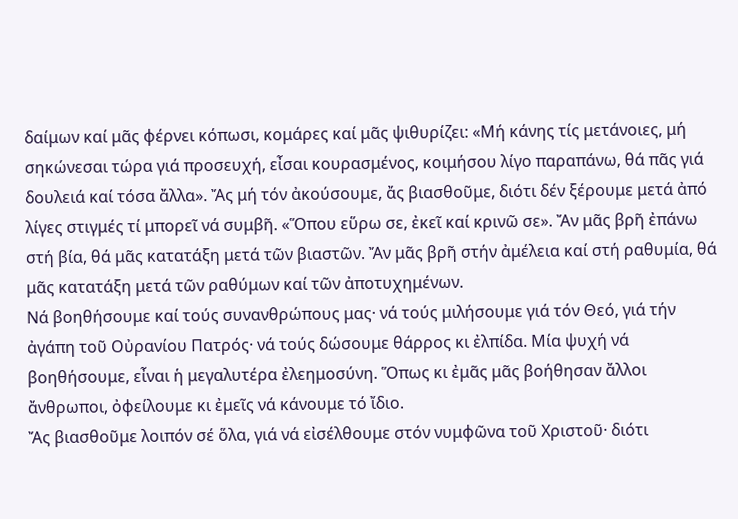δαίμων καί μᾶς φέρνει κόπωσι, κομάρες καί μᾶς ψιθυρίζει: «Μή κάνης τίς μετάνοιες, μή σηκώνεσαι τώρα γιά προσευχή, εἶσαι κουρασμένος, κοιμήσου λίγο παραπάνω, θά πᾶς γιά δουλειά καί τόσα ἄλλα». Ἄς μή τόν ἀκούσουμε, ἄς βιασθοῦμε, διότι δέν ξέρουμε μετά ἀπό λίγες στιγμές τί μπορεῖ νά συμβῆ. «Ὅπου εὕρω σε, ἐκεῖ καί κρινῶ σε». Ἄν μᾶς βρῆ ἐπάνω στή βία, θά μᾶς κατατάξη μετά τῶν βιαστῶν. Ἄν μᾶς βρῆ στήν ἀμέλεια καί στή ραθυμία, θά μᾶς κατατάξη μετά τῶν ραθύμων καί τῶν ἀποτυχημένων.
Νά βοηθήσουμε καί τούς συνανθρώπους μας· νά τούς μιλήσουμε γιά τόν Θεό, γιά τήν ἀγάπη τοῦ Οὐρανίου Πατρός· νά τούς δώσουμε θάρρος κι ἐλπίδα. Μία ψυχή νά βοηθήσουμε, εἶναι ἡ μεγαλυτέρα ἐλεημοσύνη. Ὅπως κι ἐμᾶς μᾶς βοήθησαν ἄλλοι ἄνθρωποι, ὀφείλουμε κι ἐμεῖς νά κάνουμε τό ἴδιο.
Ἄς βιασθοῦμε λοιπόν σέ ὅλα, γιά νά εἰσέλθουμε στόν νυμφῶνα τοῦ Χριστοῦ· διότι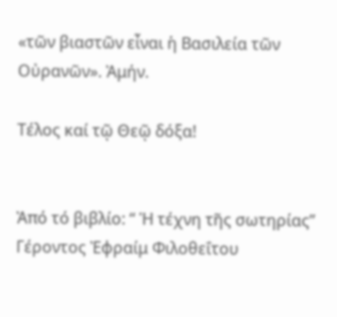«τῶν βιαστῶν εἶναι ἡ Βασιλεία τῶν Οὐρανῶν». Ἀμήν.

Τέλος καί τῷ Θεῷ δόξα!


Ἀπό τό βιβλίο: “ Ἡ τέχνη τῆς σωτηρίας”
Γέροντος Ἐφραίμ Φιλοθεΐτου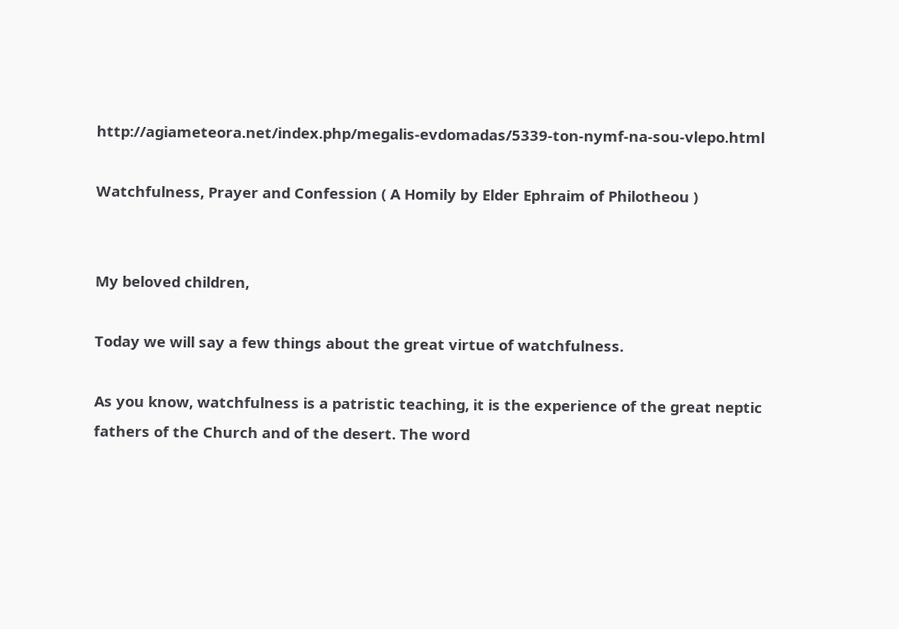http://agiameteora.net/index.php/megalis-evdomadas/5339-ton-nymf-na-sou-vlepo.html

Watchfulness, Prayer and Confession ( A Homily by Elder Ephraim of Philotheou )


My beloved children,

Today we will say a few things about the great virtue of watchfulness.

As you know, watchfulness is a patristic teaching, it is the experience of the great neptic fathers of the Church and of the desert. The word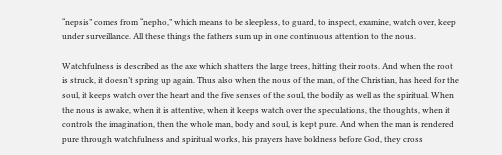“nepsis” comes from “nepho,” which means to be sleepless, to guard, to inspect, examine, watch over, keep under surveillance. All these things the fathers sum up in one continuous attention to the nous.

Watchfulness is described as the axe which shatters the large trees, hitting their roots. And when the root is struck, it doesn’t spring up again. Thus also when the nous of the man, of the Christian, has heed for the soul, it keeps watch over the heart and the five senses of the soul, the bodily as well as the spiritual. When the nous is awake, when it is attentive, when it keeps watch over the speculations, the thoughts, when it controls the imagination, then the whole man, body and soul, is kept pure. And when the man is rendered pure through watchfulness and spiritual works, his prayers have boldness before God, they cross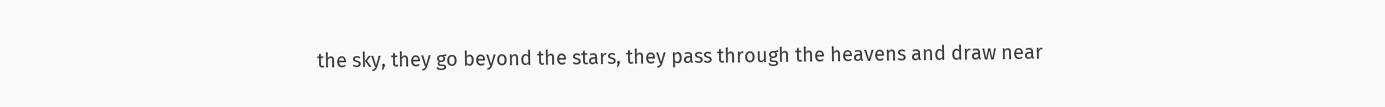the sky, they go beyond the stars, they pass through the heavens and draw near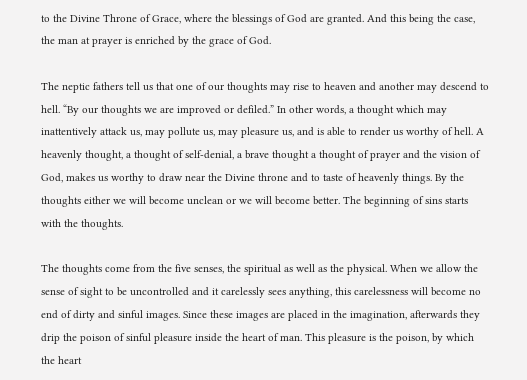to the Divine Throne of Grace, where the blessings of God are granted. And this being the case, the man at prayer is enriched by the grace of God.

The neptic fathers tell us that one of our thoughts may rise to heaven and another may descend to hell. “By our thoughts we are improved or defiled.” In other words, a thought which may inattentively attack us, may pollute us, may pleasure us, and is able to render us worthy of hell. A heavenly thought, a thought of self-denial, a brave thought a thought of prayer and the vision of God, makes us worthy to draw near the Divine throne and to taste of heavenly things. By the thoughts either we will become unclean or we will become better. The beginning of sins starts with the thoughts.

The thoughts come from the five senses, the spiritual as well as the physical. When we allow the sense of sight to be uncontrolled and it carelessly sees anything, this carelessness will become no end of dirty and sinful images. Since these images are placed in the imagination, afterwards they drip the poison of sinful pleasure inside the heart of man. This pleasure is the poison, by which the heart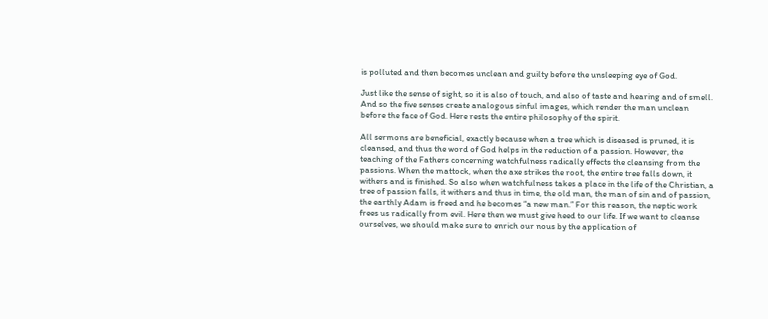is polluted and then becomes unclean and guilty before the unsleeping eye of God.

Just like the sense of sight, so it is also of touch, and also of taste and hearing and of smell. And so the five senses create analogous sinful images, which render the man unclean before the face of God. Here rests the entire philosophy of the spirit.

All sermons are beneficial, exactly because when a tree which is diseased is pruned, it is cleansed, and thus the word of God helps in the reduction of a passion. However, the teaching of the Fathers concerning watchfulness radically effects the cleansing from the passions. When the mattock, when the axe strikes the root, the entire tree falls down, it withers and is finished. So also when watchfulness takes a place in the life of the Christian, a tree of passion falls, it withers and thus in time, the old man, the man of sin and of passion, the earthly Adam is freed and he becomes “a new man.” For this reason, the neptic work frees us radically from evil. Here then we must give heed to our life. If we want to cleanse ourselves, we should make sure to enrich our nous by the application of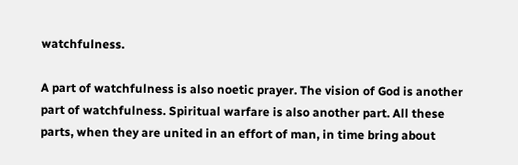watchfulness.

A part of watchfulness is also noetic prayer. The vision of God is another part of watchfulness. Spiritual warfare is also another part. All these parts, when they are united in an effort of man, in time bring about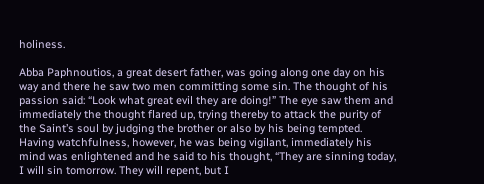holiness.

Abba Paphnoutios, a great desert father, was going along one day on his way and there he saw two men committing some sin. The thought of his passion said: “Look what great evil they are doing!” The eye saw them and immediately the thought flared up, trying thereby to attack the purity of the Saint’s soul by judging the brother or also by his being tempted. Having watchfulness, however, he was being vigilant, immediately his mind was enlightened and he said to his thought, “They are sinning today, I will sin tomorrow. They will repent, but I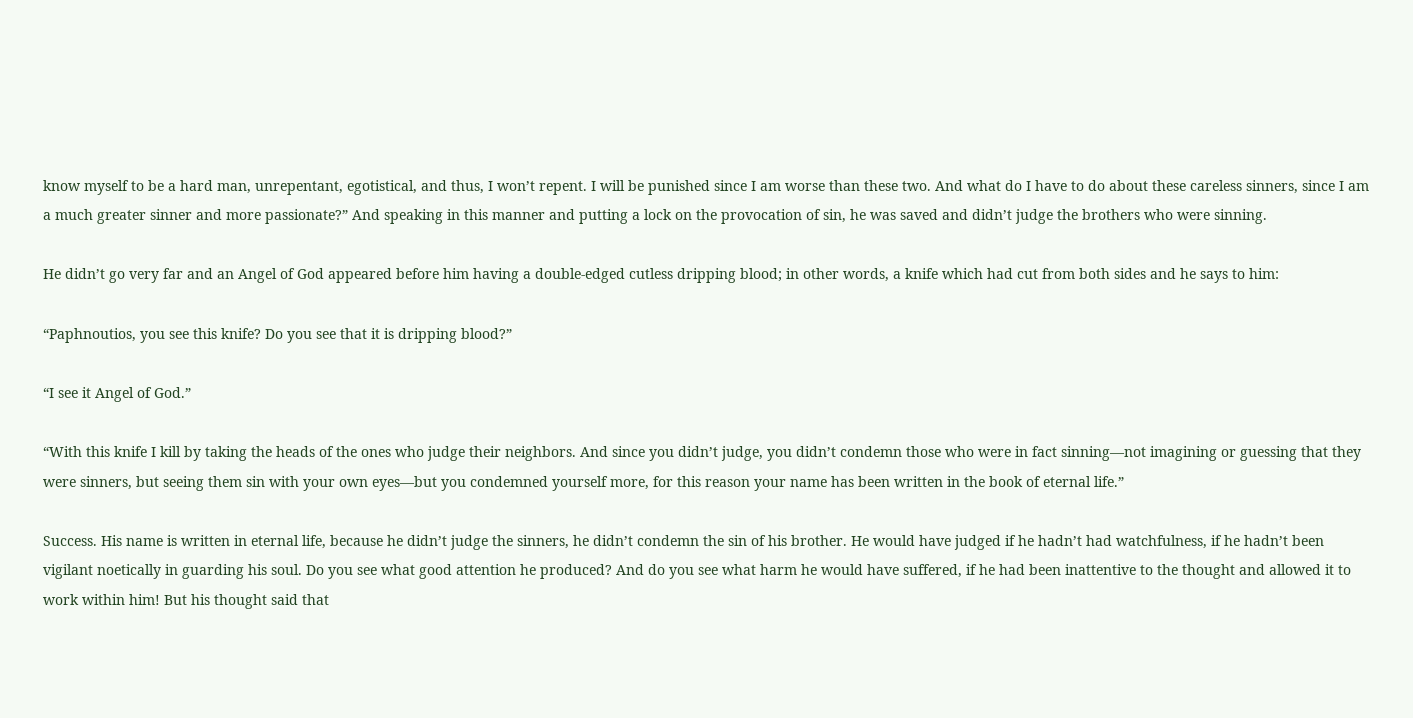know myself to be a hard man, unrepentant, egotistical, and thus, I won’t repent. I will be punished since I am worse than these two. And what do I have to do about these careless sinners, since I am a much greater sinner and more passionate?” And speaking in this manner and putting a lock on the provocation of sin, he was saved and didn’t judge the brothers who were sinning.

He didn’t go very far and an Angel of God appeared before him having a double-edged cutless dripping blood; in other words, a knife which had cut from both sides and he says to him:

“Paphnoutios, you see this knife? Do you see that it is dripping blood?”

“I see it Angel of God.”

“With this knife I kill by taking the heads of the ones who judge their neighbors. And since you didn’t judge, you didn’t condemn those who were in fact sinning—not imagining or guessing that they were sinners, but seeing them sin with your own eyes—but you condemned yourself more, for this reason your name has been written in the book of eternal life.”

Success. His name is written in eternal life, because he didn’t judge the sinners, he didn’t condemn the sin of his brother. He would have judged if he hadn’t had watchfulness, if he hadn’t been vigilant noetically in guarding his soul. Do you see what good attention he produced? And do you see what harm he would have suffered, if he had been inattentive to the thought and allowed it to work within him! But his thought said that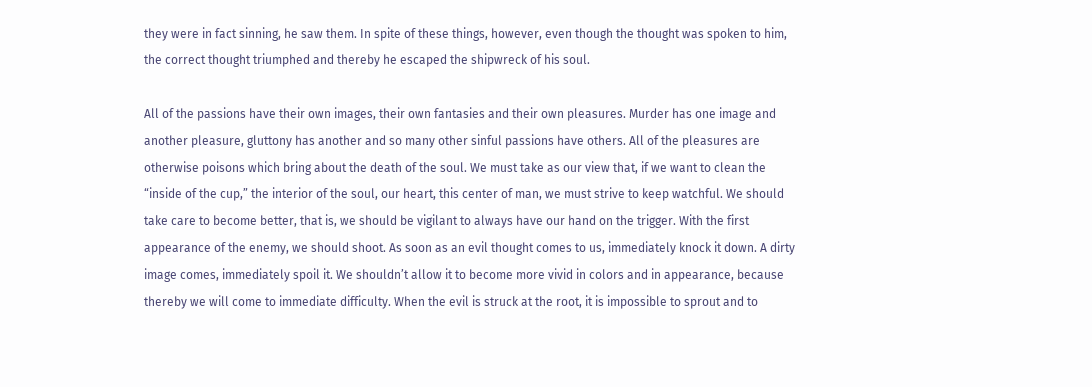they were in fact sinning, he saw them. In spite of these things, however, even though the thought was spoken to him, the correct thought triumphed and thereby he escaped the shipwreck of his soul.

All of the passions have their own images, their own fantasies and their own pleasures. Murder has one image and another pleasure, gluttony has another and so many other sinful passions have others. All of the pleasures are otherwise poisons which bring about the death of the soul. We must take as our view that, if we want to clean the “inside of the cup,” the interior of the soul, our heart, this center of man, we must strive to keep watchful. We should take care to become better, that is, we should be vigilant to always have our hand on the trigger. With the first appearance of the enemy, we should shoot. As soon as an evil thought comes to us, immediately knock it down. A dirty image comes, immediately spoil it. We shouldn’t allow it to become more vivid in colors and in appearance, because thereby we will come to immediate difficulty. When the evil is struck at the root, it is impossible to sprout and to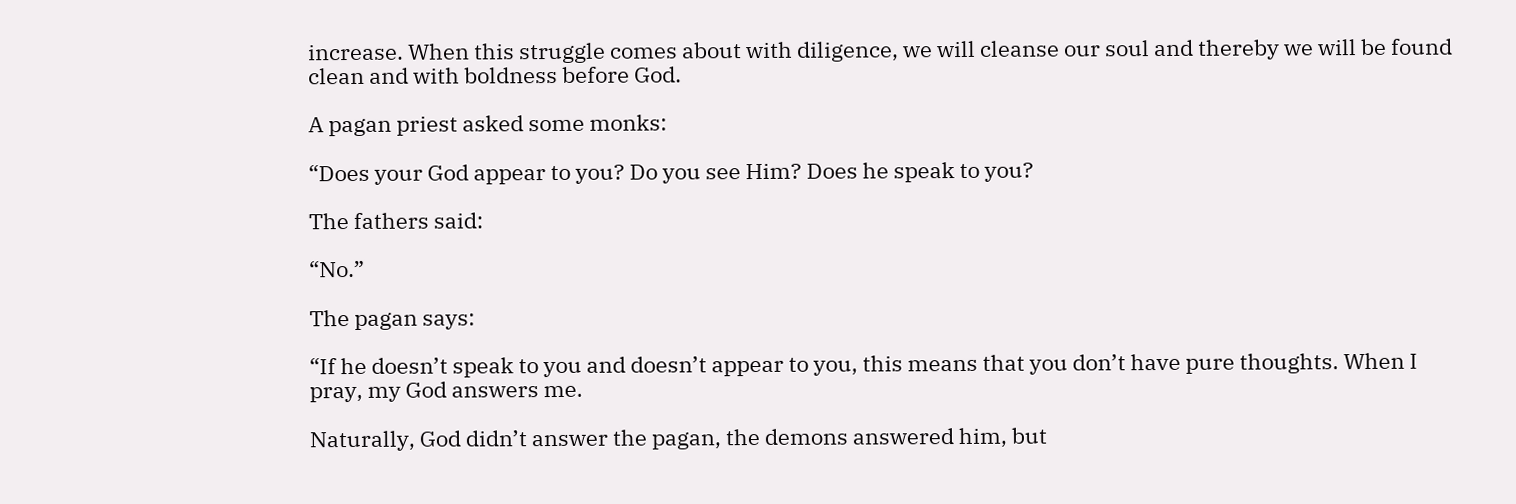increase. When this struggle comes about with diligence, we will cleanse our soul and thereby we will be found clean and with boldness before God.

A pagan priest asked some monks:

“Does your God appear to you? Do you see Him? Does he speak to you?

The fathers said:

“No.”

The pagan says:

“If he doesn’t speak to you and doesn’t appear to you, this means that you don’t have pure thoughts. When I pray, my God answers me.

Naturally, God didn’t answer the pagan, the demons answered him, but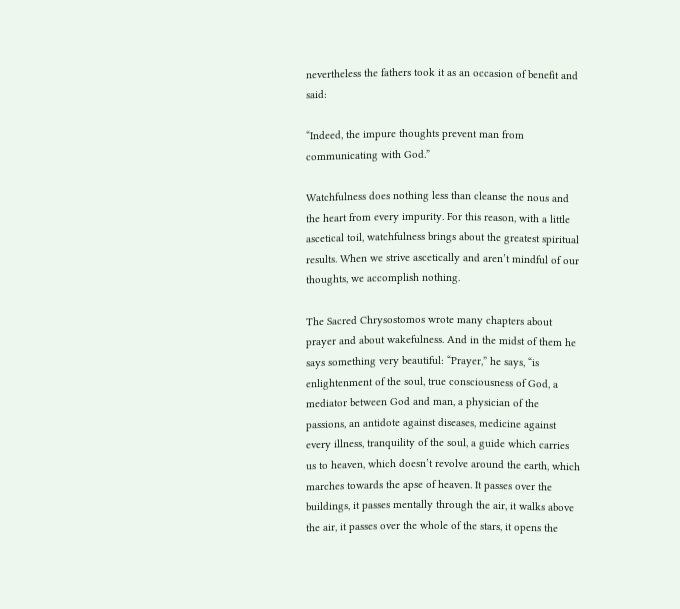nevertheless the fathers took it as an occasion of benefit and said:

“Indeed, the impure thoughts prevent man from communicating with God.”

Watchfulness does nothing less than cleanse the nous and the heart from every impurity. For this reason, with a little ascetical toil, watchfulness brings about the greatest spiritual results. When we strive ascetically and aren’t mindful of our thoughts, we accomplish nothing.

The Sacred Chrysostomos wrote many chapters about prayer and about wakefulness. And in the midst of them he says something very beautiful: “Prayer,” he says, “is enlightenment of the soul, true consciousness of God, a mediator between God and man, a physician of the passions, an antidote against diseases, medicine against every illness, tranquility of the soul, a guide which carries us to heaven, which doesn’t revolve around the earth, which marches towards the apse of heaven. It passes over the buildings, it passes mentally through the air, it walks above the air, it passes over the whole of the stars, it opens the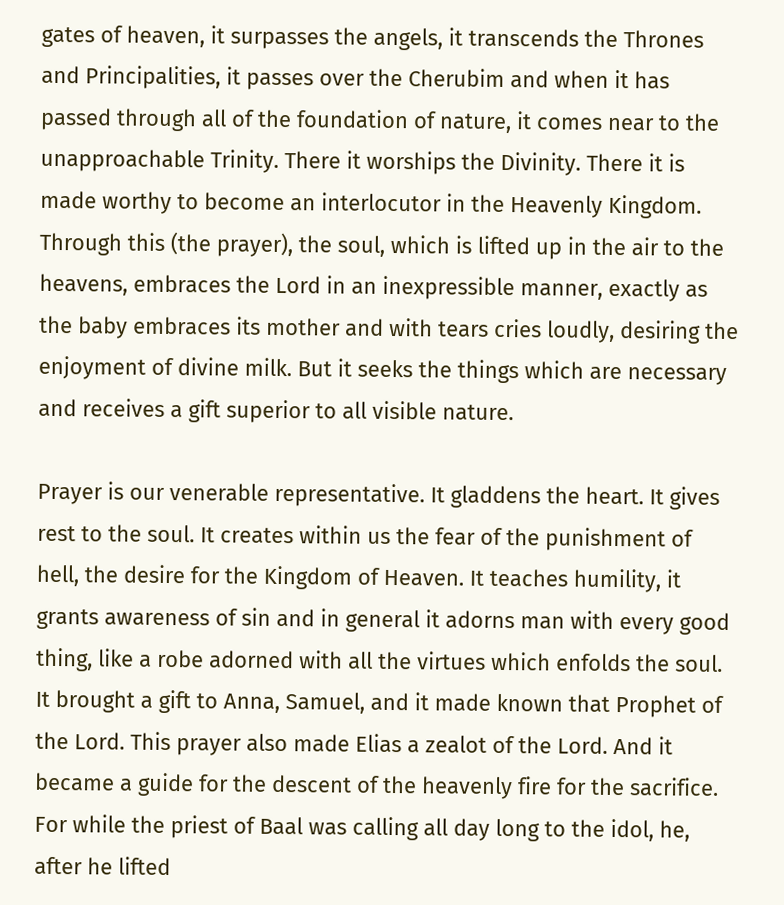gates of heaven, it surpasses the angels, it transcends the Thrones and Principalities, it passes over the Cherubim and when it has passed through all of the foundation of nature, it comes near to the unapproachable Trinity. There it worships the Divinity. There it is made worthy to become an interlocutor in the Heavenly Kingdom. Through this (the prayer), the soul, which is lifted up in the air to the heavens, embraces the Lord in an inexpressible manner, exactly as the baby embraces its mother and with tears cries loudly, desiring the enjoyment of divine milk. But it seeks the things which are necessary and receives a gift superior to all visible nature.

Prayer is our venerable representative. It gladdens the heart. It gives rest to the soul. It creates within us the fear of the punishment of hell, the desire for the Kingdom of Heaven. It teaches humility, it grants awareness of sin and in general it adorns man with every good thing, like a robe adorned with all the virtues which enfolds the soul. It brought a gift to Anna, Samuel, and it made known that Prophet of the Lord. This prayer also made Elias a zealot of the Lord. And it became a guide for the descent of the heavenly fire for the sacrifice. For while the priest of Baal was calling all day long to the idol, he, after he lifted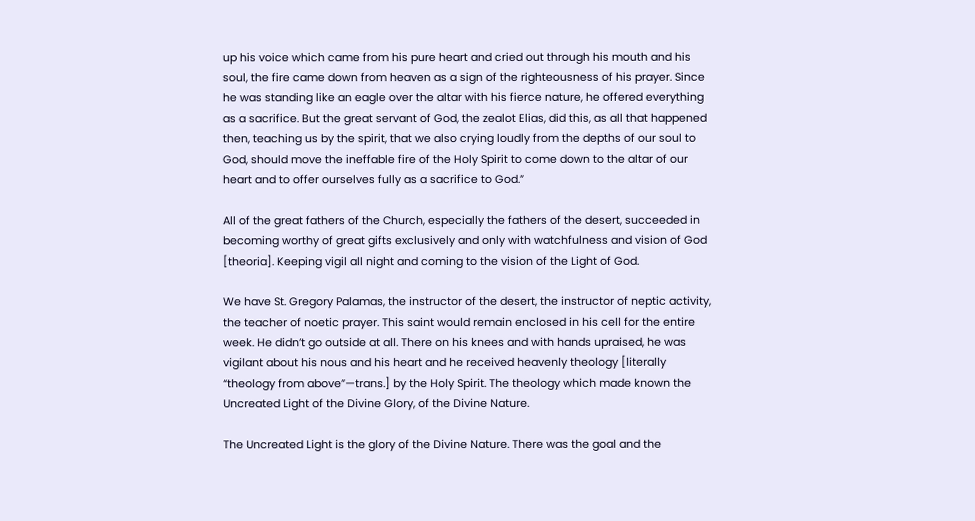up his voice which came from his pure heart and cried out through his mouth and his soul, the fire came down from heaven as a sign of the righteousness of his prayer. Since he was standing like an eagle over the altar with his fierce nature, he offered everything as a sacrifice. But the great servant of God, the zealot Elias, did this, as all that happened then, teaching us by the spirit, that we also crying loudly from the depths of our soul to God, should move the ineffable fire of the Holy Spirit to come down to the altar of our heart and to offer ourselves fully as a sacrifice to God.”

All of the great fathers of the Church, especially the fathers of the desert, succeeded in becoming worthy of great gifts exclusively and only with watchfulness and vision of God [theoria]. Keeping vigil all night and coming to the vision of the Light of God.

We have St. Gregory Palamas, the instructor of the desert, the instructor of neptic activity, the teacher of noetic prayer. This saint would remain enclosed in his cell for the entire week. He didn’t go outside at all. There on his knees and with hands upraised, he was vigilant about his nous and his heart and he received heavenly theology [literally “theology from above”—trans.] by the Holy Spirit. The theology which made known the Uncreated Light of the Divine Glory, of the Divine Nature.

The Uncreated Light is the glory of the Divine Nature. There was the goal and the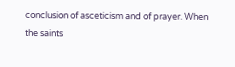conclusion of asceticism and of prayer. When the saints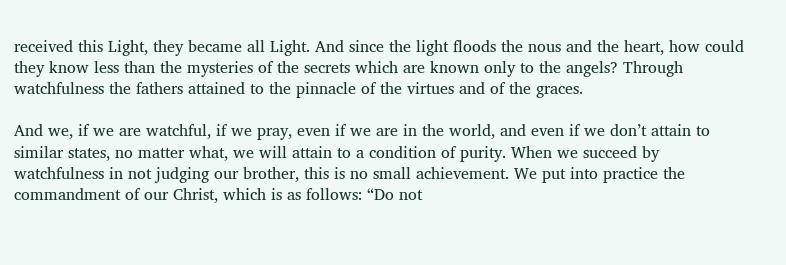received this Light, they became all Light. And since the light floods the nous and the heart, how could they know less than the mysteries of the secrets which are known only to the angels? Through watchfulness the fathers attained to the pinnacle of the virtues and of the graces.

And we, if we are watchful, if we pray, even if we are in the world, and even if we don’t attain to similar states, no matter what, we will attain to a condition of purity. When we succeed by watchfulness in not judging our brother, this is no small achievement. We put into practice the commandment of our Christ, which is as follows: “Do not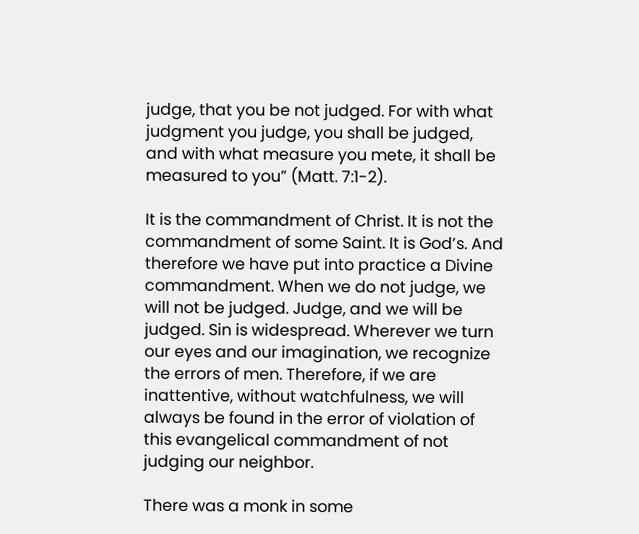judge, that you be not judged. For with what judgment you judge, you shall be judged, and with what measure you mete, it shall be measured to you” (Matt. 7:1-2).

It is the commandment of Christ. It is not the commandment of some Saint. It is God’s. And therefore we have put into practice a Divine commandment. When we do not judge, we will not be judged. Judge, and we will be judged. Sin is widespread. Wherever we turn our eyes and our imagination, we recognize the errors of men. Therefore, if we are inattentive, without watchfulness, we will always be found in the error of violation of this evangelical commandment of not judging our neighbor.

There was a monk in some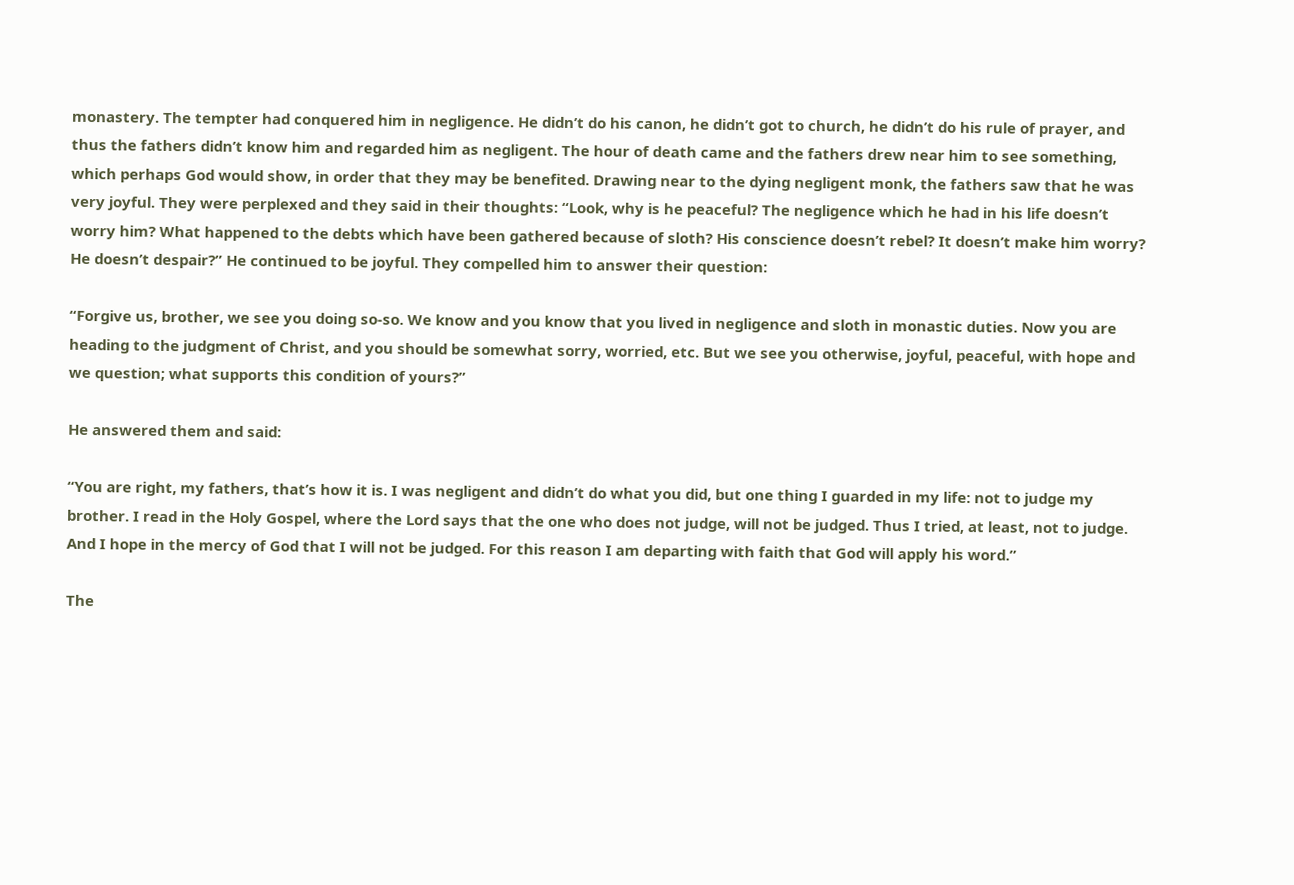monastery. The tempter had conquered him in negligence. He didn’t do his canon, he didn’t got to church, he didn’t do his rule of prayer, and thus the fathers didn’t know him and regarded him as negligent. The hour of death came and the fathers drew near him to see something, which perhaps God would show, in order that they may be benefited. Drawing near to the dying negligent monk, the fathers saw that he was very joyful. They were perplexed and they said in their thoughts: “Look, why is he peaceful? The negligence which he had in his life doesn’t worry him? What happened to the debts which have been gathered because of sloth? His conscience doesn’t rebel? It doesn’t make him worry? He doesn’t despair?” He continued to be joyful. They compelled him to answer their question:

“Forgive us, brother, we see you doing so-so. We know and you know that you lived in negligence and sloth in monastic duties. Now you are heading to the judgment of Christ, and you should be somewhat sorry, worried, etc. But we see you otherwise, joyful, peaceful, with hope and we question; what supports this condition of yours?”

He answered them and said:

“You are right, my fathers, that’s how it is. I was negligent and didn’t do what you did, but one thing I guarded in my life: not to judge my brother. I read in the Holy Gospel, where the Lord says that the one who does not judge, will not be judged. Thus I tried, at least, not to judge. And I hope in the mercy of God that I will not be judged. For this reason I am departing with faith that God will apply his word.”

The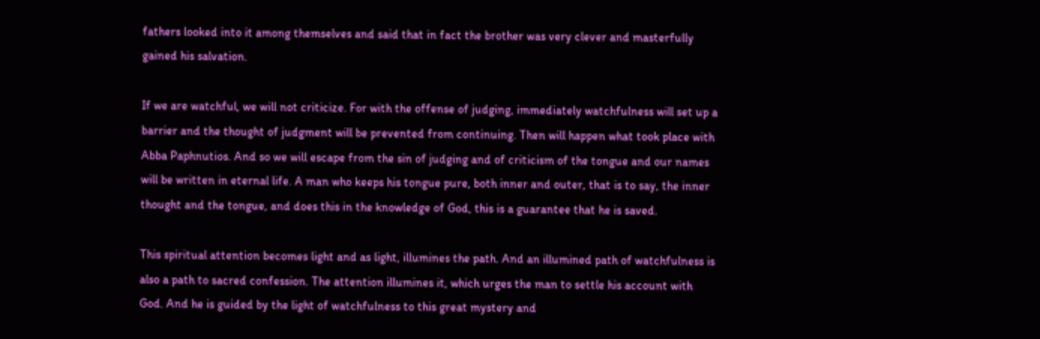fathers looked into it among themselves and said that in fact the brother was very clever and masterfully gained his salvation.

If we are watchful, we will not criticize. For with the offense of judging, immediately watchfulness will set up a barrier and the thought of judgment will be prevented from continuing. Then will happen what took place with Abba Paphnutios. And so we will escape from the sin of judging and of criticism of the tongue and our names will be written in eternal life. A man who keeps his tongue pure, both inner and outer, that is to say, the inner thought and the tongue, and does this in the knowledge of God, this is a guarantee that he is saved.

This spiritual attention becomes light and as light, illumines the path. And an illumined path of watchfulness is also a path to sacred confession. The attention illumines it, which urges the man to settle his account with God. And he is guided by the light of watchfulness to this great mystery and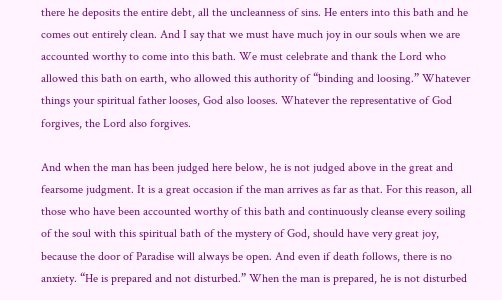there he deposits the entire debt, all the uncleanness of sins. He enters into this bath and he comes out entirely clean. And I say that we must have much joy in our souls when we are accounted worthy to come into this bath. We must celebrate and thank the Lord who allowed this bath on earth, who allowed this authority of “binding and loosing.” Whatever things your spiritual father looses, God also looses. Whatever the representative of God forgives, the Lord also forgives.

And when the man has been judged here below, he is not judged above in the great and fearsome judgment. It is a great occasion if the man arrives as far as that. For this reason, all those who have been accounted worthy of this bath and continuously cleanse every soiling of the soul with this spiritual bath of the mystery of God, should have very great joy, because the door of Paradise will always be open. And even if death follows, there is no anxiety. “He is prepared and not disturbed.” When the man is prepared, he is not disturbed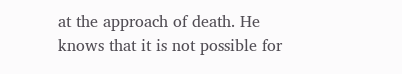at the approach of death. He knows that it is not possible for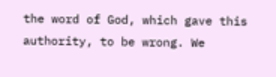the word of God, which gave this authority, to be wrong. We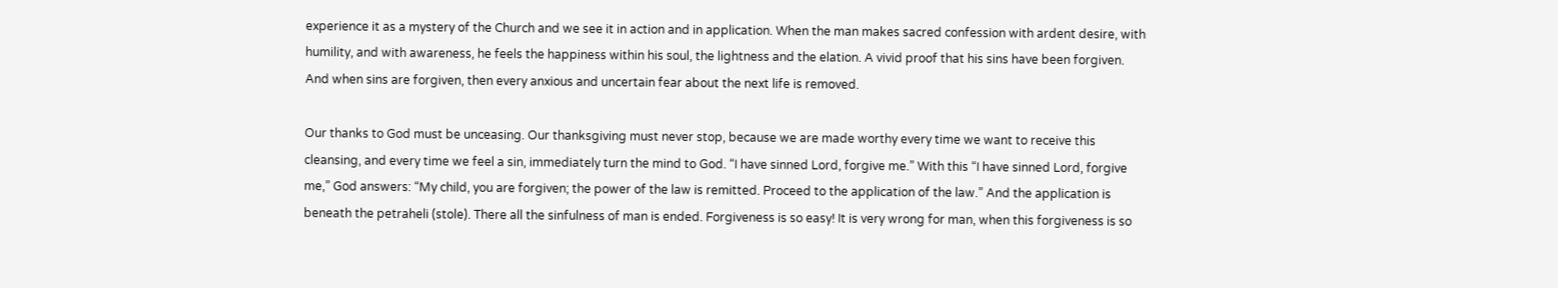experience it as a mystery of the Church and we see it in action and in application. When the man makes sacred confession with ardent desire, with humility, and with awareness, he feels the happiness within his soul, the lightness and the elation. A vivid proof that his sins have been forgiven. And when sins are forgiven, then every anxious and uncertain fear about the next life is removed.

Our thanks to God must be unceasing. Our thanksgiving must never stop, because we are made worthy every time we want to receive this cleansing, and every time we feel a sin, immediately turn the mind to God. “I have sinned Lord, forgive me.” With this “I have sinned Lord, forgive me,” God answers: “My child, you are forgiven; the power of the law is remitted. Proceed to the application of the law.” And the application is beneath the petraheli (stole). There all the sinfulness of man is ended. Forgiveness is so easy! It is very wrong for man, when this forgiveness is so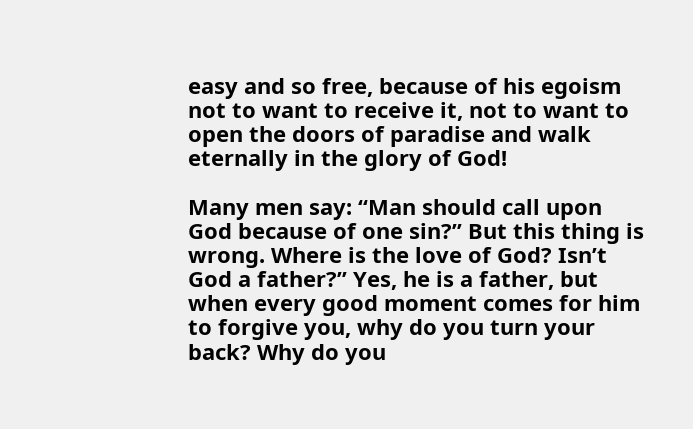easy and so free, because of his egoism not to want to receive it, not to want to open the doors of paradise and walk eternally in the glory of God!

Many men say: “Man should call upon God because of one sin?” But this thing is wrong. Where is the love of God? Isn’t God a father?” Yes, he is a father, but when every good moment comes for him to forgive you, why do you turn your back? Why do you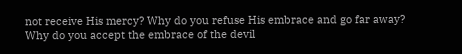not receive His mercy? Why do you refuse His embrace and go far away? Why do you accept the embrace of the devil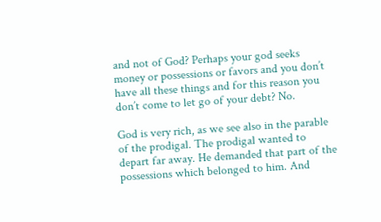and not of God? Perhaps your god seeks money or possessions or favors and you don’t have all these things and for this reason you don’t come to let go of your debt? No.

God is very rich, as we see also in the parable of the prodigal. The prodigal wanted to depart far away. He demanded that part of the possessions which belonged to him. And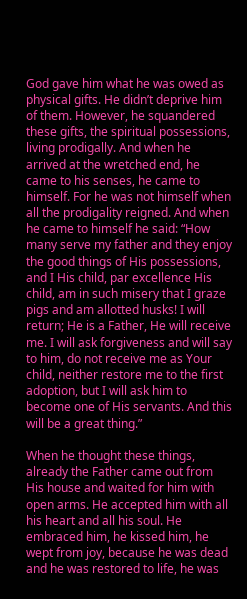God gave him what he was owed as physical gifts. He didn’t deprive him of them. However, he squandered these gifts, the spiritual possessions, living prodigally. And when he arrived at the wretched end, he came to his senses, he came to himself. For he was not himself when all the prodigality reigned. And when he came to himself he said: “How many serve my father and they enjoy the good things of His possessions, and I His child, par excellence His child, am in such misery that I graze pigs and am allotted husks! I will return; He is a Father, He will receive me. I will ask forgiveness and will say to him, do not receive me as Your child, neither restore me to the first adoption, but I will ask him to become one of His servants. And this will be a great thing.”

When he thought these things, already the Father came out from His house and waited for him with open arms. He accepted him with all his heart and all his soul. He embraced him, he kissed him, he wept from joy, because he was dead and he was restored to life, he was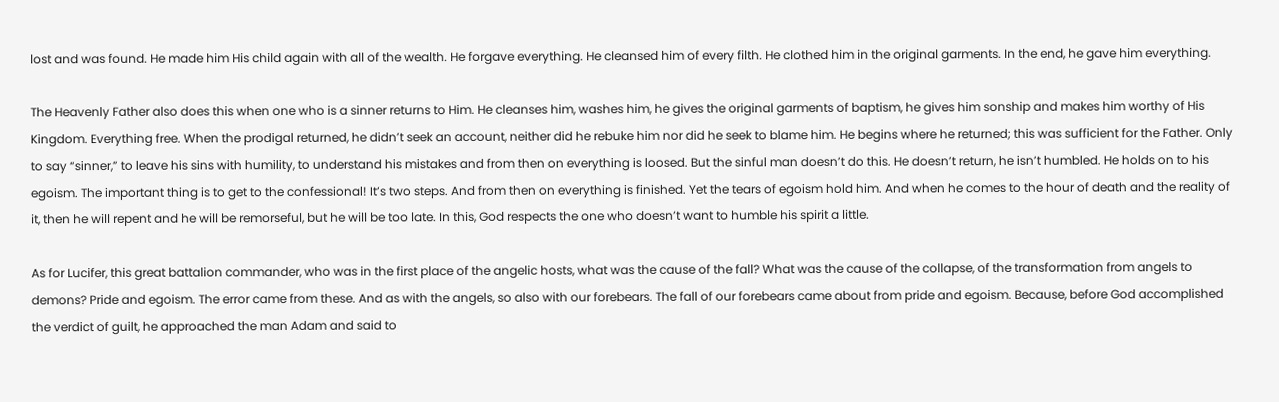lost and was found. He made him His child again with all of the wealth. He forgave everything. He cleansed him of every filth. He clothed him in the original garments. In the end, he gave him everything.

The Heavenly Father also does this when one who is a sinner returns to Him. He cleanses him, washes him, he gives the original garments of baptism, he gives him sonship and makes him worthy of His Kingdom. Everything free. When the prodigal returned, he didn’t seek an account, neither did he rebuke him nor did he seek to blame him. He begins where he returned; this was sufficient for the Father. Only to say “sinner,” to leave his sins with humility, to understand his mistakes and from then on everything is loosed. But the sinful man doesn’t do this. He doesn’t return, he isn’t humbled. He holds on to his egoism. The important thing is to get to the confessional! It’s two steps. And from then on everything is finished. Yet the tears of egoism hold him. And when he comes to the hour of death and the reality of it, then he will repent and he will be remorseful, but he will be too late. In this, God respects the one who doesn’t want to humble his spirit a little.

As for Lucifer, this great battalion commander, who was in the first place of the angelic hosts, what was the cause of the fall? What was the cause of the collapse, of the transformation from angels to demons? Pride and egoism. The error came from these. And as with the angels, so also with our forebears. The fall of our forebears came about from pride and egoism. Because, before God accomplished the verdict of guilt, he approached the man Adam and said to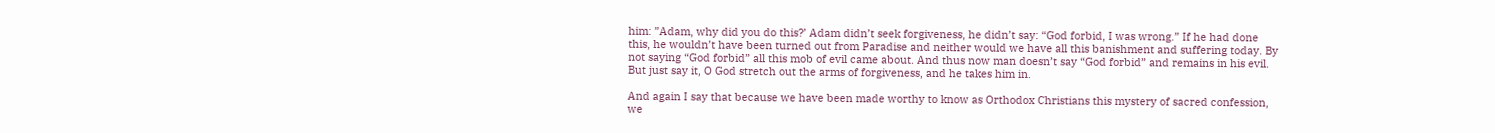him: ”Adam, why did you do this?’ Adam didn’t seek forgiveness, he didn’t say: “God forbid, I was wrong.” If he had done this, he wouldn’t have been turned out from Paradise and neither would we have all this banishment and suffering today. By not saying “God forbid” all this mob of evil came about. And thus now man doesn’t say “God forbid” and remains in his evil. But just say it, O God stretch out the arms of forgiveness, and he takes him in.

And again I say that because we have been made worthy to know as Orthodox Christians this mystery of sacred confession, we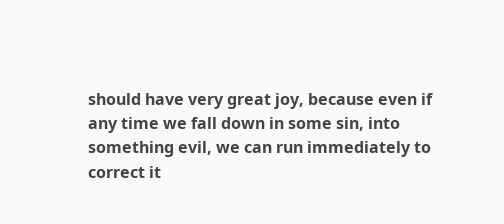should have very great joy, because even if any time we fall down in some sin, into something evil, we can run immediately to correct it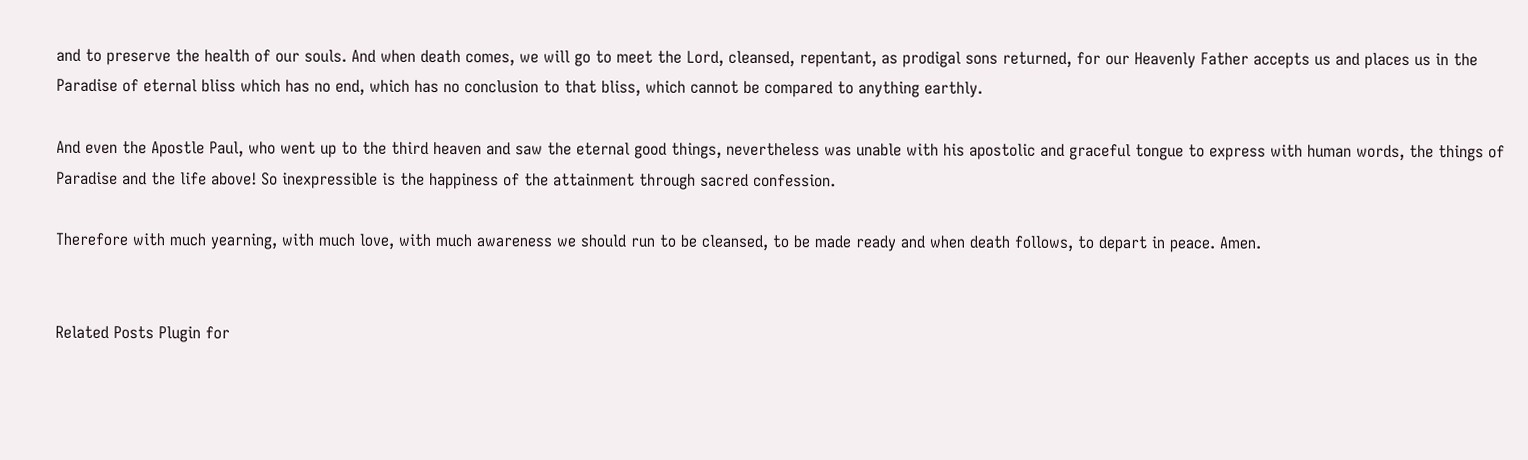and to preserve the health of our souls. And when death comes, we will go to meet the Lord, cleansed, repentant, as prodigal sons returned, for our Heavenly Father accepts us and places us in the Paradise of eternal bliss which has no end, which has no conclusion to that bliss, which cannot be compared to anything earthly.

And even the Apostle Paul, who went up to the third heaven and saw the eternal good things, nevertheless was unable with his apostolic and graceful tongue to express with human words, the things of Paradise and the life above! So inexpressible is the happiness of the attainment through sacred confession.

Therefore with much yearning, with much love, with much awareness we should run to be cleansed, to be made ready and when death follows, to depart in peace. Amen.


Related Posts Plugin for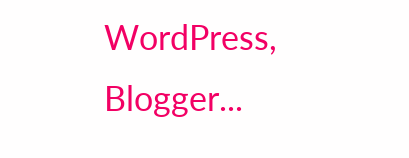WordPress, Blogger...